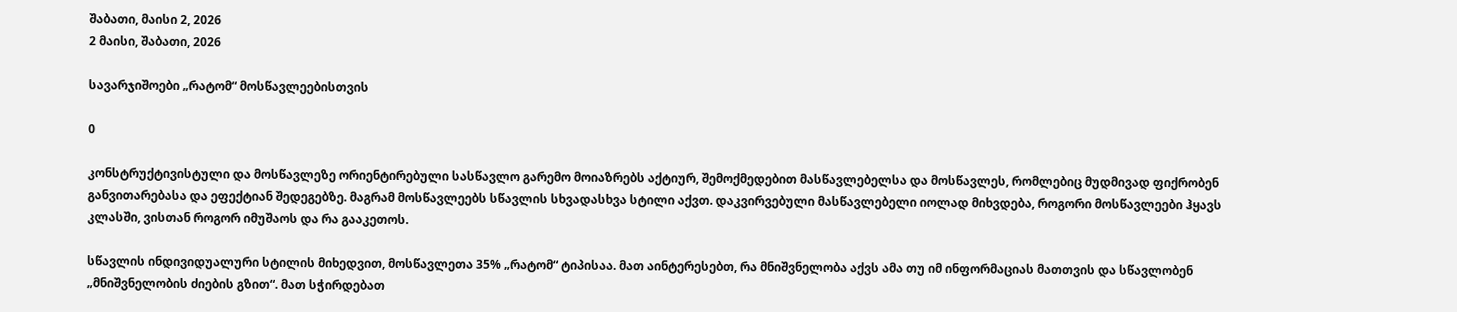შაბათი, მაისი 2, 2026
2 მაისი, შაბათი, 2026

სავარჯიშოები „რატომ“ მოსწავლეებისთვის

0

კონსტრუქტივისტული და მოსწავლეზე ორიენტირებული სასწავლო გარემო მოიაზრებს აქტიურ, შემოქმედებით მასწავლებელსა და მოსწავლეს, რომლებიც მუდმივად ფიქრობენ განვითარებასა და ეფექტიან შედეგებზე. მაგრამ მოსწავლეებს სწავლის სხვადასხვა სტილი აქვთ. დაკვირვებული მასწავლებელი იოლად მიხვდება, როგორი მოსწავლეები ჰყავს კლასში, ვისთან როგორ იმუშაოს და რა გააკეთოს.

სწავლის ინდივიდუალური სტილის მიხედვით, მოსწავლეთა 35% „რატომ“ ტიპისაა. მათ აინტერესებთ, რა მნიშვნელობა აქვს ამა თუ იმ ინფორმაციას მათთვის და სწავლობენ „მნიშვნელობის ძიების გზით“. მათ სჭირდებათ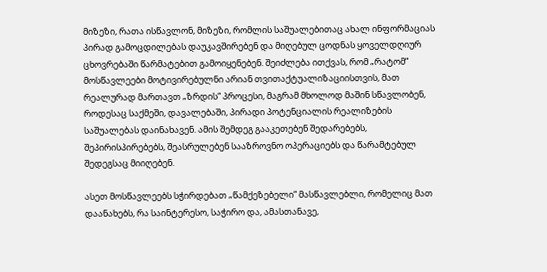მიზეზი, რათა ისწავლონ, მიზეზი, რომლის საშუალებითაც ახალ ინფორმაციას პირად გამოცდილებას დაუკავშირებენ და მიღებულ ცოდნას ყოველდღიურ ცხოვრებაში წარმატებით გამოიყენებენ. შეიძლება ითქვას, რომ „რატომ“ მოსწავლეები მოტივირებულნი არიან თვითაქტუალიზაციისთვის, მათ რეალურად მართავთ „ზრდის“ პროცესი, მაგრამ მხოლოდ მაშინ სწავლობენ, როდესაც საქმეში, დავალებაში, პირადი პოტენციალის რეალიზების საშუალებას დაინახავენ. ამის შემდეგ გააკეთებენ შედარებებს, შეპირისპირებებს, შეასრულებენ სააზროვნო ოპერაციებს და წარამტებულ შედეგსაც მიიღებენ.

ასეთ მოსწავლეებს სჭირდებათ „წამქეზებელი“ მასწავლებლი, რომელიც მათ დაანახებს, რა საინტერესო, საჭირო და, ამასთანავე,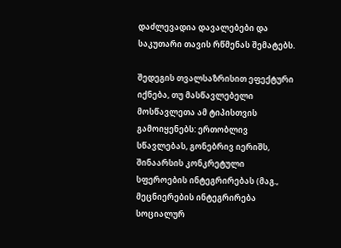დაძლევადია დავალებები და საკუთარი თავის რწმენას შემატებს.

შედეგის თვალსაზრისით ეფექტური იქნება, თუ მასწავლებელი მოსწავლეთა ამ ტიპისთვის გამოიყენებს: ერთობლივ სწავლებას, გონებრივ იერიშს, შინაარსის კონკრეტული სფეროების ინტეგრირებას (მაგ., მეცნიერების ინტეგრირება სოციალურ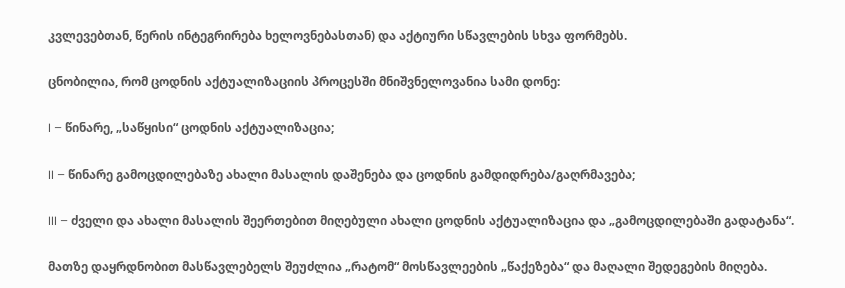კვლევებთან, წერის ინტეგრირება ხელოვნებასთან) და აქტიური სწავლების სხვა ფორმებს.

ცნობილია, რომ ცოდნის აქტუალიზაციის პროცესში მნიშვნელოვანია სამი დონე:

I – წინარე, „საწყისი“ ცოდნის აქტუალიზაცია;

II – წინარე გამოცდილებაზე ახალი მასალის დაშენება და ცოდნის გამდიდრება/გაღრმავება;

III – ძველი და ახალი მასალის შეერთებით მიღებული ახალი ცოდნის აქტუალიზაცია და „გამოცდილებაში გადატანა“.

მათზე დაყრდნობით მასწავლებელს შეუძლია „რატომ“ მოსწავლეების „წაქეზება“ და მაღალი შედეგების მიღება.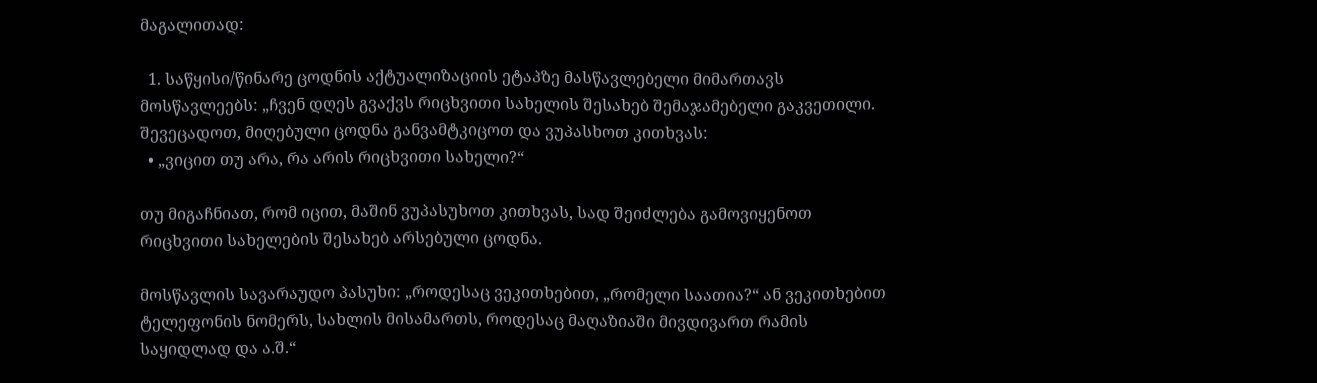მაგალითად:

  1. საწყისი/წინარე ცოდნის აქტუალიზაციის ეტაპზე მასწავლებელი მიმართავს მოსწავლეებს: „ჩვენ დღეს გვაქვს რიცხვითი სახელის შესახებ შემაჯამებელი გაკვეთილი. შევეცადოთ, მიღებული ცოდნა განვამტკიცოთ და ვუპასხოთ კითხვას:
  • „ვიცით თუ არა, რა არის რიცხვითი სახელი?“

თუ მიგაჩნიათ, რომ იცით, მაშინ ვუპასუხოთ კითხვას, სად შეიძლება გამოვიყენოთ რიცხვითი სახელების შესახებ არსებული ცოდნა.

მოსწავლის სავარაუდო პასუხი: „როდესაც ვეკითხებით, „რომელი საათია?“ ან ვეკითხებით ტელეფონის ნომერს, სახლის მისამართს, როდესაც მაღაზიაში მივდივართ რამის საყიდლად და ა.შ.“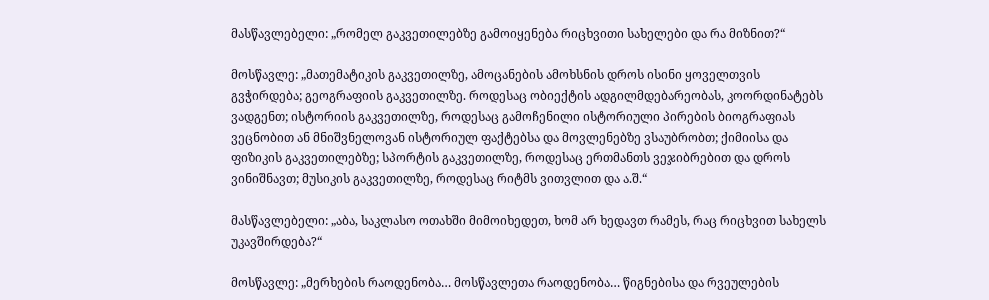მასწავლებელი: „რომელ გაკვეთილებზე გამოიყენება რიცხვითი სახელები და რა მიზნით?“

მოსწავლე: „მათემატიკის გაკვეთილზე, ამოცანების ამოხსნის დროს ისინი ყოველთვის გვჭირდება; გეოგრაფიის გაკვეთილზე. როდესაც ობიექტის ადგილმდებარეობას, კოორდინატებს ვადგენთ; ისტორიის გაკვეთილზე, როდესაც გამოჩენილი ისტორიული პირების ბიოგრაფიას ვეცნობით ან მნიშვნელოვან ისტორიულ ფაქტებსა და მოვლენებზე ვსაუბრობთ; ქიმიისა და ფიზიკის გაკვეთილებზე; სპორტის გაკვეთილზე, როდესაც ერთმანთს ვეჯიბრებით და დროს ვინიშნავთ; მუსიკის გაკვეთილზე, როდესაც რიტმს ვითვლით და ა.შ.“

მასწავლებელი: „აბა, საკლასო ოთახში მიმოიხედეთ, ხომ არ ხედავთ რამეს, რაც რიცხვით სახელს უკავშირდება?“

მოსწავლე: „მერხების რაოდენობა… მოსწავლეთა რაოდენობა… წიგნებისა და რვეულების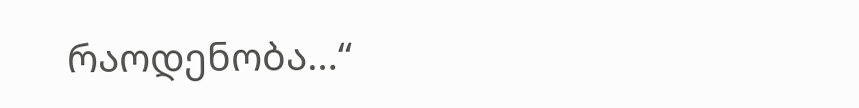რაოდენობა…“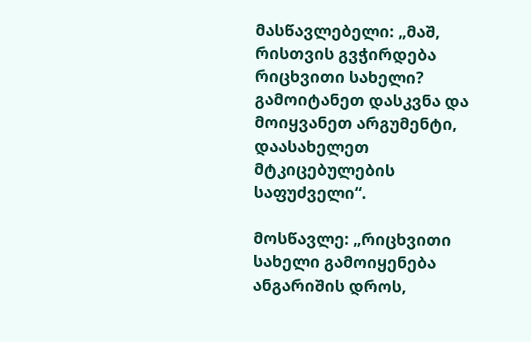მასწავლებელი: „მაშ, რისთვის გვჭირდება რიცხვითი სახელი? გამოიტანეთ დასკვნა და მოიყვანეთ არგუმენტი, დაასახელეთ მტკიცებულების საფუძველი“.

მოსწავლე: „რიცხვითი სახელი გამოიყენება ანგარიშის დროს,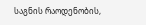საგნის რაოდენობის,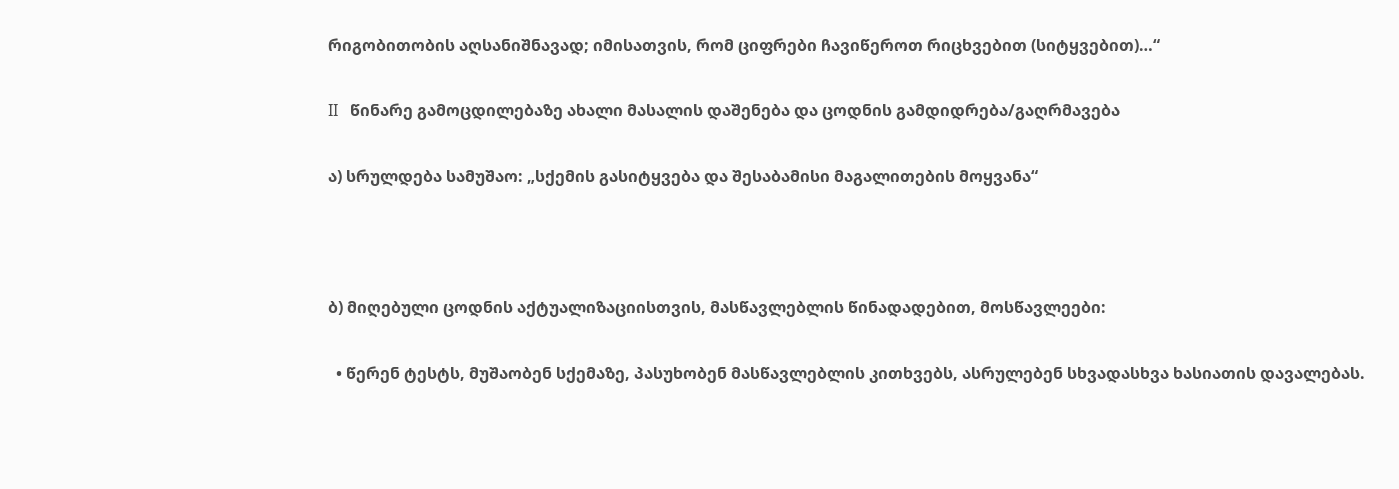რიგობითობის აღსანიშნავად; იმისათვის, რომ ციფრები ჩავიწეროთ რიცხვებით (სიტყვებით)…“

II   წინარე გამოცდილებაზე ახალი მასალის დაშენება და ცოდნის გამდიდრება/გაღრმავება

ა) სრულდება სამუშაო: „სქემის გასიტყვება და შესაბამისი მაგალითების მოყვანა“



ბ) მიღებული ცოდნის აქტუალიზაციისთვის, მასწავლებლის წინადადებით, მოსწავლეები:

  • წერენ ტესტს, მუშაობენ სქემაზე, პასუხობენ მასწავლებლის კითხვებს, ასრულებენ სხვადასხვა ხასიათის დავალებას.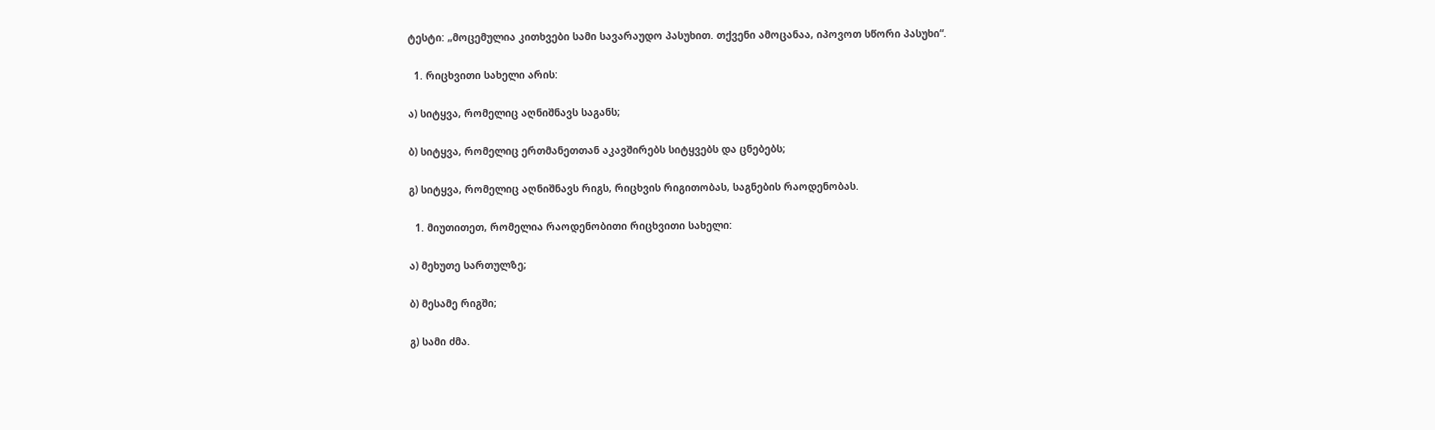ტესტი: „მოცემულია კითხვები სამი სავარაუდო პასუხით. თქვენი ამოცანაა, იპოვოთ სწორი პასუხი“.

  1. რიცხვითი სახელი არის:

ა) სიტყვა, რომელიც აღნიშნავს საგანს;

ბ) სიტყვა, რომელიც ერთმანეთთან აკავშირებს სიტყვებს და ცნებებს;

გ) სიტყვა, რომელიც აღნიშნავს რიგს, რიცხვის რიგითობას, საგნების რაოდენობას.

  1. მიუთითეთ, რომელია რაოდენობითი რიცხვითი სახელი:

ა) მეხუთე სართულზე;

ბ) მესამე რიგში;

გ) სამი ძმა.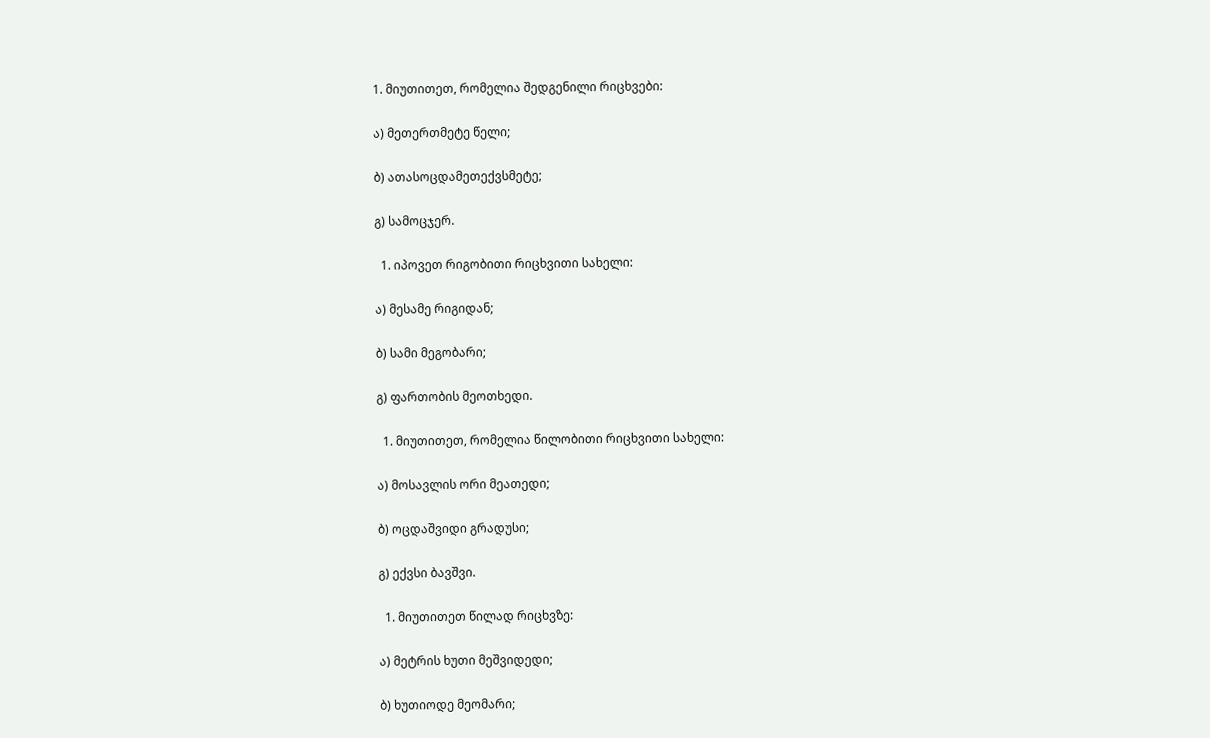1. მიუთითეთ, რომელია შედგენილი რიცხვები:

ა) მეთერთმეტე წელი;

ბ) ათასოცდამეთექვსმეტე;

გ) სამოცჯერ.

  1. იპოვეთ რიგობითი რიცხვითი სახელი:

ა) მესამე რიგიდან;

ბ) სამი მეგობარი;

გ) ფართობის მეოთხედი.

  1. მიუთითეთ, რომელია წილობითი რიცხვითი სახელი:

ა) მოსავლის ორი მეათედი;

ბ) ოცდაშვიდი გრადუსი;

გ) ექვსი ბავშვი.

  1. მიუთითეთ წილად რიცხვზე:

ა) მეტრის ხუთი მეშვიდედი;

ბ) ხუთიოდე მეომარი;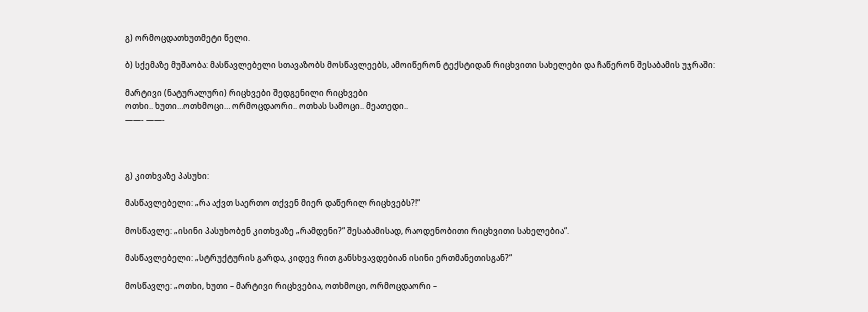გ) ორმოცდათხუთმეტი წელი.

ბ) სქემაზე მუშაობა: მასწავლებელი სთავაზობს მოსწავლეებს, ამოიწერონ ტექსტიდან რიცხვითი სახელები და ჩაწერონ შესაბამის უჯრაში:

მარტივი (ნატურალური) რიცხვები შედგენილი რიცხვები
ოთხი.. ხუთი…ოთხმოცი… ორმოცდაორი.. ოთხას სამოცი.. მეათედი..
——- ——-



გ) კითხვაზე პასუხი:

მასწავლებელი: „რა აქვთ საერთო თქვენ მიერ დაწერილ რიცხვებს?!“

მოსწავლე: „ისინი პასუხობენ კითხვაზე „რამდენი?“ შესაბამისად, რაოდენობითი რიცხვითი სახელებია“.

მასწავლებელი: „სტრუქტურის გარდა, კიდევ რით განსხვავდებიან ისინი ერთმანეთისგან?“

მოსწავლე: „ოთხი, ხუთი – მარტივი რიცხვებია, ოთხმოცი, ორმოცდაორი –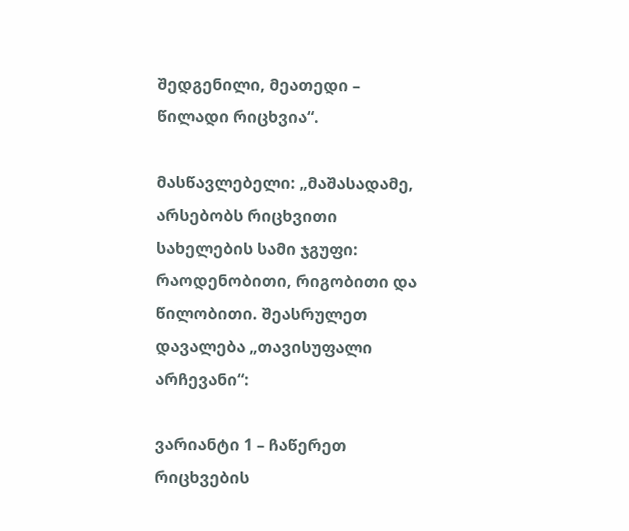შედგენილი, მეათედი – წილადი რიცხვია“.

მასწავლებელი: „მაშასადამე, არსებობს რიცხვითი სახელების სამი ჯგუფი: რაოდენობითი, რიგობითი და წილობითი. შეასრულეთ დავალება „თავისუფალი არჩევანი“:

ვარიანტი 1 – ჩაწერეთ რიცხვების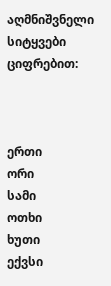აღმნიშვნელი სიტყვები ციფრებით:



ერთი
ორი
სამი
ოთხი
ხუთი
ექვსი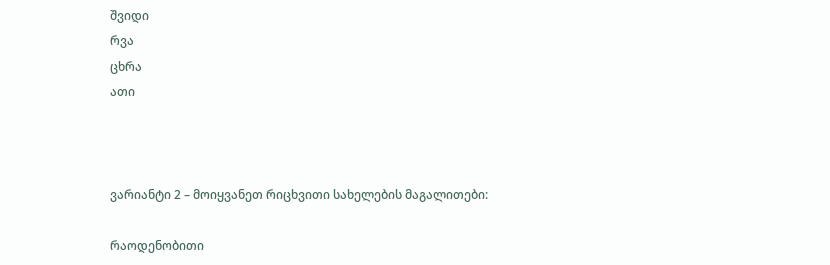შვიდი
რვა
ცხრა
ათი



ვარიანტი 2 – მოიყვანეთ რიცხვითი სახელების მაგალითები:

რაოდენობითი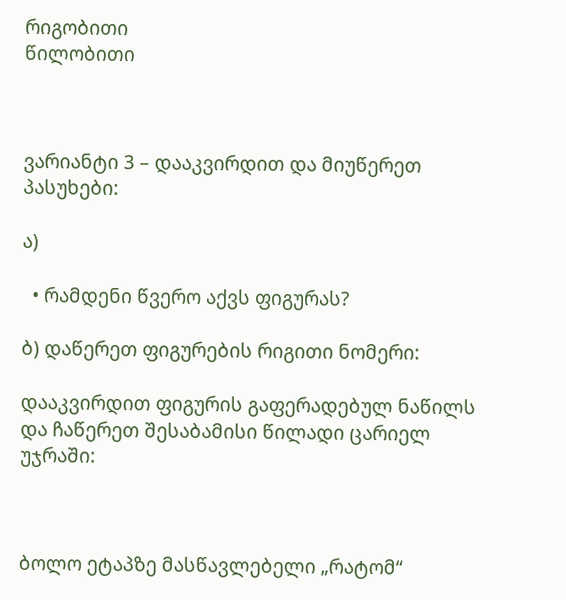რიგობითი
წილობითი



ვარიანტი 3 – დააკვირდით და მიუწერეთ პასუხები:

ა)

  • რამდენი წვერო აქვს ფიგურას?

ბ) დაწერეთ ფიგურების რიგითი ნომერი:

დააკვირდით ფიგურის გაფერადებულ ნაწილს და ჩაწერეთ შესაბამისი წილადი ცარიელ უჯრაში:



ბოლო ეტაპზე მასწავლებელი „რატომ“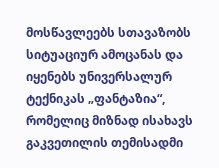მოსწავლეებს სთავაზობს სიტუაციურ ამოცანას და იყენებს უნივერსალურ ტექნიკას „ფანტაზია“, რომელიც მიზნად ისახავს გაკვეთილის თემისადმი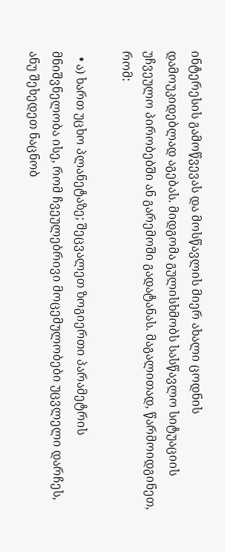ინტერესის გამოწვევას და მოსწავლის მიერ ახალი ცოდნის დამოუკიდებლად აგებას. მიდგომა გულისხმობს სასწავლო სიტუაციის უჩვეულო პირობებში ან გარემოში გადატანას. მაგალითად, წარმოიდგინეთ, რომ:

  • ა) ხართ უცხო პლანეტაზე; შეცვალეთ ზოგიერთი პარამეტრის მნიშვნელობა ისე, რომ ჩვეულებრივი მოცემულობები უცვლელი დარჩეს, ანუ შეხედეთ ნაცნობ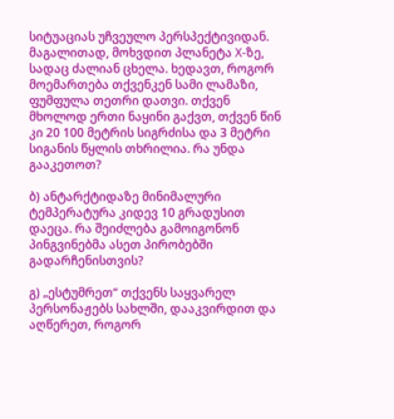სიტუაციას უჩვეულო პერსპექტივიდან. მაგალითად, მოხვდით პლანეტა X-ზე, სადაც ძალიან ცხელა. ხედავთ, როგორ მოემართება თქვენკენ სამი ლამაზი, ფუმფულა თეთრი დათვი. თქვენ მხოლოდ ერთი ნაყინი გაქვთ, თქვენ წინ კი 20 100 მეტრის სიგრძისა და 3 მეტრი სიგანის წყლის თხრილია. რა უნდა გააკეთოთ?

ბ) ანტარქტიდაზე მინიმალური ტემპერატურა კიდევ 10 გრადუსით დაეცა. რა შეიძლება გამოიგონონ პინგვინებმა ასეთ პირობებში გადარჩენისთვის?

გ) „ესტუმრეთ“ თქვენს საყვარელ პერსონაჟებს სახლში, დააკვირდით და აღწერეთ, როგორ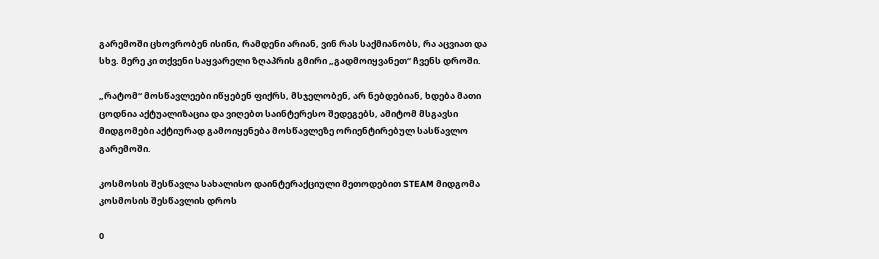გარემოში ცხოვრობენ ისინი, რამდენი არიან, ვინ რას საქმიანობს, რა აცვიათ და სხვ. მერე კი თქვენი საყვარელი ზღაპრის გმირი „გადმოიყვანეთ“ ჩვენს დროში.

„რატომ“ მოსწავლეები იწყებენ ფიქრს, მსჯელობენ, არ ნებდებიან, ხდება მათი ცოდნია აქტუალიზაცია და ვიღებთ საინტერესო შედეგებს, ამიტომ მსგავსი მიდგომები აქტიურად გამოიყენება მოსწავლეზე ორიენტირებულ სასწავლო გარემოში.

კოსმოსის შესწავლა სახალისო დაინტერაქციული მეთოდებით STEAM მიდგომა კოსმოსის შესწავლის დროს

0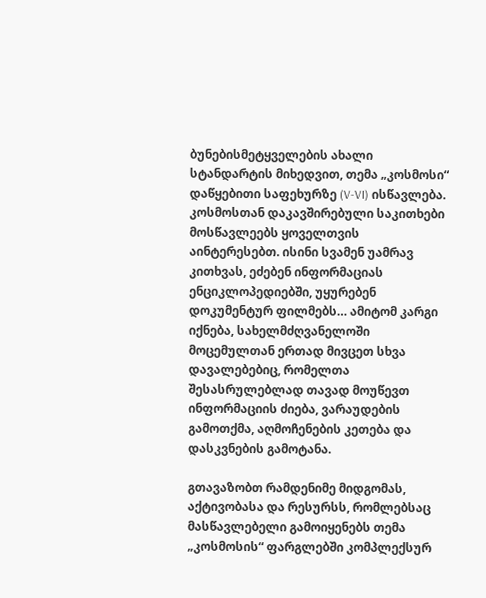ბუნებისმეტყველების ახალი სტანდარტის მიხედვით, თემა „კოსმოსი“ დაწყებითი საფეხურზე (V-VI) ისწავლება. კოსმოსთან დაკავშირებული საკითხები მოსწავლეებს ყოველთვის აინტერესებთ. ისინი სვამენ უამრავ კითხვას, ეძებენ ინფორმაციას ენციკლოპედიებში, უყურებენ დოკუმენტურ ფილმებს… ამიტომ კარგი იქნება, სახელმძღვანელოში მოცემულთან ერთად მივცეთ სხვა დავალებებიც, რომელთა შესასრულებლად თავად მოუწევთ ინფორმაციის ძიება, ვარაუდების გამოთქმა, აღმოჩენების კეთება და დასკვნების გამოტანა.

გთავაზობთ რამდენიმე მიდგომას, აქტივობასა და რესურსს, რომლებსაც მასწავლებელი გამოიყენებს თემა „კოსმოსის“ ფარგლებში კომპლექსურ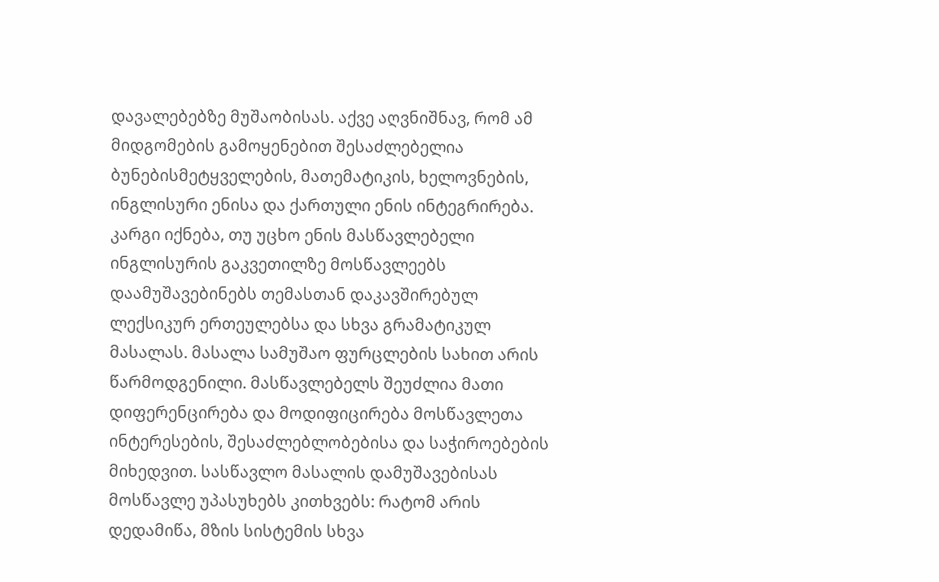დავალებებზე მუშაობისას. აქვე აღვნიშნავ, რომ ამ მიდგომების გამოყენებით შესაძლებელია ბუნებისმეტყველების, მათემატიკის, ხელოვნების, ინგლისური ენისა და ქართული ენის ინტეგრირება. კარგი იქნება, თუ უცხო ენის მასწავლებელი ინგლისურის გაკვეთილზე მოსწავლეებს დაამუშავებინებს თემასთან დაკავშირებულ ლექსიკურ ერთეულებსა და სხვა გრამატიკულ მასალას. მასალა სამუშაო ფურცლების სახით არის წარმოდგენილი. მასწავლებელს შეუძლია მათი დიფერენცირება და მოდიფიცირება მოსწავლეთა ინტერესების, შესაძლებლობებისა და საჭიროებების მიხედვით. სასწავლო მასალის დამუშავებისას მოსწავლე უპასუხებს კითხვებს: რატომ არის დედამიწა, მზის სისტემის სხვა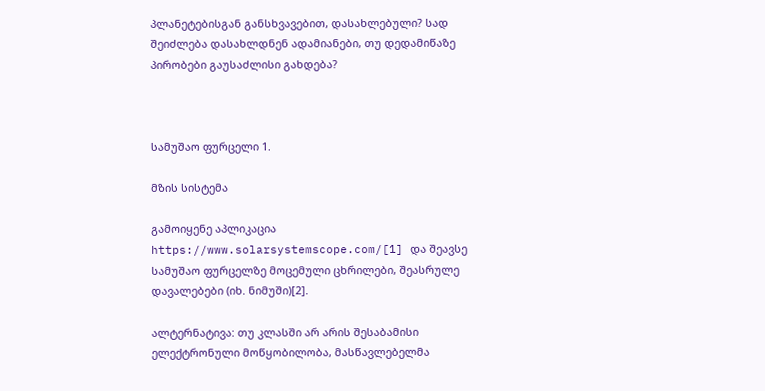პლანეტებისგან განსხვავებით, დასახლებული? სად შეიძლება დასახლდნენ ადამიანები, თუ დედამიწაზე პირობები გაუსაძლისი გახდება?



სამუშაო ფურცელი 1.

მზის სისტემა

გამოიყენე აპლიკაცია https://www.solarsystemscope.com/[1] და შეავსე სამუშაო ფურცელზე მოცემული ცხრილები, შეასრულე დავალებები (იხ. ნიმუში)[2].

ალტერნატივა: თუ კლასში არ არის შესაბამისი ელექტრონული მოწყობილობა, მასწავლებელმა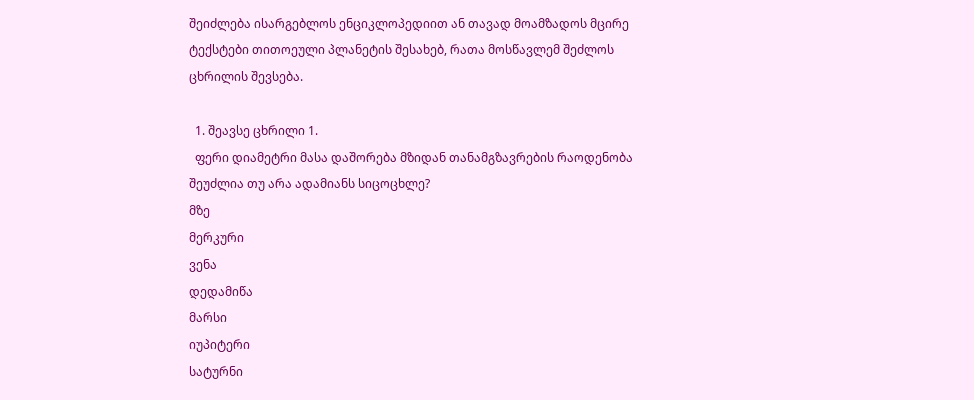შეიძლება ისარგებლოს ენციკლოპედიით ან თავად მოამზადოს მცირე ტექსტები თითოეული პლანეტის შესახებ, რათა მოსწავლემ შეძლოს ცხრილის შევსება.

  1. შეავსე ცხრილი 1.
  ფერი დიამეტრი მასა დაშორება მზიდან თანამგზავრების რაოდენობა შეუძლია თუ არა ადამიანს სიცოცხლე?
მზე
მერკური
ვენა
დედამიწა
მარსი
იუპიტერი
სატურნი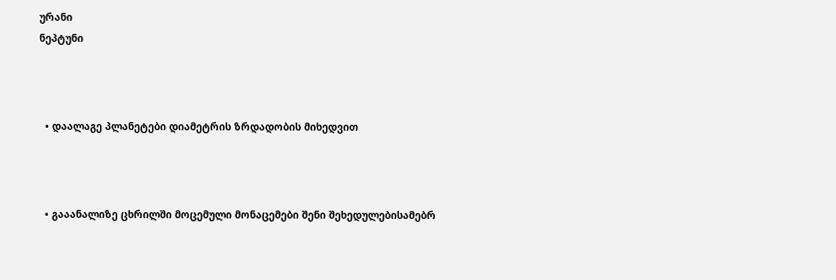ურანი
ნეპტუნი



  • დაალაგე პლანეტები დიამეტრის ზრდადობის მიხედვით



  • გააანალიზე ცხრილში მოცემული მონაცემები შენი შეხედულებისამებრ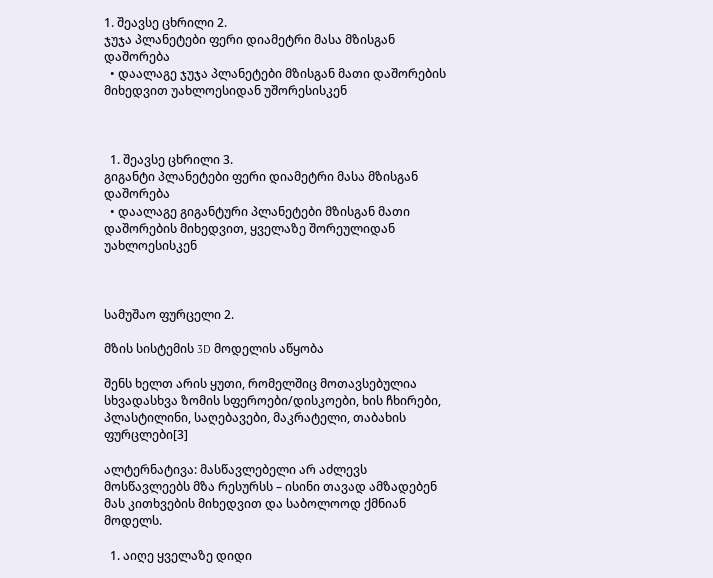1. შეავსე ცხრილი 2.
ჯუჯა პლანეტები ფერი დიამეტრი მასა მზისგან დაშორება
  • დაალაგე ჯუჯა პლანეტები მზისგან მათი დაშორების მიხედვით უახლოესიდან უშორესისკენ



  1. შეავსე ცხრილი 3.
გიგანტი პლანეტები ფერი დიამეტრი მასა მზისგან დაშორება
  • დაალაგე გიგანტური პლანეტები მზისგან მათი დაშორების მიხედვით, ყველაზე შორეულიდან უახლოესისკენ



სამუშაო ფურცელი 2.

მზის სისტემის 3D მოდელის აწყობა

შენს ხელთ არის ყუთი, რომელშიც მოთავსებულია სხვადასხვა ზომის სფეროები/დისკოები, ხის ჩხირები, პლასტილინი, საღებავები, მაკრატელი, თაბახის ფურცლები[3]

ალტერნატივა: მასწავლებელი არ აძლევს მოსწავლეებს მზა რესურსს – ისინი თავად ამზადებენ მას კითხვების მიხედვით და საბოლოოდ ქმნიან მოდელს.

  1. აიღე ყველაზე დიდი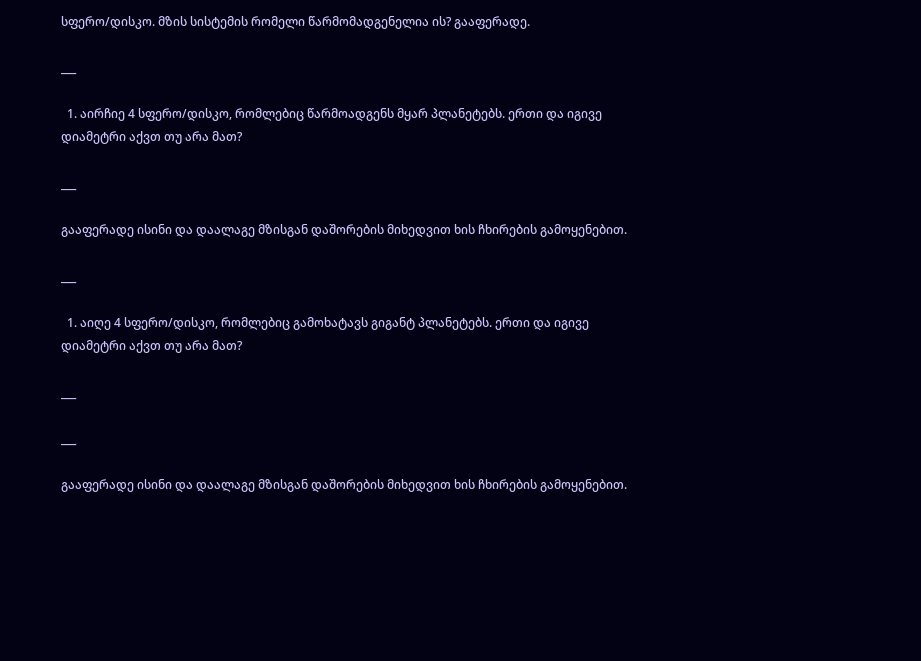სფერო/დისკო. მზის სისტემის რომელი წარმომადგენელია ის? გააფერადე.

___

  1. აირჩიე 4 სფერო/დისკო, რომლებიც წარმოადგენს მყარ პლანეტებს. ერთი და იგივე დიამეტრი აქვთ თუ არა მათ?

___

გააფერადე ისინი და დაალაგე მზისგან დაშორების მიხედვით ხის ჩხირების გამოყენებით.

___

  1. აიღე 4 სფერო/დისკო, რომლებიც გამოხატავს გიგანტ პლანეტებს. ერთი და იგივე დიამეტრი აქვთ თუ არა მათ?

___

___

გააფერადე ისინი და დაალაგე მზისგან დაშორების მიხედვით ხის ჩხირების გამოყენებით.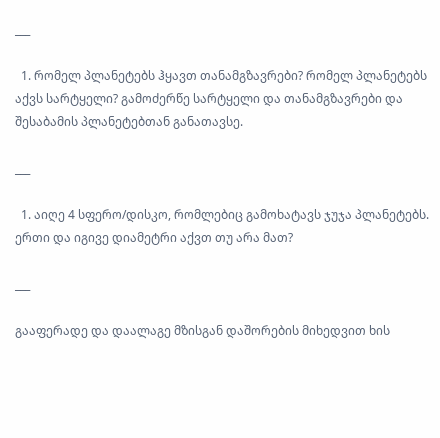___

  1. რომელ პლანეტებს ჰყავთ თანამგზავრები? რომელ პლანეტებს აქვს სარტყელი? გამოძერწე სარტყელი და თანამგზავრები და შესაბამის პლანეტებთან განათავსე.

___

  1. აიღე 4 სფერო/დისკო, რომლებიც გამოხატავს ჯუჯა პლანეტებს. ერთი და იგივე დიამეტრი აქვთ თუ არა მათ?

___

გააფერადე და დაალაგე მზისგან დაშორების მიხედვით ხის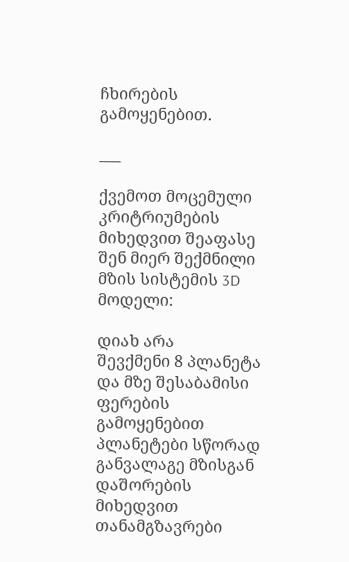ჩხირების გამოყენებით.

___

ქვემოთ მოცემული კრიტრიუმების მიხედვით შეაფასე შენ მიერ შექმნილი მზის სისტემის 3D მოდელი:

დიახ არა
შევქმენი 8 პლანეტა და მზე შესაბამისი ფერების გამოყენებით
პლანეტები სწორად განვალაგე მზისგან დაშორების მიხედვით
თანამგზავრები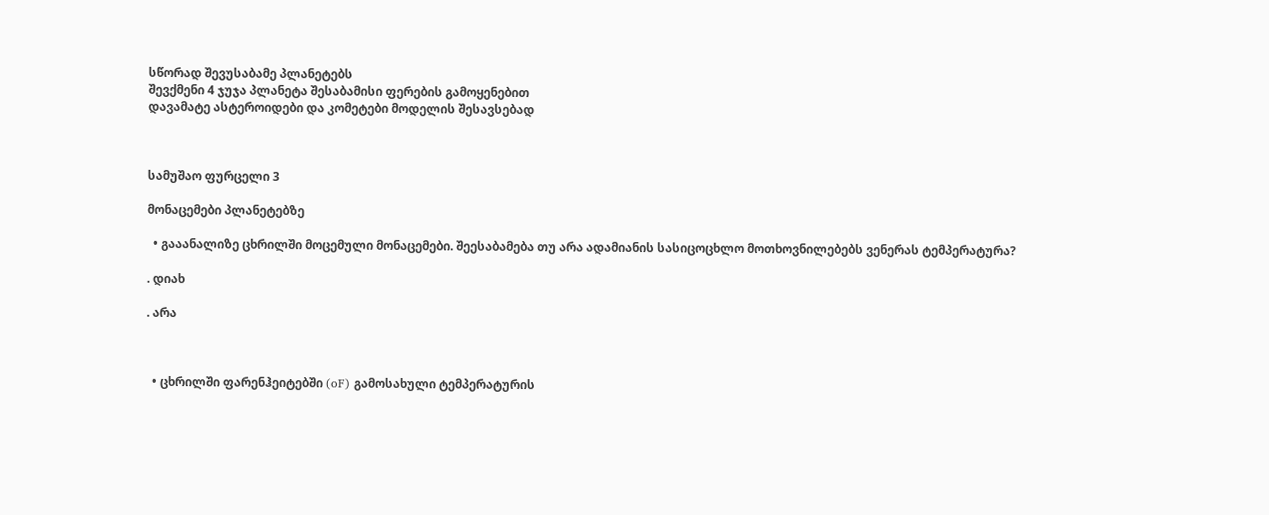სწორად შევუსაბამე პლანეტებს
შევქმენი 4 ჯუჯა პლანეტა შესაბამისი ფერების გამოყენებით
დავამატე ასტეროიდები და კომეტები მოდელის შესავსებად



სამუშაო ფურცელი 3

მონაცემები პლანეტებზე

  • გააანალიზე ცხრილში მოცემული მონაცემები. შეესაბამება თუ არა ადამიანის სასიცოცხლო მოთხოვნილებებს ვენერას ტემპერატურა?

. დიახ

. არა



  • ცხრილში ფარენჰეიტებში (oF) გამოსახული ტემპერატურის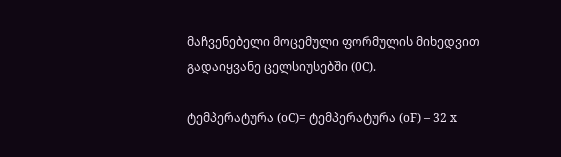მაჩვენებელი მოცემული ფორმულის მიხედვით გადაიყვანე ცელსიუსებში (0C).

ტემპერატურა (oC)= ტემპერატურა (oF) – 32 x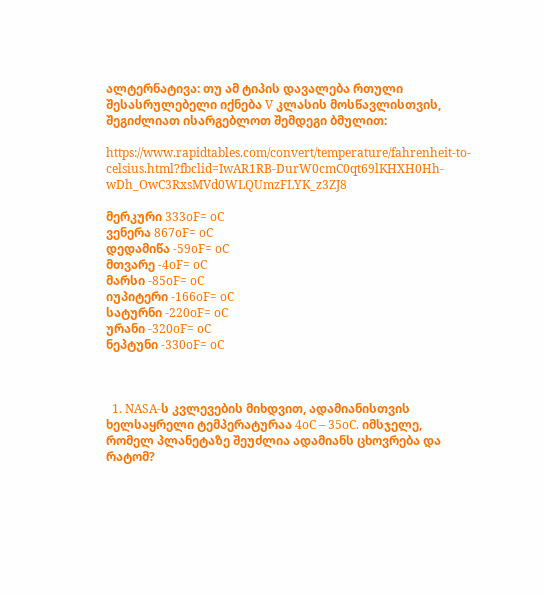ალტერნატივა: თუ ამ ტიპის დავალება რთული შესასრულებელი იქნება V კლასის მოსწავლისთვის, შეგიძლიათ ისარგებლოთ შემდეგი ბმულით:

https://www.rapidtables.com/convert/temperature/fahrenheit-to-celsius.html?fbclid=IwAR1RB-DurW0cmC0qt69lKHXH0Hh-wDh_OwC3RxsMVd0WLQUmzFLYK_z3ZJ8

მერკური 333oF= oC
ვენერა 867oF= oC
დედამიწა -59oF= oC
მთვარე -4oF= oC
მარსი -85oF= oC
იუპიტერი -166oF= oC
სატურნი -220oF= oC
ურანი -320oF= oC
ნეპტუნი -330oF= oC



  1. NASA-ს კვლევების მიხდვით, ადამიანისთვის ხელსაყრელი ტემპერატურაა 4oC – 35oC. იმსჯელე, რომელ პლანეტაზე შეუძლია ადამიანს ცხოვრება და რატომ?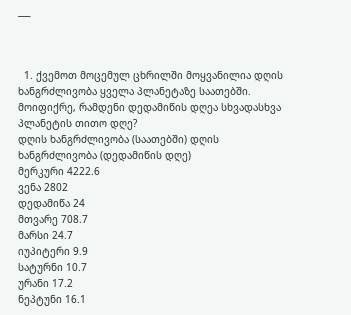___



  1. ქვემოთ მოცემულ ცხრილში მოყვანილია დღის ხანგრძლივობა ყველა პლანეტაზე საათებში. მოიფიქრე, რამდენი დედამიწის დღეა სხვადასხვა პლანეტის თითო დღე?
დღის ხანგრძლივობა (საათებში) დღის ხანგრძლივობა (დედამიწის დღე)
მერკური 4222.6
ვენა 2802
დედამიწა 24
მთვარე 708.7
მარსი 24.7
იუპიტერი 9.9
სატურნი 10.7
ურანი 17.2
ნეპტუნი 16.1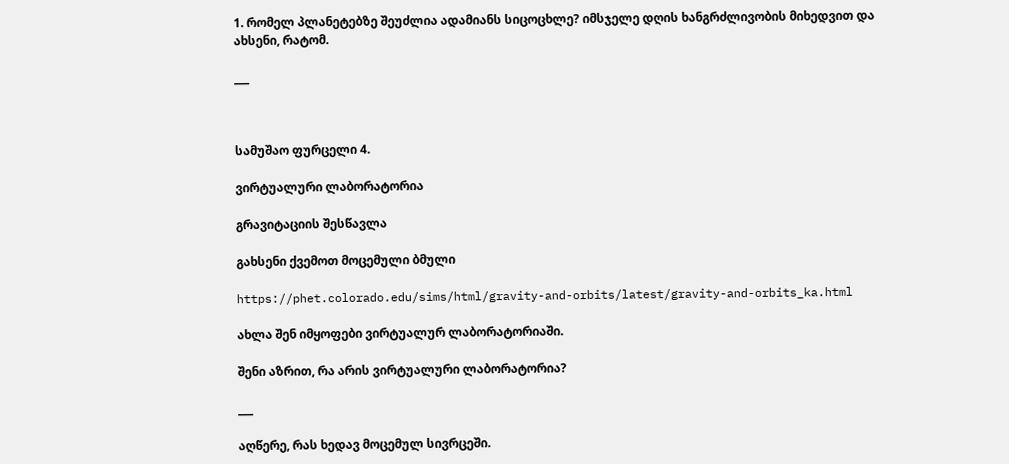1. რომელ პლანეტებზე შეუძლია ადამიანს სიცოცხლე? იმსჯელე დღის ხანგრძლივობის მიხედვით და ახსენი, რატომ.

___



სამუშაო ფურცელი 4.

ვირტუალური ლაბორატორია

გრავიტაციის შესწავლა

გახსენი ქვემოთ მოცემული ბმული

https://phet.colorado.edu/sims/html/gravity-and-orbits/latest/gravity-and-orbits_ka.html

ახლა შენ იმყოფები ვირტუალურ ლაბორატორიაში.

შენი აზრით, რა არის ვირტუალური ლაბორატორია?

___

აღწერე, რას ხედავ მოცემულ სივრცეში.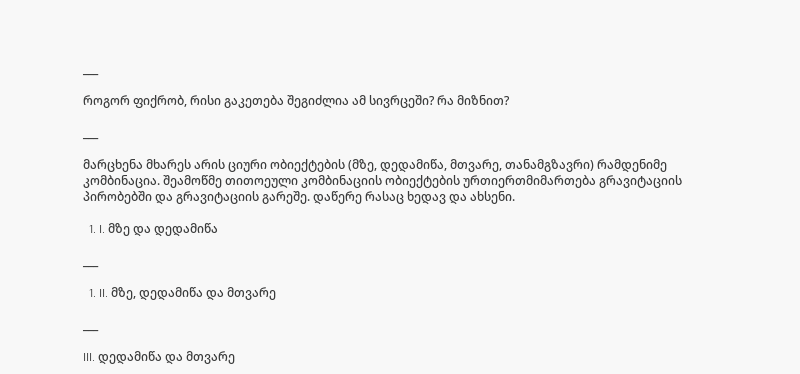___

როგორ ფიქრობ, რისი გაკეთება შეგიძლია ამ სივრცეში? რა მიზნით?

___

მარცხენა მხარეს არის ციური ობიექტების (მზე, დედამიწა, მთვარე, თანამგზავრი) რამდენიმე კომბინაცია. შეამოწმე თითოეული კომბინაციის ობიექტების ურთიერთმიმართება გრავიტაციის პირობებში და გრავიტაციის გარეშე. დაწერე რასაც ხედავ და ახსენი.

  1. I. მზე და დედამიწა

___

  1. II. მზე, დედამიწა და მთვარე

___

III. დედამიწა და მთვარე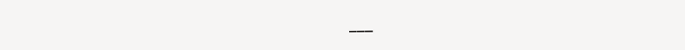___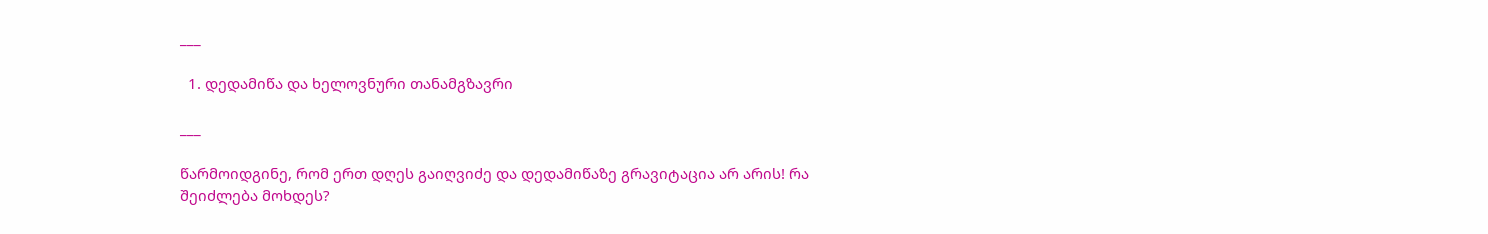___

  1. დედამიწა და ხელოვნური თანამგზავრი

___

წარმოიდგინე, რომ ერთ დღეს გაიღვიძე და დედამიწაზე გრავიტაცია არ არის! რა შეიძლება მოხდეს?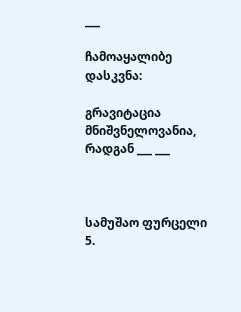___

ჩამოაყალიბე დასკვნა:

გრავიტაცია მნიშვნელოვანია, რადგან ___ ___



სამუშაო ფურცელი 5.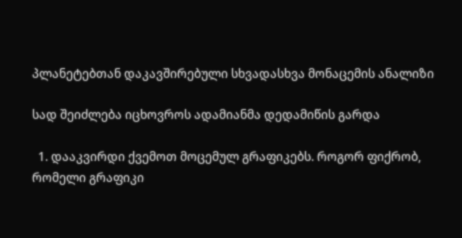პლანეტებთან დაკავშირებული სხვადასხვა მონაცემის ანალიზი

სად შეიძლება იცხოვროს ადამიანმა დედამიწის გარდა

  1. დააკვირდი ქვემოთ მოცემულ გრაფიკებს. როგორ ფიქრობ, რომელი გრაფიკი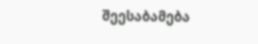შეესაბამება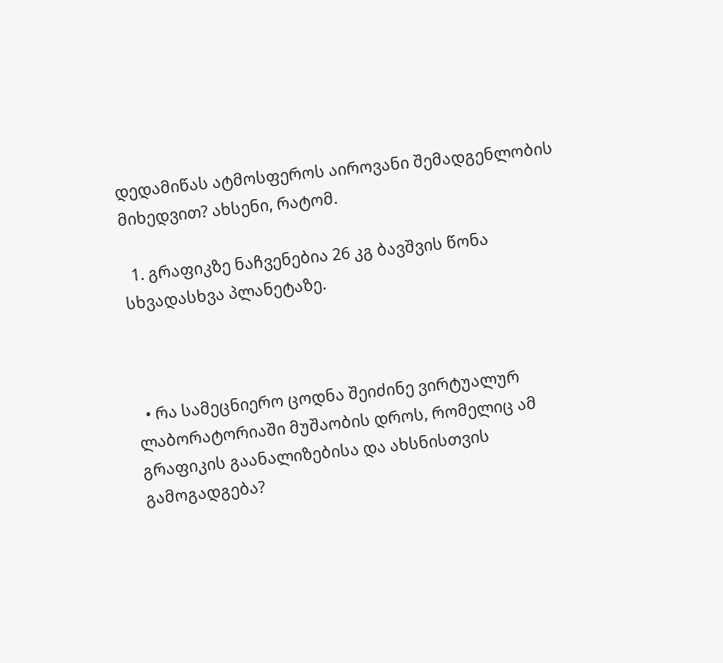დედამიწას ატმოსფეროს აიროვანი შემადგენლობის მიხედვით? ახსენი, რატომ.

  1. გრაფიკზე ნაჩვენებია 26 კგ ბავშვის წონა სხვადასხვა პლანეტაზე.



  • რა სამეცნიერო ცოდნა შეიძინე ვირტუალურ ლაბორატორიაში მუშაობის დროს, რომელიც ამ გრაფიკის გაანალიზებისა და ახსნისთვის გამოგადგება?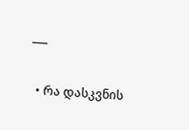___

  • რა დასკვნის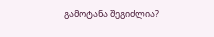გამოტანა შეგიძლია?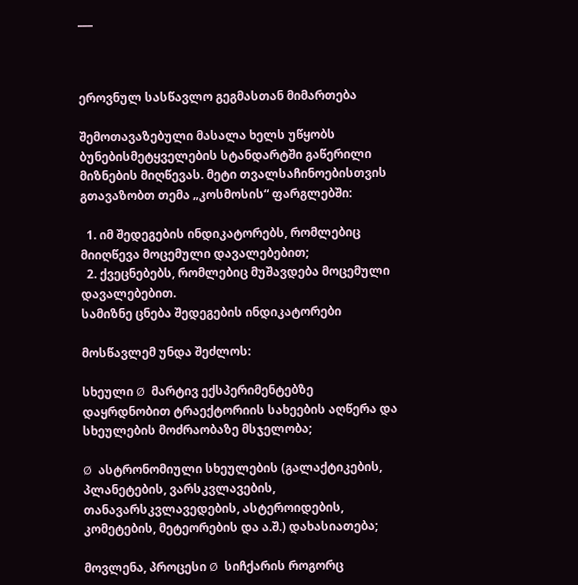___



ეროვნულ სასწავლო გეგმასთან მიმართება

შემოთავაზებული მასალა ხელს უწყობს ბუნებისმეტყველების სტანდარტში გაწერილი მიზნების მიღწევას. მეტი თვალსაჩინოებისთვის გთავაზობთ თემა „კოსმოსის“ ფარგლებში:

  1. იმ შედეგების ინდიკატორებს, რომლებიც მიიღწევა მოცემული დავალებებით;
  2. ქვეცნებებს, რომლებიც მუშავდება მოცემული დავალებებით.
სამიზნე ცნება შედეგების ინდიკატორები

მოსწავლემ უნდა შეძლოს:

სხეული Ø  მარტივ ექსპერიმენტებზე დაყრდნობით ტრაექტორიის სახეების აღწერა და სხეულების მოძრაობაზე მსჯელობა;

Ø  ასტრონომიული სხეულების (გალაქტიკების, პლანეტების, ვარსკვლავების, თანავარსკვლავედების, ასტეროიდების, კომეტების, მეტეორების და ა.შ.) დახასიათება;

მოვლენა, პროცესი Ø  სიჩქარის როგორც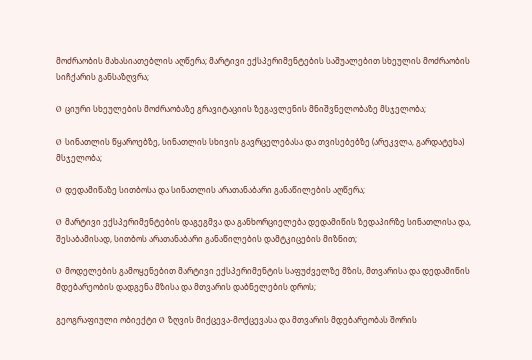მოძრაობის მახასიათებლის აღწერა; მარტივი ექსპერიმენტების საშუალებით სხეულის მოძრაობის სიჩქარის განსაზღვრა;

Ø  ციური სხეულების მოძრაობაზე გრავიტაციის ზეგავლენის მნიშვნელობაზე მსჯელობა;

Ø  სინათლის წყაროებზე, სინათლის სხივის გავრცელებასა და თვისებებზე (არეკვლა, გარდატეხა) მსჯელობა;

Ø  დედამიწაზე სითბოსა და სინათლის არათანაბარი განაწილების აღწერა;

Ø  მარტივი ექსპერიმენტების დაგეგმვა და განხორციელება დედამიწის ზედაპირზე სინათლისა და, შესაბამისად, სითბოს არათანაბარი განაწილების დამტკიცების მიზნით;

Ø  მოდელების გამოყენებით მარტივი ექსპერიმენტის საფუძველზე მზის, მთვარისა და დედამიწის მდებარეობის დადგენა მზისა და მთვარის დაბნელების დროს;

გეოგრაფიული ობიექტი Ø  ზღვის მიქცევა-მოქცევასა და მთვარის მდებარეობას შორის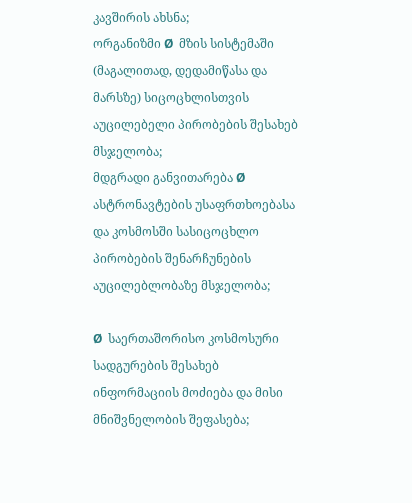კავშირის ახსნა;
ორგანიზმი Ø  მზის სისტემაში (მაგალითად, დედამიწასა და მარსზე) სიცოცხლისთვის აუცილებელი პირობების შესახებ მსჯელობა;
მდგრადი განვითარება Ø  ასტრონავტების უსაფრთხოებასა და კოსმოსში სასიცოცხლო პირობების შენარჩუნების აუცილებლობაზე მსჯელობა;

Ø  საერთაშორისო კოსმოსური სადგურების შესახებ ინფორმაციის მოძიება და მისი მნიშვნელობის შეფასება;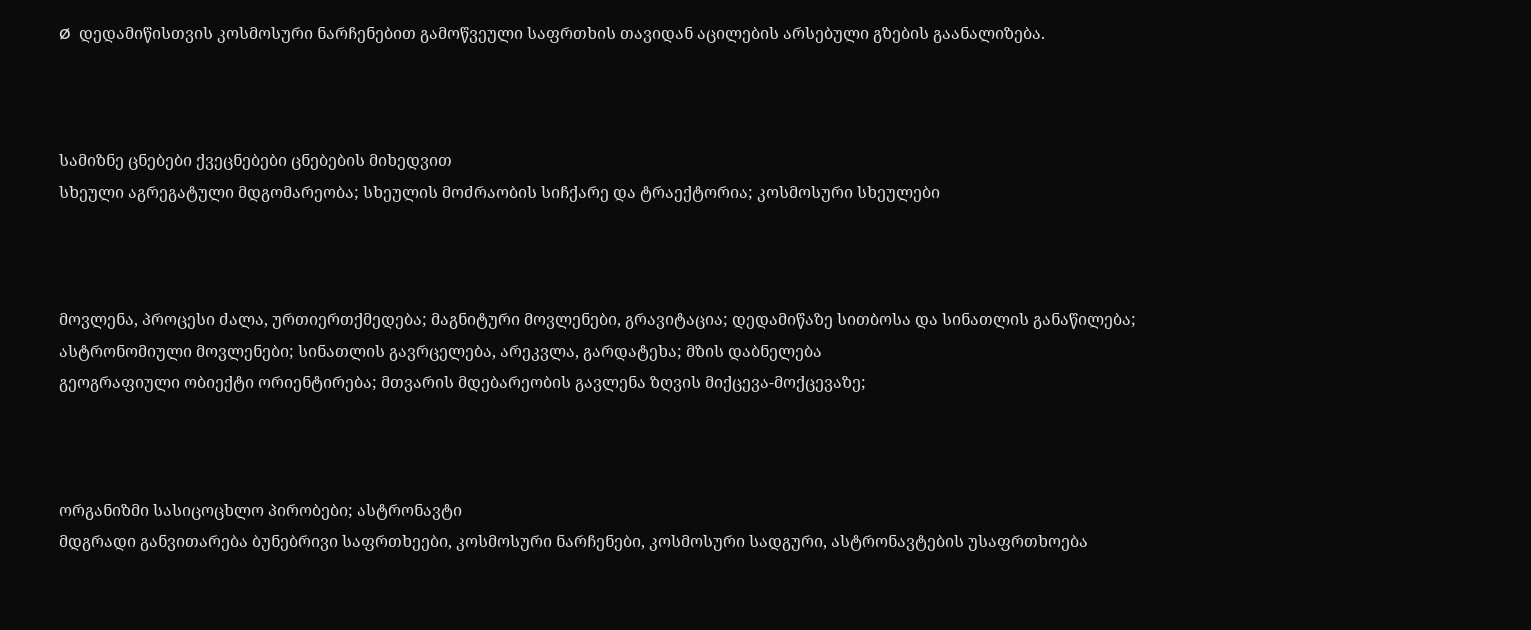Ø  დედამიწისთვის კოსმოსური ნარჩენებით გამოწვეული საფრთხის თავიდან აცილების არსებული გზების გაანალიზება.



სამიზნე ცნებები ქვეცნებები ცნებების მიხედვით
სხეული აგრეგატული მდგომარეობა; სხეულის მოძრაობის სიჩქარე და ტრაექტორია; კოსმოსური სხეულები



მოვლენა, პროცესი ძალა, ურთიერთქმედება; მაგნიტური მოვლენები, გრავიტაცია; დედამიწაზე სითბოსა და სინათლის განაწილება; ასტრონომიული მოვლენები; სინათლის გავრცელება, არეკვლა, გარდატეხა; მზის დაბნელება
გეოგრაფიული ობიექტი ორიენტირება; მთვარის მდებარეობის გავლენა ზღვის მიქცევა-მოქცევაზე;



ორგანიზმი სასიცოცხლო პირობები; ასტრონავტი
მდგრადი განვითარება ბუნებრივი საფრთხეები, კოსმოსური ნარჩენები, კოსმოსური სადგური, ასტრონავტების უსაფრთხოება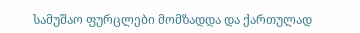სამუშაო ფურცლები მომზადდა და ქართულად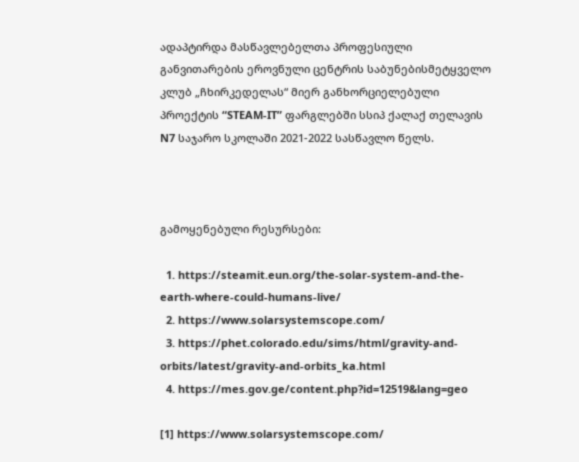ადაპტირდა მასწავლებელთა პროფესიული განვითარების ეროვნული ცენტრის საბუნებისმეტყველო კლუბ „ჩხირკედელას“ მიერ განხორციელებული პროექტის “STEAM-IT” ფარგლებში სსიპ ქალაქ თელავის N7 საჯარო სკოლაში 2021-2022 სასწავლო წელს.



გამოყენებული რესურსები:

  1. https://steamit.eun.org/the-solar-system-and-the-earth-where-could-humans-live/
  2. https://www.solarsystemscope.com/
  3. https://phet.colorado.edu/sims/html/gravity-and-orbits/latest/gravity-and-orbits_ka.html
  4. https://mes.gov.ge/content.php?id=12519&lang=geo

[1] https://www.solarsystemscope.com/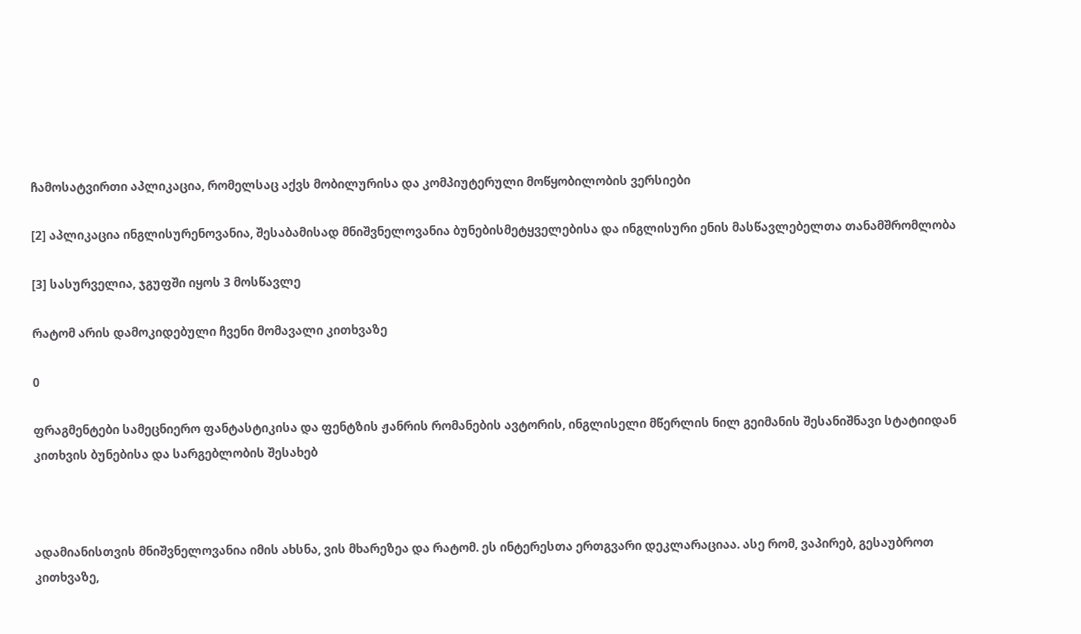ჩამოსატვირთი აპლიკაცია, რომელსაც აქვს მობილურისა და კომპიუტერული მოწყობილობის ვერსიები

[2] აპლიკაცია ინგლისურენოვანია, შესაბამისად მნიშვნელოვანია ბუნებისმეტყველებისა და ინგლისური ენის მასწავლებელთა თანამშრომლობა

[3] სასურველია, ჯგუფში იყოს 3 მოსწავლე

რატომ არის დამოკიდებული ჩვენი მომავალი კითხვაზე

0

ფრაგმენტები სამეცნიერო ფანტასტიკისა და ფენტზის ჟანრის რომანების ავტორის, ინგლისელი მწერლის ნილ გეიმანის შესანიშნავი სტატიიდან კითხვის ბუნებისა და სარგებლობის შესახებ



ადამიანისთვის მნიშვნელოვანია იმის ახსნა, ვის მხარეზეა და რატომ. ეს ინტერესთა ერთგვარი დეკლარაციაა. ასე რომ, ვაპირებ, გესაუბროთ კითხვაზე,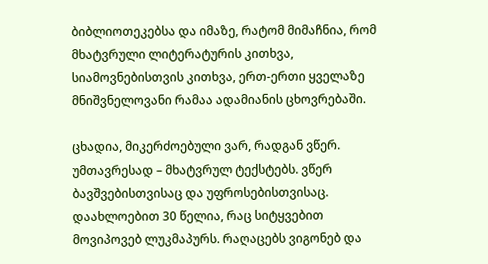ბიბლიოთეკებსა და იმაზე, რატომ მიმაჩნია, რომ მხატვრული ლიტერატურის კითხვა, სიამოვნებისთვის კითხვა, ერთ-ერთი ყველაზე მნიშვნელოვანი რამაა ადამიანის ცხოვრებაში.

ცხადია, მიკერძოებული ვარ, რადგან ვწერ. უმთავრესად – მხატვრულ ტექსტებს. ვწერ ბავშვებისთვისაც და უფროსებისთვისაც. დაახლოებით 30 წელია, რაც სიტყვებით მოვიპოვებ ლუკმაპურს. რაღაცებს ვიგონებ და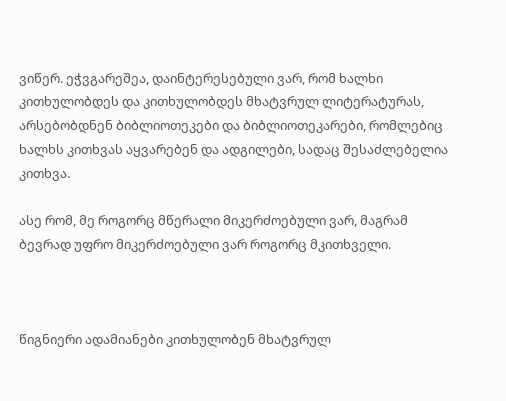ვიწერ. ეჭვგარეშეა, დაინტერესებული ვარ, რომ ხალხი კითხულობდეს და კითხულობდეს მხატვრულ ლიტერატურას, არსებობდნენ ბიბლიოთეკები და ბიბლიოთეკარები, რომლებიც ხალხს კითხვას აყვარებენ და ადგილები, სადაც შესაძლებელია კითხვა.

ასე რომ, მე როგორც მწერალი მიკერძოებული ვარ, მაგრამ ბევრად უფრო მიკერძოებული ვარ როგორც მკითხველი.



წიგნიერი ადამიანები კითხულობენ მხატვრულ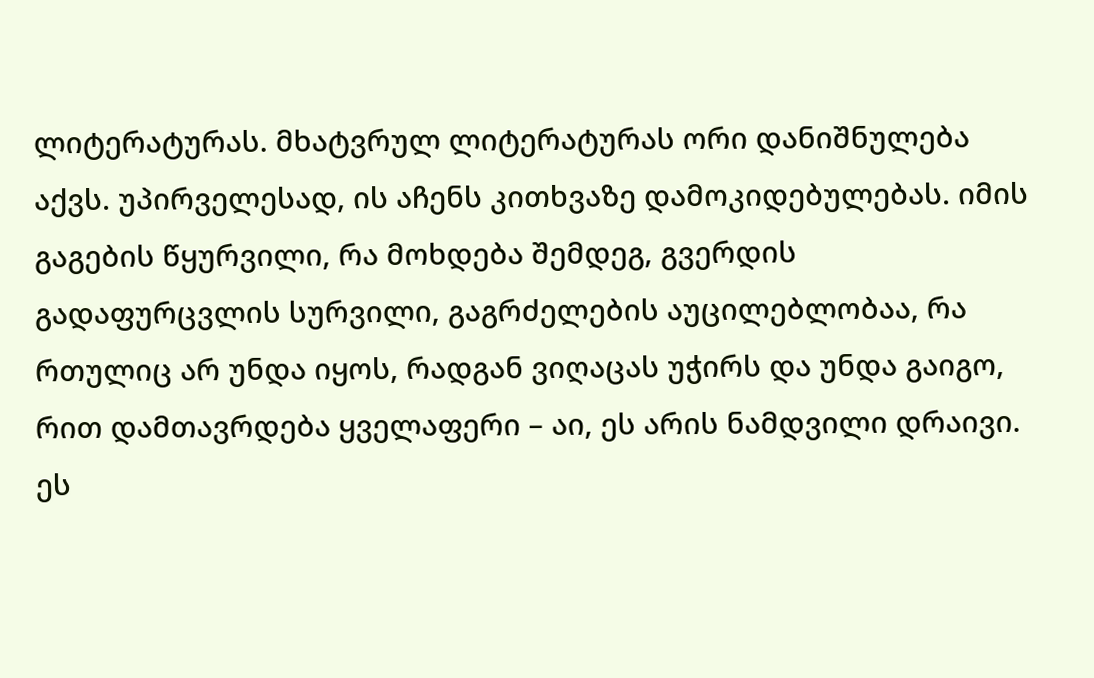ლიტერატურას. მხატვრულ ლიტერატურას ორი დანიშნულება აქვს. უპირველესად, ის აჩენს კითხვაზე დამოკიდებულებას. იმის გაგების წყურვილი, რა მოხდება შემდეგ, გვერდის გადაფურცვლის სურვილი, გაგრძელების აუცილებლობაა, რა რთულიც არ უნდა იყოს, რადგან ვიღაცას უჭირს და უნდა გაიგო, რით დამთავრდება ყველაფერი – აი, ეს არის ნამდვილი დრაივი. ეს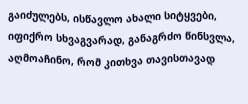გაიძულებს, ისწავლო ახალი სიტყვები, იფიქრო სხვაგვარად, განაგრძო წინსვლა, აღმოაჩინო, რომ კითხვა თავისთავად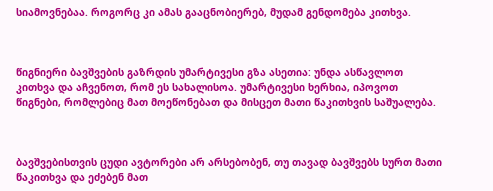სიამოვნებაა. როგორც კი ამას გააცნობიერებ, მუდამ გენდომება კითხვა.



წიგნიერი ბავშვების გაზრდის უმარტივესი გზა ასეთია: უნდა ასწავლოთ კითხვა და აჩვენოთ, რომ ეს სახალისოა. უმარტივესი ხერხია, იპოვოთ წიგნები, რომლებიც მათ მოეწონებათ და მისცეთ მათი წაკითხვის საშუალება.



ბავშვებისთვის ცუდი ავტორები არ არსებობენ, თუ თავად ბავშვებს სურთ მათი წაკითხვა და ეძებენ მათ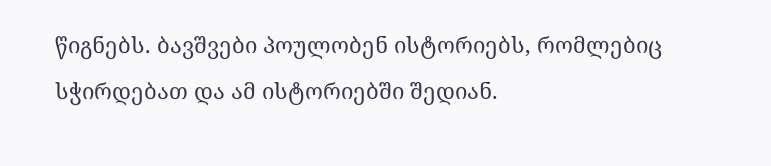წიგნებს. ბავშვები პოულობენ ისტორიებს, რომლებიც სჭირდებათ და ამ ისტორიებში შედიან.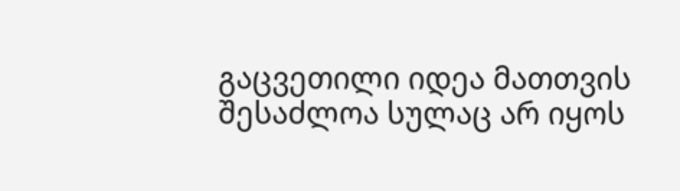გაცვეთილი იდეა მათთვის შესაძლოა სულაც არ იყოს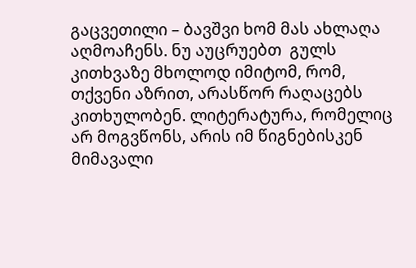გაცვეთილი – ბავშვი ხომ მას ახლაღა აღმოაჩენს. ნუ აუცრუებთ  გულს კითხვაზე მხოლოდ იმიტომ, რომ, თქვენი აზრით, არასწორ რაღაცებს კითხულობენ. ლიტერატურა, რომელიც არ მოგვწონს, არის იმ წიგნებისკენ მიმავალი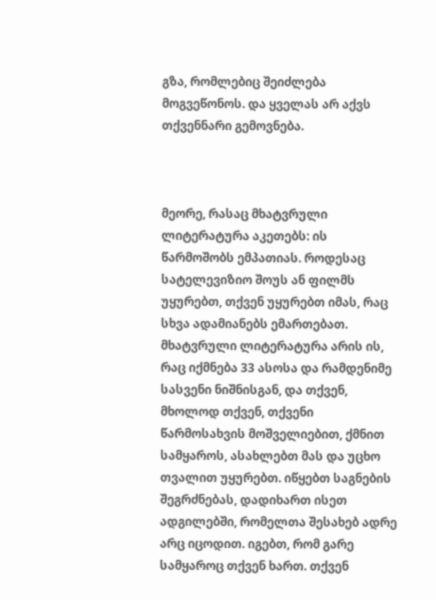გზა, რომლებიც შეიძლება მოგვეწონოს. და ყველას არ აქვს თქვენნარი გემოვნება.



მეორე, რასაც მხატვრული ლიტერატურა აკეთებს: ის წარმოშობს ემპათიას. როდესაც სატელევიზიო შოუს ან ფილმს უყურებთ, თქვენ უყურებთ იმას, რაც სხვა ადამიანებს ემართებათ. მხატვრული ლიტერატურა არის ის, რაც იქმნება 33 ასოსა და რამდენიმე სასვენი ნიშნისგან, და თქვენ, მხოლოდ თქვენ, თქვენი წარმოსახვის მოშველიებით, ქმნით სამყაროს, ასახლებთ მას და უცხო თვალით უყურებთ. იწყებთ საგნების შეგრძნებას, დადიხართ ისეთ ადგილებში, რომელთა შესახებ ადრე არც იცოდით. იგებთ, რომ გარე სამყაროც თქვენ ხართ. თქვენ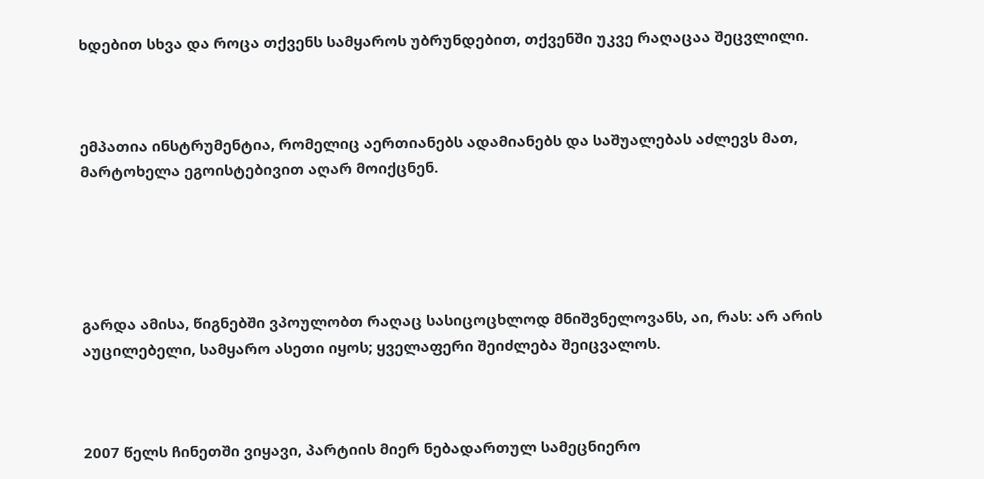ხდებით სხვა და როცა თქვენს სამყაროს უბრუნდებით, თქვენში უკვე რაღაცაა შეცვლილი.



ემპათია ინსტრუმენტია, რომელიც აერთიანებს ადამიანებს და საშუალებას აძლევს მათ, მარტოხელა ეგოისტებივით აღარ მოიქცნენ.





გარდა ამისა, წიგნებში ვპოულობთ რაღაც სასიცოცხლოდ მნიშვნელოვანს, აი, რას: არ არის აუცილებელი, სამყარო ასეთი იყოს; ყველაფერი შეიძლება შეიცვალოს.



2007 წელს ჩინეთში ვიყავი, პარტიის მიერ ნებადართულ სამეცნიერო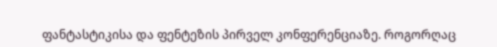ფანტასტიკისა და ფენტეზის პირველ კონფერენციაზე. როგორღაც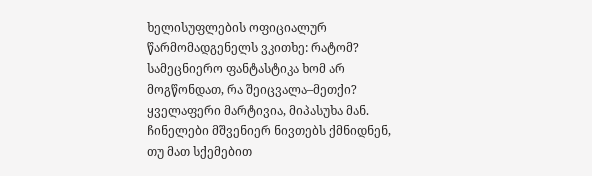ხელისუფლების ოფიციალურ წარმომადგენელს ვკითხე: რატომ? სამეცნიერო ფანტასტიკა ხომ არ მოგწონდათ, რა შეიცვალა–მეთქი? ყველაფერი მარტივია, მიპასუხა მან. ჩინელები მშვენიერ ნივთებს ქმნიდნენ, თუ მათ სქემებით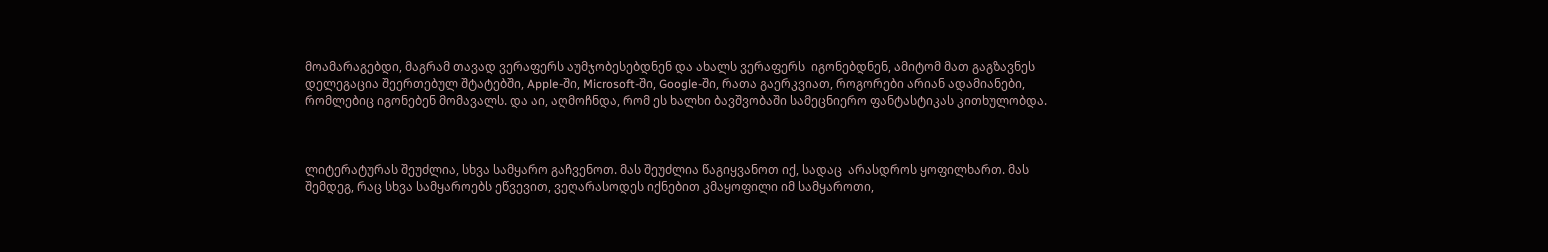მოამარაგებდი, მაგრამ თავად ვერაფერს აუმჯობესებდნენ და ახალს ვერაფერს  იგონებდნენ, ამიტომ მათ გაგზავნეს დელეგაცია შეერთებულ შტატებში, Apple-ში, Microsoft-ში, Google-ში, რათა გაერკვიათ, როგორები არიან ადამიანები, რომლებიც იგონებენ მომავალს. და აი, აღმოჩნდა, რომ ეს ხალხი ბავშვობაში სამეცნიერო ფანტასტიკას კითხულობდა.



ლიტერატურას შეუძლია, სხვა სამყარო გაჩვენოთ. მას შეუძლია წაგიყვანოთ იქ, სადაც  არასდროს ყოფილხართ. მას შემდეგ, რაც სხვა სამყაროებს ეწვევით, ვეღარასოდეს იქნებით კმაყოფილი იმ სამყაროთი,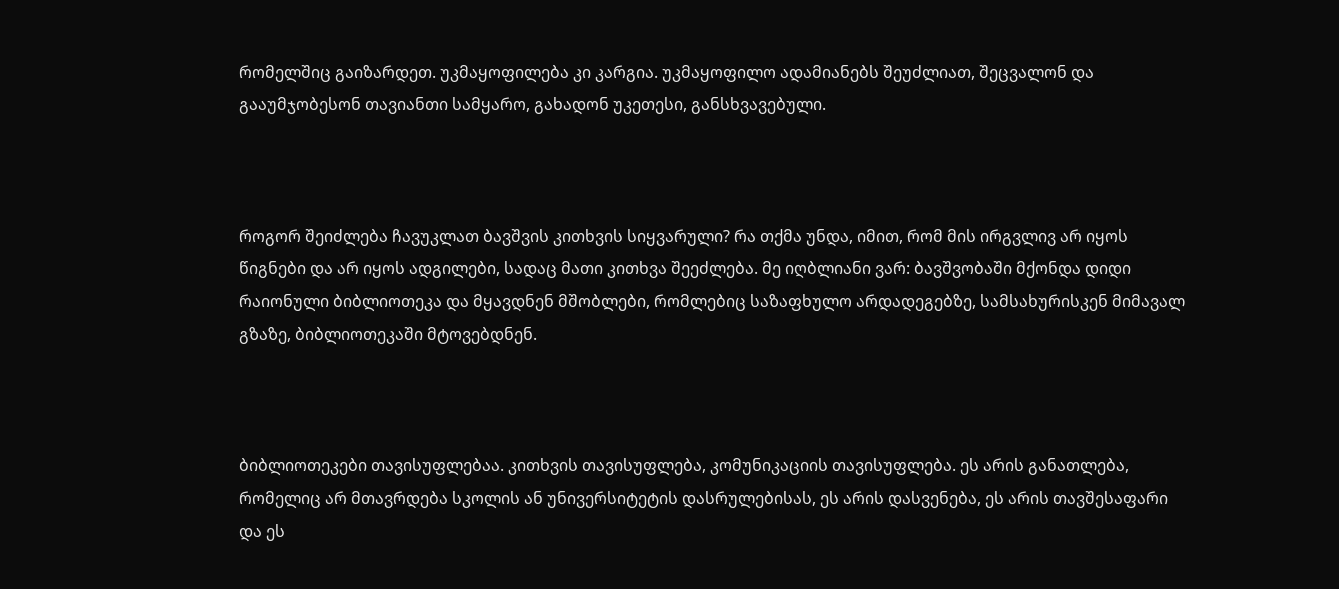რომელშიც გაიზარდეთ. უკმაყოფილება კი კარგია. უკმაყოფილო ადამიანებს შეუძლიათ, შეცვალონ და გააუმჯობესონ თავიანთი სამყარო, გახადონ უკეთესი, განსხვავებული.



როგორ შეიძლება ჩავუკლათ ბავშვის კითხვის სიყვარული? რა თქმა უნდა, იმით, რომ მის ირგვლივ არ იყოს წიგნები და არ იყოს ადგილები, სადაც მათი კითხვა შეეძლება. მე იღბლიანი ვარ: ბავშვობაში მქონდა დიდი რაიონული ბიბლიოთეკა და მყავდნენ მშობლები, რომლებიც საზაფხულო არდადეგებზე, სამსახურისკენ მიმავალ გზაზე, ბიბლიოთეკაში მტოვებდნენ.



ბიბლიოთეკები თავისუფლებაა. კითხვის თავისუფლება, კომუნიკაციის თავისუფლება. ეს არის განათლება, რომელიც არ მთავრდება სკოლის ან უნივერსიტეტის დასრულებისას, ეს არის დასვენება, ეს არის თავშესაფარი და ეს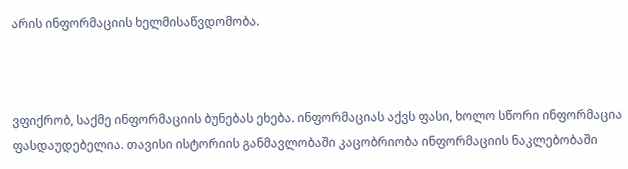არის ინფორმაციის ხელმისაწვდომობა.



ვფიქრობ, საქმე ინფორმაციის ბუნებას ეხება. ინფორმაციას აქვს ფასი, ხოლო სწორი ინფორმაცია ფასდაუდებელია. თავისი ისტორიის განმავლობაში კაცობრიობა ინფორმაციის ნაკლებობაში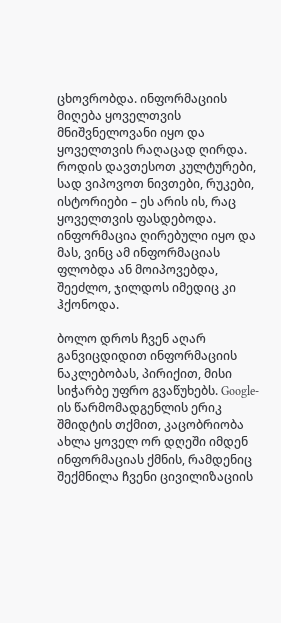ცხოვრობდა. ინფორმაციის მიღება ყოველთვის მნიშვნელოვანი იყო და ყოველთვის რაღაცად ღირდა. როდის დავთესოთ კულტურები, სად ვიპოვოთ ნივთები, რუკები, ისტორიები – ეს არის ის, რაც ყოველთვის ფასდებოდა. ინფორმაცია ღირებული იყო და მას, ვინც ამ ინფორმაციას ფლობდა ან მოიპოვებდა, შეეძლო, ჯილდოს იმედიც კი ჰქონოდა.

ბოლო დროს ჩვენ აღარ განვიცდიდით ინფორმაციის ნაკლებობას, პირიქით, მისი სიჭარბე უფრო გვაწუხებს. Google-ის წარმომადგენლის ერიკ შმიდტის თქმით, კაცობრიობა ახლა ყოველ ორ დღეში იმდენ ინფორმაციას ქმნის, რამდენიც შექმნილა ჩვენი ცივილიზაციის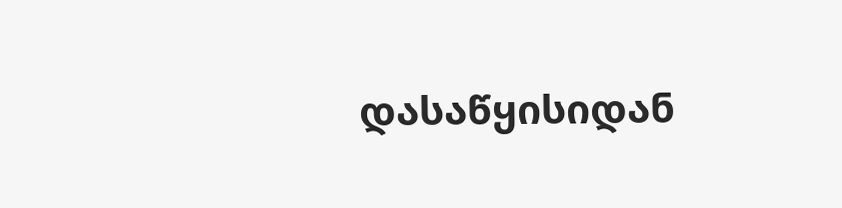დასაწყისიდან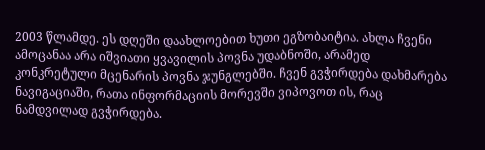2003 წლამდე. ეს დღეში დაახლოებით ხუთი ეგზობაიტია. ახლა ჩვენი ამოცანაა არა იშვიათი ყვავილის პოვნა უდაბნოში, არამედ კონკრეტული მცენარის პოვნა ჯუნგლებში. ჩვენ გვჭირდება დახმარება ნავიგაციაში, რათა ინფორმაციის მორევში ვიპოვოთ ის, რაც ნამდვილად გვჭირდება.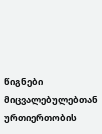წიგნები მიცვალებულებთან ურთიერთობის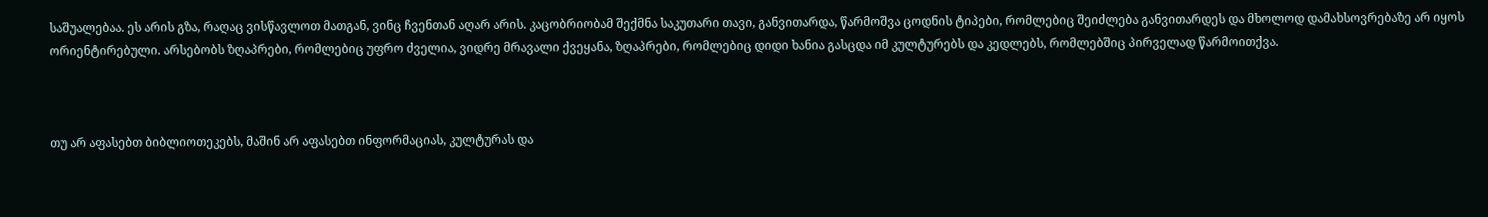საშუალებაა. ეს არის გზა, რაღაც ვისწავლოთ მათგან, ვინც ჩვენთან აღარ არის. კაცობრიობამ შექმნა საკუთარი თავი, განვითარდა, წარმოშვა ცოდნის ტიპები, რომლებიც შეიძლება განვითარდეს და მხოლოდ დამახსოვრებაზე არ იყოს ორიენტირებული. არსებობს ზღაპრები, რომლებიც უფრო ძველია, ვიდრე მრავალი ქვეყანა, ზღაპრები, რომლებიც დიდი ხანია გასცდა იმ კულტურებს და კედლებს, რომლებშიც პირველად წარმოითქვა.



თუ არ აფასებთ ბიბლიოთეკებს, მაშინ არ აფასებთ ინფორმაციას, კულტურას და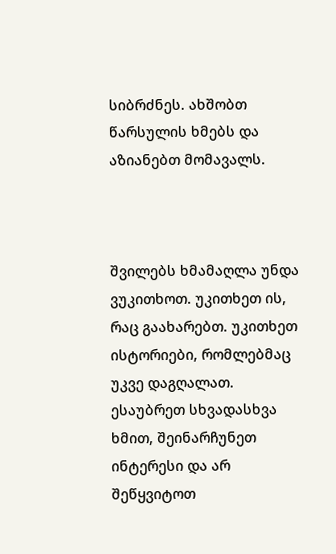სიბრძნეს. ახშობთ წარსულის ხმებს და აზიანებთ მომავალს.



შვილებს ხმამაღლა უნდა ვუკითხოთ. უკითხეთ ის, რაც გაახარებთ. უკითხეთ ისტორიები, რომლებმაც უკვე დაგღალათ. ესაუბრეთ სხვადასხვა ხმით, შეინარჩუნეთ ინტერესი და არ შეწყვიტოთ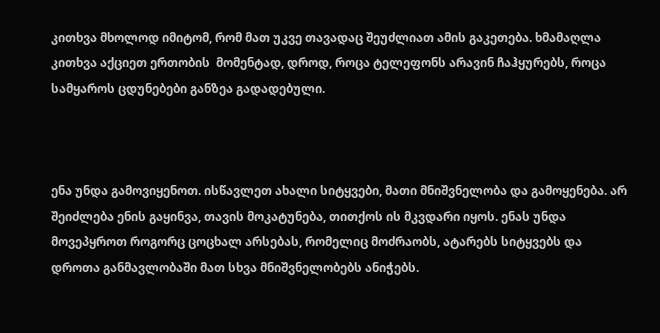კითხვა მხოლოდ იმიტომ, რომ მათ უკვე თავადაც შეუძლიათ ამის გაკეთება. ხმამაღლა კითხვა აქციეთ ერთობის  მომენტად, დროდ, როცა ტელეფონს არავინ ჩაჰყურებს, როცა სამყაროს ცდუნებები განზეა გადადებული.



ენა უნდა გამოვიყენოთ. ისწავლეთ ახალი სიტყვები, მათი მნიშვნელობა და გამოყენება. არ შეიძლება ენის გაყინვა, თავის მოკატუნება, თითქოს ის მკვდარი იყოს. ენას უნდა მოვეპყროთ როგორც ცოცხალ არსებას, რომელიც მოძრაობს, ატარებს სიტყვებს და დროთა განმავლობაში მათ სხვა მნიშვნელობებს ანიჭებს.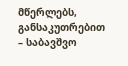მწერლებს, განსაკუთრებით – საბავშვო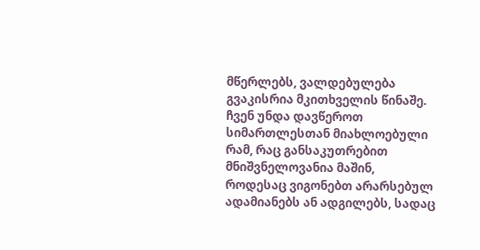მწერლებს, ვალდებულება გვაკისრია მკითხველის წინაშე. ჩვენ უნდა დავწეროთ სიმართლესთან მიახლოებული რამ, რაც განსაკუთრებით მნიშვნელოვანია მაშინ, როდესაც ვიგონებთ არარსებულ ადამიანებს ან ადგილებს, სადაც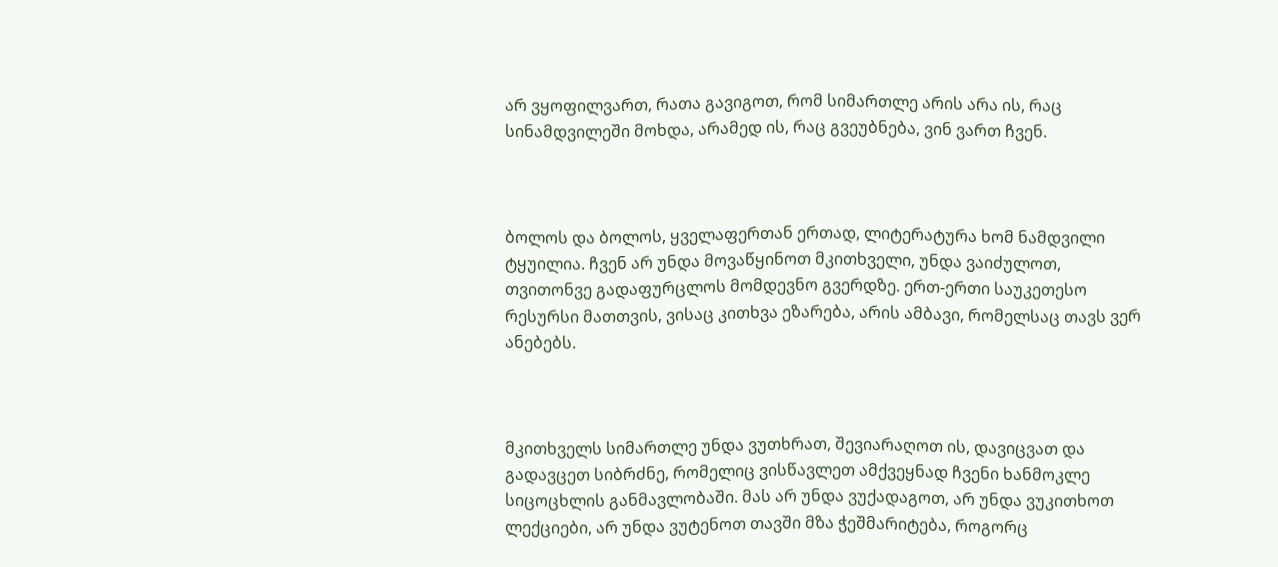არ ვყოფილვართ, რათა გავიგოთ, რომ სიმართლე არის არა ის, რაც სინამდვილეში მოხდა, არამედ ის, რაც გვეუბნება, ვინ ვართ ჩვენ.



ბოლოს და ბოლოს, ყველაფერთან ერთად, ლიტერატურა ხომ ნამდვილი ტყუილია. ჩვენ არ უნდა მოვაწყინოთ მკითხველი, უნდა ვაიძულოთ, თვითონვე გადაფურცლოს მომდევნო გვერდზე. ერთ-ერთი საუკეთესო რესურსი მათთვის, ვისაც კითხვა ეზარება, არის ამბავი, რომელსაც თავს ვერ ანებებს.



მკითხველს სიმართლე უნდა ვუთხრათ, შევიარაღოთ ის, დავიცვათ და გადავცეთ სიბრძნე, რომელიც ვისწავლეთ ამქვეყნად ჩვენი ხანმოკლე სიცოცხლის განმავლობაში. მას არ უნდა ვუქადაგოთ, არ უნდა ვუკითხოთ ლექციები, არ უნდა ვუტენოთ თავში მზა ჭეშმარიტება, როგორც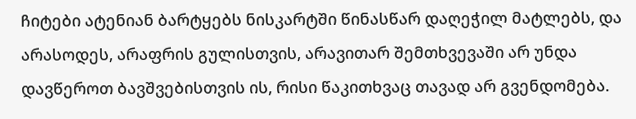ჩიტები ატენიან ბარტყებს ნისკარტში წინასწარ დაღეჭილ მატლებს, და არასოდეს, არაფრის გულისთვის, არავითარ შემთხვევაში არ უნდა დავწეროთ ბავშვებისთვის ის, რისი წაკითხვაც თავად არ გვენდომება.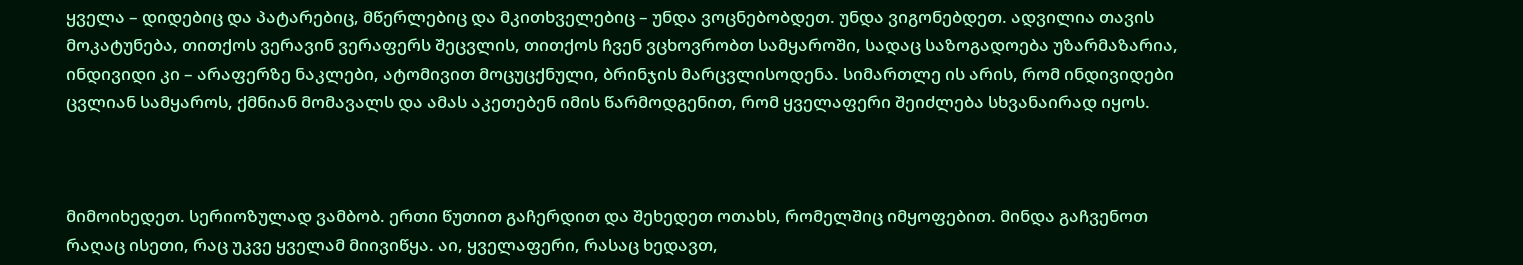ყველა – დიდებიც და პატარებიც, მწერლებიც და მკითხველებიც – უნდა ვოცნებობდეთ. უნდა ვიგონებდეთ. ადვილია თავის მოკატუნება, თითქოს ვერავინ ვერაფერს შეცვლის, თითქოს ჩვენ ვცხოვრობთ სამყაროში, სადაც საზოგადოება უზარმაზარია, ინდივიდი კი – არაფერზე ნაკლები, ატომივით მოცუცქნული, ბრინჯის მარცვლისოდენა. სიმართლე ის არის, რომ ინდივიდები ცვლიან სამყაროს, ქმნიან მომავალს და ამას აკეთებენ იმის წარმოდგენით, რომ ყველაფერი შეიძლება სხვანაირად იყოს.



მიმოიხედეთ. სერიოზულად ვამბობ. ერთი წუთით გაჩერდით და შეხედეთ ოთახს, რომელშიც იმყოფებით. მინდა გაჩვენოთ რაღაც ისეთი, რაც უკვე ყველამ მიივიწყა. აი, ყველაფერი, რასაც ხედავთ,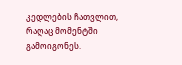კედლების ჩათვლით, რაღაც მომენტში გამოიგონეს.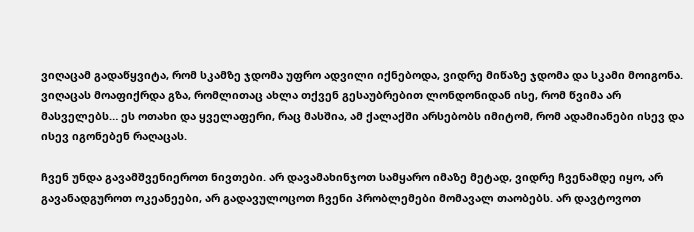ვიღაცამ გადაწყვიტა, რომ სკამზე ჯდომა უფრო ადვილი იქნებოდა, ვიდრე მიწაზე ჯდომა და სკამი მოიგონა. ვიღაცას მოაფიქრდა გზა, რომლითაც ახლა თქვენ გესაუბრებით ლონდონიდან ისე, რომ წვიმა არ მასველებს… ეს ოთახი და ყველაფერი, რაც მასშია, ამ ქალაქში არსებობს იმიტომ, რომ ადამიანები ისევ და ისევ იგონებენ რაღაცას.

ჩვენ უნდა გავამშვენიეროთ ნივთები. არ დავამახინჯოთ სამყარო იმაზე მეტად, ვიდრე ჩვენამდე იყო, არ გავანადგუროთ ოკეანეები, არ გადავულოცოთ ჩვენი პრობლემები მომავალ თაობებს. არ დავტოვოთ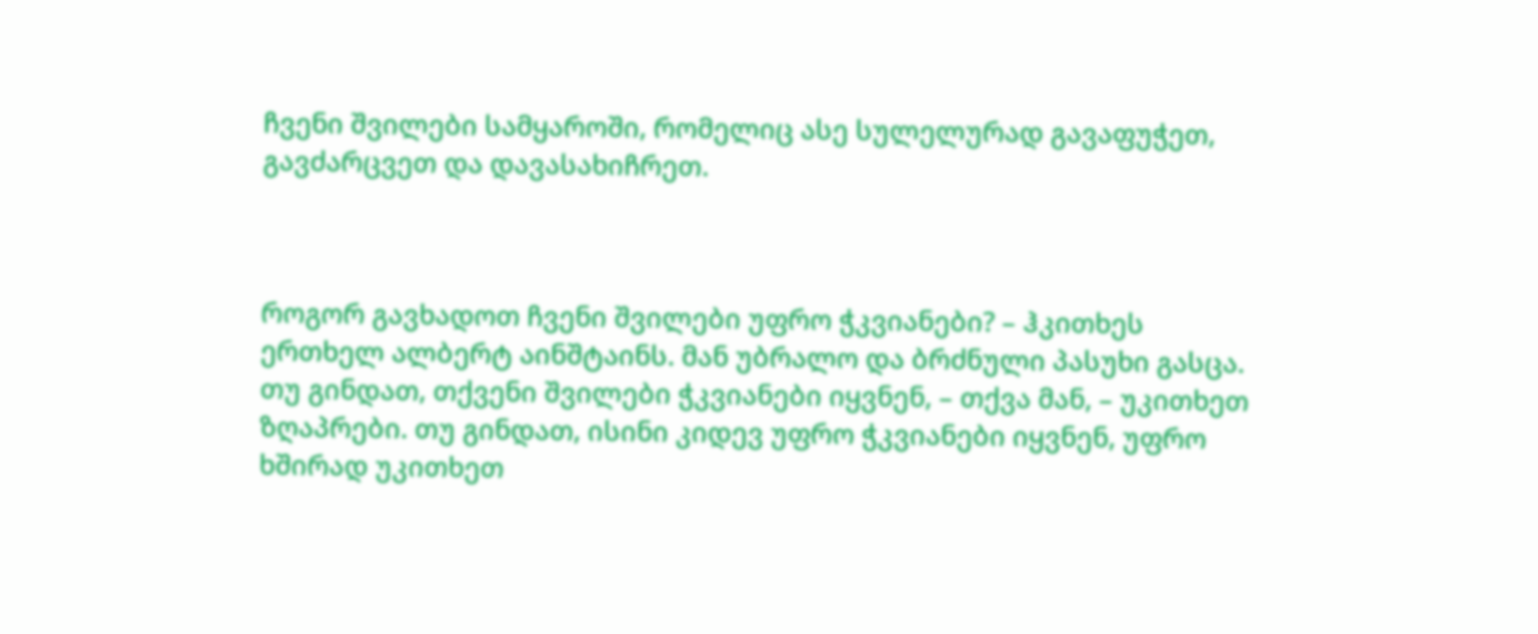ჩვენი შვილები სამყაროში, რომელიც ასე სულელურად გავაფუჭეთ, გავძარცვეთ და დავასახიჩრეთ.



როგორ გავხადოთ ჩვენი შვილები უფრო ჭკვიანები? – ჰკითხეს ერთხელ ალბერტ აინშტაინს. მან უბრალო და ბრძნული პასუხი გასცა. თუ გინდათ, თქვენი შვილები ჭკვიანები იყვნენ, – თქვა მან, – უკითხეთ ზღაპრები. თუ გინდათ, ისინი კიდევ უფრო ჭკვიანები იყვნენ, უფრო ხშირად უკითხეთ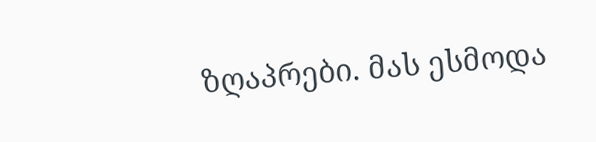ზღაპრები. მას ესმოდა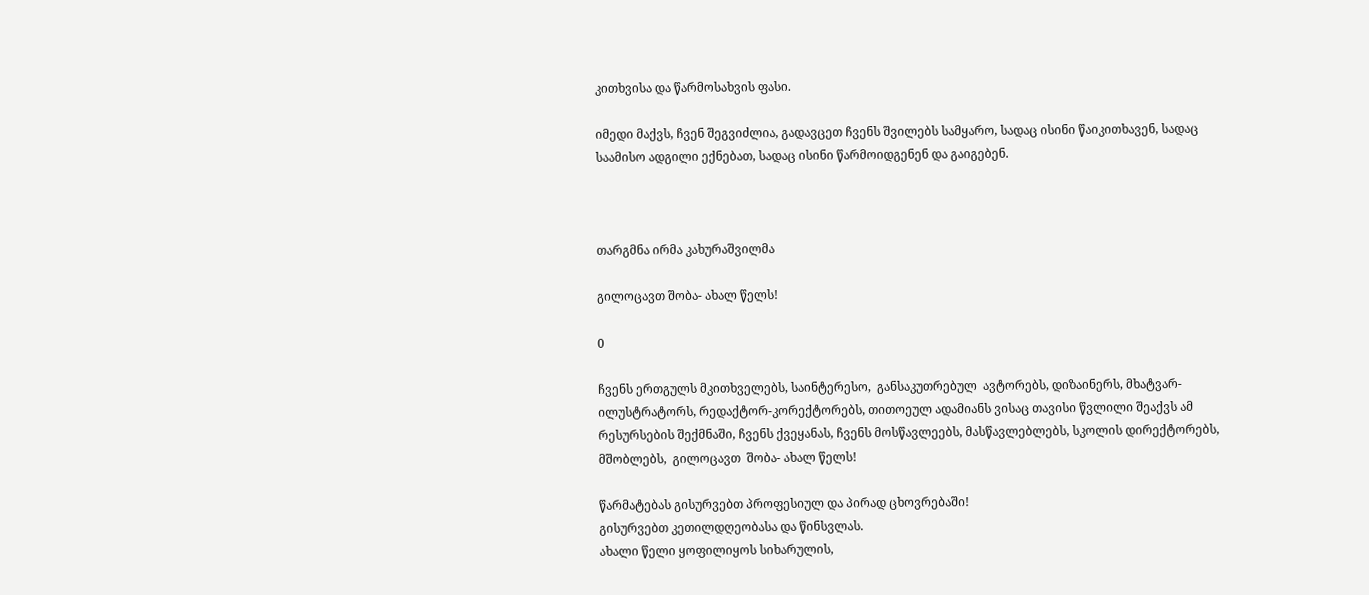კითხვისა და წარმოსახვის ფასი.

იმედი მაქვს, ჩვენ შეგვიძლია, გადავცეთ ჩვენს შვილებს სამყარო, სადაც ისინი წაიკითხავენ, სადაც საამისო ადგილი ექნებათ, სადაც ისინი წარმოიდგენენ და გაიგებენ.



თარგმნა ირმა კახურაშვილმა

გილოცავთ შობა- ახალ წელს!

0

ჩვენს ერთგულს მკითხველებს, საინტერესო,  განსაკუთრებულ  ავტორებს, დიზაინერს, მხატვარ-ილუსტრატორს, რედაქტორ-კორექტორებს, თითოეულ ადამიანს ვისაც თავისი წვლილი შეაქვს ამ რესურსების შექმნაში, ჩვენს ქვეყანას, ჩვენს მოსწავლეებს, მასწავლებლებს, სკოლის დირექტორებს, მშობლებს,  გილოცავთ  შობა- ახალ წელს!

წარმატებას გისურვებთ პროფესიულ და პირად ცხოვრებაში!
გისურვებთ კეთილდღეობასა და წინსვლას.
ახალი წელი ყოფილიყოს სიხარულის,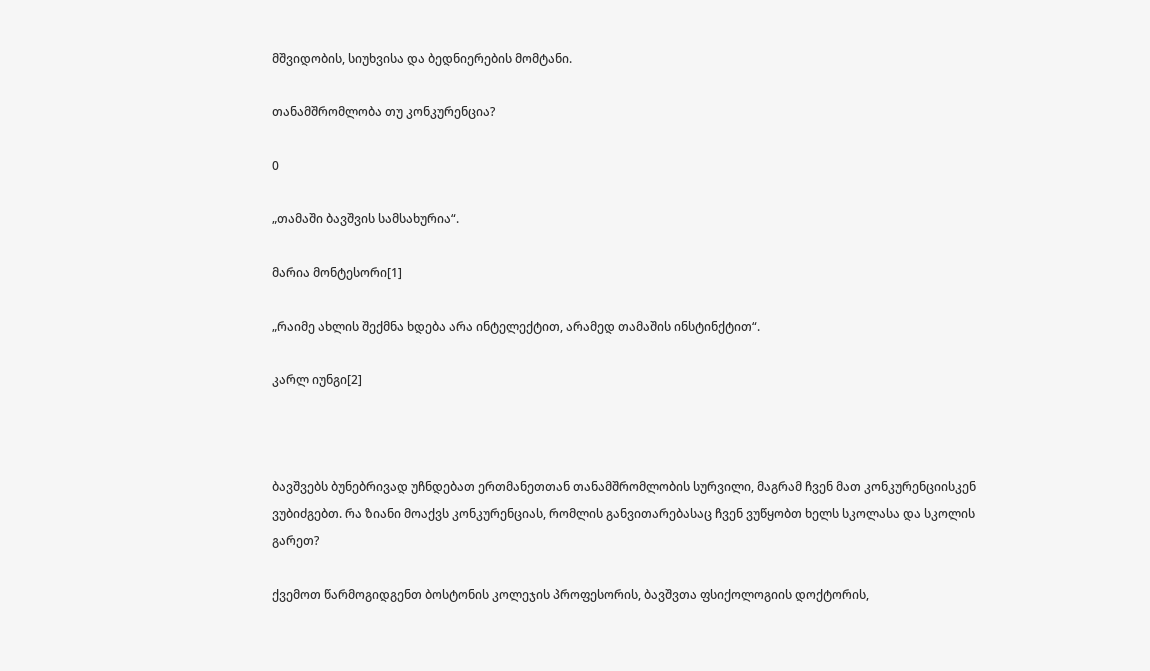მშვიდობის, სიუხვისა და ბედნიერების მომტანი.

თანამშრომლობა თუ კონკურენცია?

0

„თამაში ბავშვის სამსახურია“.

მარია მონტესორი[1]

„რაიმე ახლის შექმნა ხდება არა ინტელექტით, არამედ თამაშის ინსტინქტით“.

კარლ იუნგი[2]



ბავშვებს ბუნებრივად უჩნდებათ ერთმანეთთან თანამშრომლობის სურვილი, მაგრამ ჩვენ მათ კონკურენციისკენ ვუბიძგებთ. რა ზიანი მოაქვს კონკურენციას, რომლის განვითარებასაც ჩვენ ვუწყობთ ხელს სკოლასა და სკოლის გარეთ?

ქვემოთ წარმოგიდგენთ ბოსტონის კოლეჯის პროფესორის, ბავშვთა ფსიქოლოგიის დოქტორის,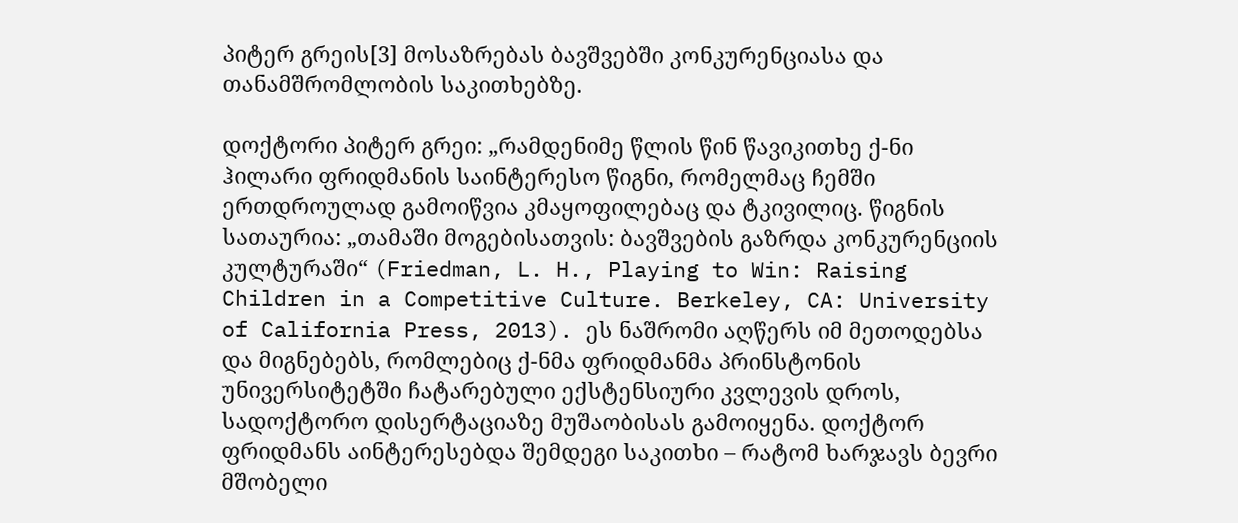პიტერ გრეის[3] მოსაზრებას ბავშვებში კონკურენციასა და თანამშრომლობის საკითხებზე.

დოქტორი პიტერ გრეი: „რამდენიმე წლის წინ წავიკითხე ქ-ნი ჰილარი ფრიდმანის საინტერესო წიგნი, რომელმაც ჩემში ერთდროულად გამოიწვია კმაყოფილებაც და ტკივილიც. წიგნის სათაურია: „თამაში მოგებისათვის: ბავშვების გაზრდა კონკურენციის კულტურაში“ (Friedman, L. H., Playing to Win: Raising Children in a Competitive Culture. Berkeley, CA: University of California Press, 2013). ეს ნაშრომი აღწერს იმ მეთოდებსა და მიგნებებს, რომლებიც ქ-ნმა ფრიდმანმა პრინსტონის უნივერსიტეტში ჩატარებული ექსტენსიური კვლევის დროს, სადოქტორო დისერტაციაზე მუშაობისას გამოიყენა. დოქტორ ფრიდმანს აინტერესებდა შემდეგი საკითხი – რატომ ხარჯავს ბევრი მშობელი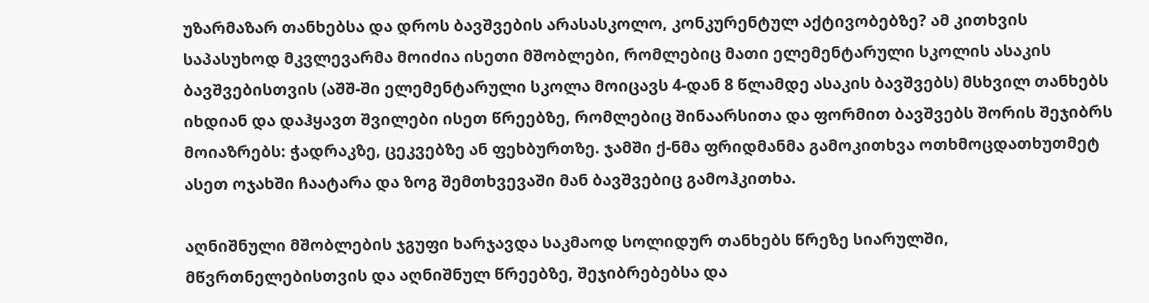უზარმაზარ თანხებსა და დროს ბავშვების არასასკოლო, კონკურენტულ აქტივობებზე? ამ კითხვის საპასუხოდ მკვლევარმა მოიძია ისეთი მშობლები, რომლებიც მათი ელემენტარული სკოლის ასაკის ბავშვებისთვის (აშშ-ში ელემენტარული სკოლა მოიცავს 4-დან 8 წლამდე ასაკის ბავშვებს) მსხვილ თანხებს იხდიან და დაჰყავთ შვილები ისეთ წრეებზე, რომლებიც შინაარსითა და ფორმით ბავშვებს შორის შეჯიბრს მოიაზრებს: ჭადრაკზე, ცეკვებზე ან ფეხბურთზე. ჯამში ქ-ნმა ფრიდმანმა გამოკითხვა ოთხმოცდათხუთმეტ ასეთ ოჯახში ჩაატარა და ზოგ შემთხვევაში მან ბავშვებიც გამოჰკითხა.

აღნიშნული მშობლების ჯგუფი ხარჯავდა საკმაოდ სოლიდურ თანხებს წრეზე სიარულში, მწვრთნელებისთვის და აღნიშნულ წრეებზე, შეჯიბრებებსა და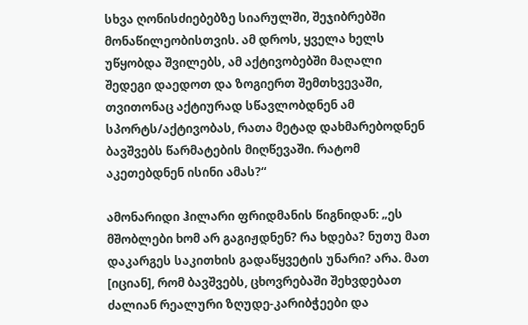სხვა ღონისძიებებზე სიარულში, შეჯიბრებში მონაწილეობისთვის. ამ დროს, ყველა ხელს უწყობდა შვილებს, ამ აქტივობებში მაღალი შედეგი დაედოთ და ზოგიერთ შემთხვევაში, თვითონაც აქტიურად სწავლობდნენ ამ სპორტს/აქტივობას, რათა მეტად დახმარებოდნენ ბავშვებს წარმატების მიღწევაში. რატომ აკეთებდნენ ისინი ამას?“

ამონარიდი ჰილარი ფრიდმანის წიგნიდან: „ეს მშობლები ხომ არ გაგიჟდნენ? რა ხდება? ნუთუ მათ დაკარგეს საკითხის გადაწყვეტის უნარი? არა. მათ [იციან], რომ ბავშვებს, ცხოვრებაში შეხვდებათ ძალიან რეალური ზღუდე-კარიბჭეები და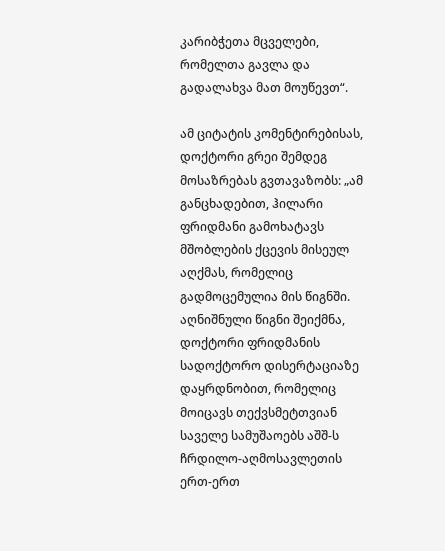კარიბჭეთა მცველები, რომელთა გავლა და გადალახვა მათ მოუწევთ“.

ამ ციტატის კომენტირებისას, დოქტორი გრეი შემდეგ მოსაზრებას გვთავაზობს: „ამ განცხადებით, ჰილარი ფრიდმანი გამოხატავს მშობლების ქცევის მისეულ აღქმას, რომელიც გადმოცემულია მის წიგნში. აღნიშნული წიგნი შეიქმნა, დოქტორი ფრიდმანის სადოქტორო დისერტაციაზე დაყრდნობით, რომელიც მოიცავს თექვსმეტთვიან საველე სამუშაოებს აშშ-ს ჩრდილო-აღმოსავლეთის ერთ-ერთ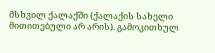მსხვილ ქალაქში (ქალაქის სახელი მითითებული არ არის). გამოკითხულ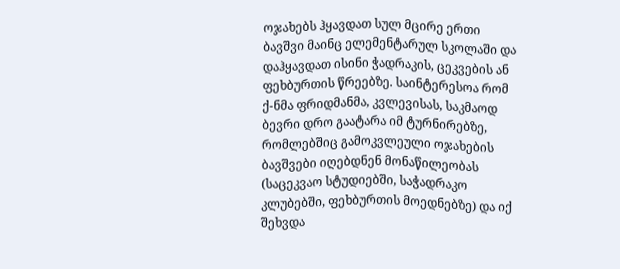ოჯახებს ჰყავდათ სულ მცირე ერთი ბავშვი მაინც ელემენტარულ სკოლაში და დაჰყავდათ ისინი ჭადრაკის, ცეკვების ან ფეხბურთის წრეებზე. საინტერესოა რომ ქ-ნმა ფრიდმანმა, კვლევისას, საკმაოდ ბევრი დრო გაატარა იმ ტურნირებზე, რომლებშიც გამოკვლეული ოჯახების ბავშვები იღებდნენ მონაწილეობას (საცეკვაო სტუდიებში, საჭადრაკო კლუბებში, ფეხბურთის მოედნებზე) და იქ შეხვდა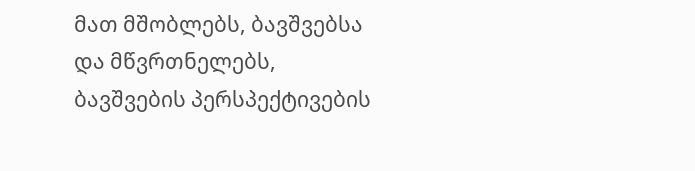მათ მშობლებს, ბავშვებსა და მწვრთნელებს, ბავშვების პერსპექტივების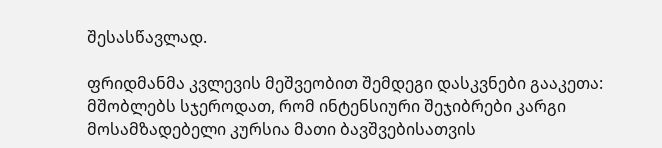შესასწავლად.

ფრიდმანმა კვლევის მეშვეობით შემდეგი დასკვნები გააკეთა: მშობლებს სჯეროდათ, რომ ინტენსიური შეჯიბრები კარგი მოსამზადებელი კურსია მათი ბავშვებისათვის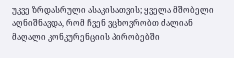უკვე ზრდასრული ასაკისათვის; ყველა მშობელი აღნიშნავდა, რომ ჩვენ ვცხოვრობთ ძალიან მაღალი კონკურენციის პირობებში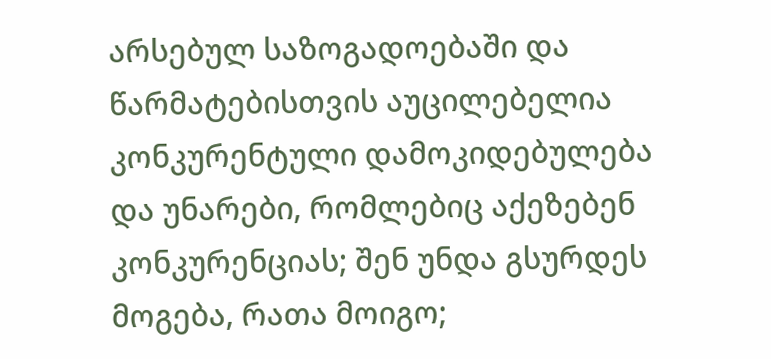არსებულ საზოგადოებაში და წარმატებისთვის აუცილებელია კონკურენტული დამოკიდებულება და უნარები, რომლებიც აქეზებენ კონკურენციას; შენ უნდა გსურდეს მოგება, რათა მოიგო;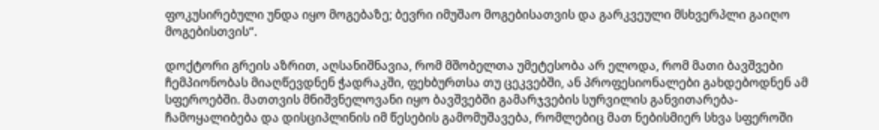ფოკუსირებული უნდა იყო მოგებაზე; ბევრი იმუშაო მოგებისათვის და გარკვეული მსხვერპლი გაიღო მოგებისთვის“.

დოქტორი გრეის აზრით, აღსანიშნავია, რომ მშობელთა უმეტესობა არ ელოდა, რომ მათი ბავშვები ჩემპიონობას მიაღწევდნენ ჭადრაკში, ფეხბურთსა თუ ცეკვებში, ან პროფესიონალები გახდებოდნენ ამ სფეროებში. მათთვის მნიშვნელოვანი იყო ბავშვებში გამარჯვების სურვილის განვითარება-ჩამოყალიბება და დისციპლინის იმ წესების გამომუშავება, რომლებიც მათ ნებისმიერ სხვა სფეროში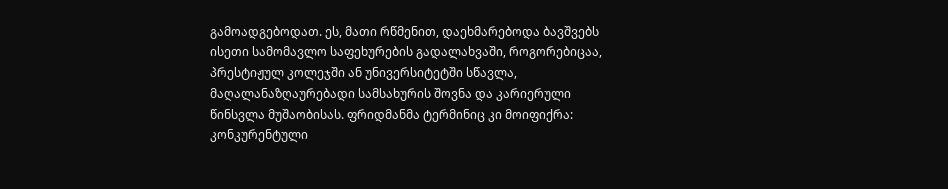გამოადგებოდათ. ეს, მათი რწმენით, დაეხმარებოდა ბავშვებს ისეთი სამომავლო საფეხურების გადალახვაში, როგორებიცაა, პრესტიჟულ კოლეჯში ან უნივერსიტეტში სწავლა, მაღალანაზღაურებადი სამსახურის შოვნა და კარიერული წინსვლა მუშაობისას. ფრიდმანმა ტერმინიც კი მოიფიქრა: კონკურენტული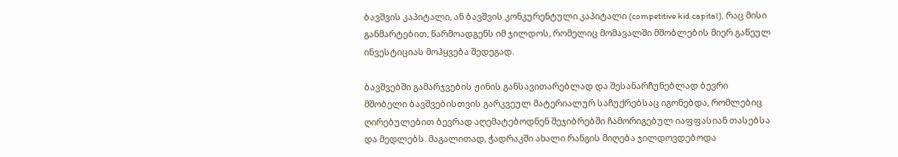ბავშვის კაპიტალი, ან ბავშვის კონკურენტული კაპიტალი (competitive kid capital), რაც მისი განმარტებით, წარმოადგენს იმ ჯილდოს, რომელიც მომავალში მშობლების მიერ გაწეულ ინვესტიციას მოჰყვება შედეგად.

ბავშვებში გამარჯვების ჟინის განსავითარებლად და შესანარჩუნებლად ბევრი მშობელი ბავშვებისთვის გარკვეულ მატერიალურ საჩუქრებსაც იგონებდა, რომლებიც ღირებულებით ბევრად აღემატებოდნენ შეჯიბრებში ჩამორიგებულ იაფფასიან თასებსა და მედლებს. მაგალითად, ჭადრაკში ახალი რანგის მიღება ჯილდოვდებოდა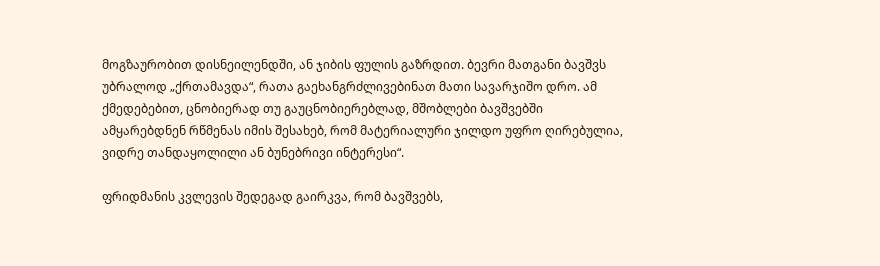მოგზაურობით დისნეილენდში, ან ჯიბის ფულის გაზრდით. ბევრი მათგანი ბავშვს უბრალოდ „ქრთამავდა“, რათა გაეხანგრძლივებინათ მათი სავარჯიშო დრო. ამ ქმედებებით, ცნობიერად თუ გაუცნობიერებლად, მშობლები ბავშვებში ამყარებდნენ რწმენას იმის შესახებ, რომ მატერიალური ჯილდო უფრო ღირებულია, ვიდრე თანდაყოლილი ან ბუნებრივი ინტერესი“.

ფრიდმანის კვლევის შედეგად გაირკვა, რომ ბავშვებს,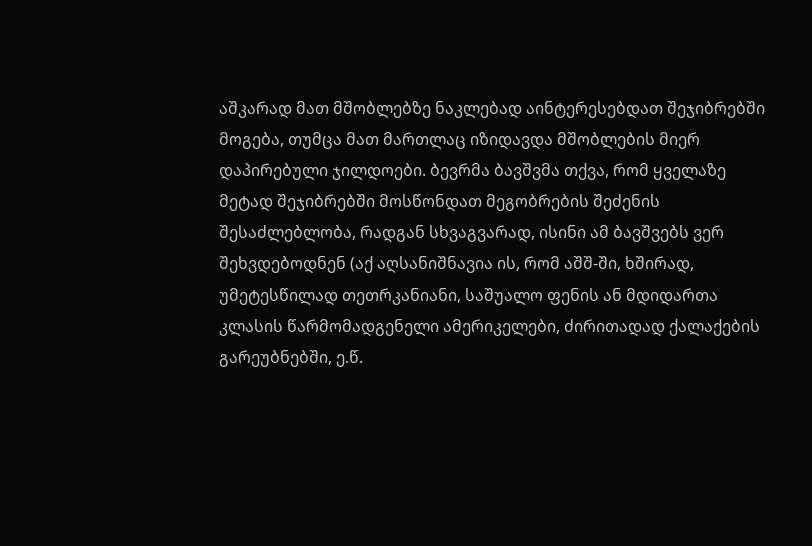აშკარად მათ მშობლებზე ნაკლებად აინტერესებდათ შეჯიბრებში მოგება, თუმცა მათ მართლაც იზიდავდა მშობლების მიერ დაპირებული ჯილდოები. ბევრმა ბავშვმა თქვა, რომ ყველაზე მეტად შეჯიბრებში მოსწონდათ მეგობრების შეძენის შესაძლებლობა, რადგან სხვაგვარად, ისინი ამ ბავშვებს ვერ შეხვდებოდნენ (აქ აღსანიშნავია ის, რომ აშშ-ში, ხშირად, უმეტესწილად თეთრკანიანი, საშუალო ფენის ან მდიდართა კლასის წარმომადგენელი ამერიკელები, ძირითადად ქალაქების გარეუბნებში, ე.წ.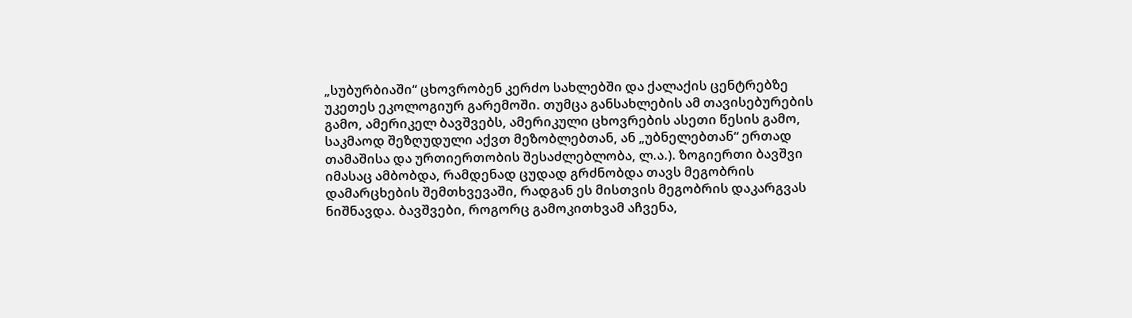„სუბურბიაში“ ცხოვრობენ კერძო სახლებში და ქალაქის ცენტრებზე უკეთეს ეკოლოგიურ გარემოში. თუმცა განსახლების ამ თავისებურების გამო, ამერიკელ ბავშვებს, ამერიკული ცხოვრების ასეთი წესის გამო, საკმაოდ შეზღუდული აქვთ მეზობლებთან, ან „უბნელებთან“ ერთად თამაშისა და ურთიერთობის შესაძლებლობა, ლ.ა.). ზოგიერთი ბავშვი იმასაც ამბობდა, რამდენად ცუდად გრძნობდა თავს მეგობრის დამარცხების შემთხვევაში, რადგან ეს მისთვის მეგობრის დაკარგვას ნიშნავდა. ბავშვები, როგორც გამოკითხვამ აჩვენა,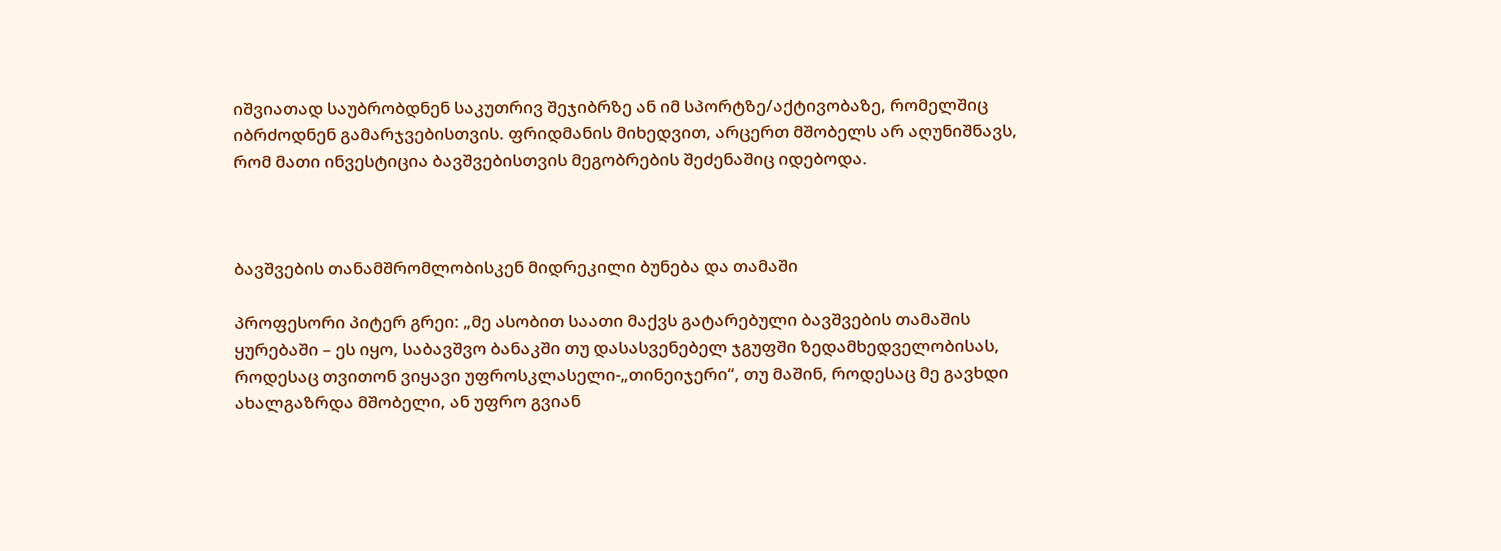იშვიათად საუბრობდნენ საკუთრივ შეჯიბრზე ან იმ სპორტზე/აქტივობაზე, რომელშიც იბრძოდნენ გამარჯვებისთვის. ფრიდმანის მიხედვით, არცერთ მშობელს არ აღუნიშნავს, რომ მათი ინვესტიცია ბავშვებისთვის მეგობრების შეძენაშიც იდებოდა.



ბავშვების თანამშრომლობისკენ მიდრეკილი ბუნება და თამაში

პროფესორი პიტერ გრეი: „მე ასობით საათი მაქვს გატარებული ბავშვების თამაშის ყურებაში – ეს იყო, საბავშვო ბანაკში თუ დასასვენებელ ჯგუფში ზედამხედველობისას, როდესაც თვითონ ვიყავი უფროსკლასელი-„თინეიჯერი“, თუ მაშინ, როდესაც მე გავხდი ახალგაზრდა მშობელი, ან უფრო გვიან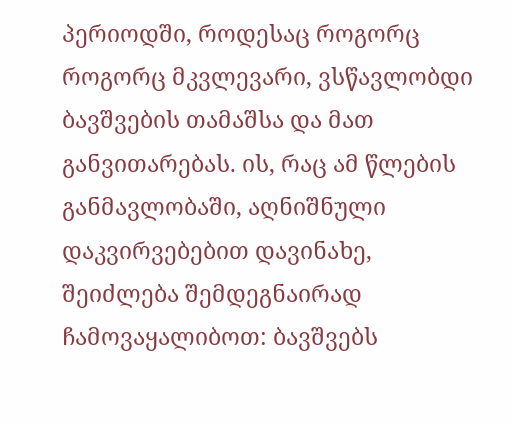პერიოდში, როდესაც როგორც როგორც მკვლევარი, ვსწავლობდი ბავშვების თამაშსა და მათ განვითარებას. ის, რაც ამ წლების განმავლობაში, აღნიშნული დაკვირვებებით დავინახე, შეიძლება შემდეგნაირად ჩამოვაყალიბოთ: ბავშვებს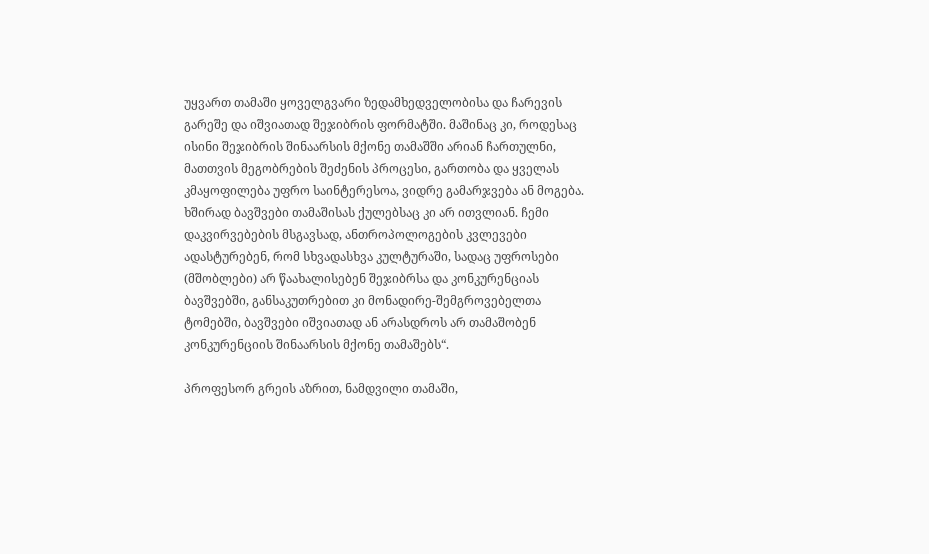უყვართ თამაში ყოველგვარი ზედამხედველობისა და ჩარევის გარეშე და იშვიათად შეჯიბრის ფორმატში. მაშინაც კი, როდესაც ისინი შეჯიბრის შინაარსის მქონე თამაშში არიან ჩართულნი, მათთვის მეგობრების შეძენის პროცესი, გართობა და ყველას კმაყოფილება უფრო საინტერესოა, ვიდრე გამარჯვება ან მოგება. ხშირად ბავშვები თამაშისას ქულებსაც კი არ ითვლიან. ჩემი დაკვირვებების მსგავსად, ანთროპოლოგების კვლევები ადასტურებენ, რომ სხვადასხვა კულტურაში, სადაც უფროსები (მშობლები) არ წაახალისებენ შეჯიბრსა და კონკურენციას ბავშვებში, განსაკუთრებით კი მონადირე-შემგროვებელთა ტომებში, ბავშვები იშვიათად ან არასდროს არ თამაშობენ კონკურენციის შინაარსის მქონე თამაშებს“.

პროფესორ გრეის აზრით, ნამდვილი თამაში,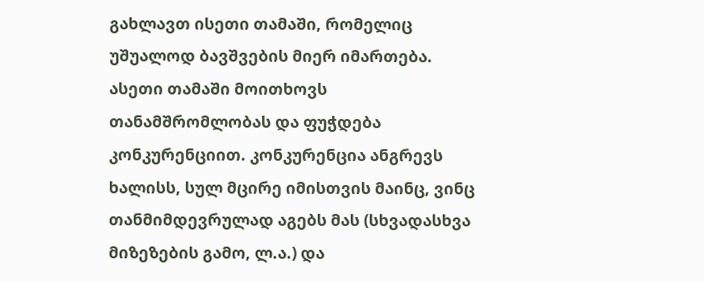გახლავთ ისეთი თამაში, რომელიც უშუალოდ ბავშვების მიერ იმართება. ასეთი თამაში მოითხოვს თანამშრომლობას და ფუჭდება კონკურენციით. კონკურენცია ანგრევს ხალისს, სულ მცირე იმისთვის მაინც, ვინც თანმიმდევრულად აგებს მას (სხვადასხვა მიზეზების გამო, ლ.ა.) და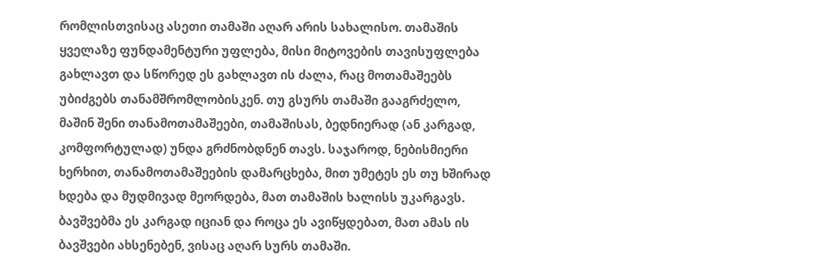რომლისთვისაც ასეთი თამაში აღარ არის სახალისო. თამაშის ყველაზე ფუნდამენტური უფლება, მისი მიტოვების თავისუფლება გახლავთ და სწორედ ეს გახლავთ ის ძალა, რაც მოთამაშეებს უბიძგებს თანამშრომლობისკენ. თუ გსურს თამაში გააგრძელო, მაშინ შენი თანამოთამაშეები, თამაშისას, ბედნიერად (ან კარგად, კომფორტულად) უნდა გრძნობდნენ თავს. საჯაროდ, ნებისმიერი ხერხით, თანამოთამაშეების დამარცხება, მით უმეტეს ეს თუ ხშირად ხდება და მუდმივად მეორდება, მათ თამაშის ხალისს უკარგავს. ბავშვებმა ეს კარგად იციან და როცა ეს ავიწყდებათ, მათ ამას ის ბავშვები ახსენებენ, ვისაც აღარ სურს თამაში.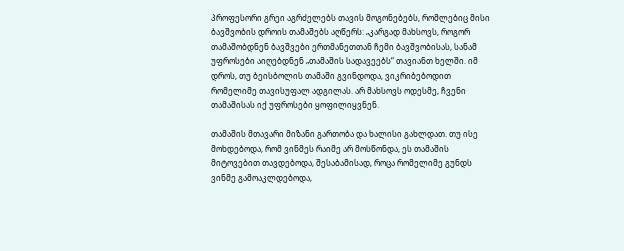პროფესორი გრეი აგრძელებს თავის მოგონებებს, რომლებიც მისი ბავშვობის დროის თამაშებს აღწერს: „კარგად მახსოვს, როგორ თამაშობდნენ ბავშვები ერთმანეთთან ჩემი ბავშვობისას, სანამ უფროსები აიღებდნენ „თამაშის სადავეებს“ თავიანთ ხელში. იმ დროს, თუ ბეისბოლის თამაში გვინდოდა, ვიკრიბებოდით რომელიმე თავისუფალ ადგილას. არ მახსოვს ოდესმე, ჩვენი თამაშისას იქ უფროსები ყოფილიყვნენ.

თამაშის მთავარი მიზანი გართობა და ხალისი გახლდათ. თუ ისე მოხდებოდა, რომ ვინმეს რაიმე არ მოსწონდა, ეს თამაშის მიტოვებით თავდებოდა, შესაბამისად, როცა რომელიმე გუნდს ვინმე გამოაკლდებოდა,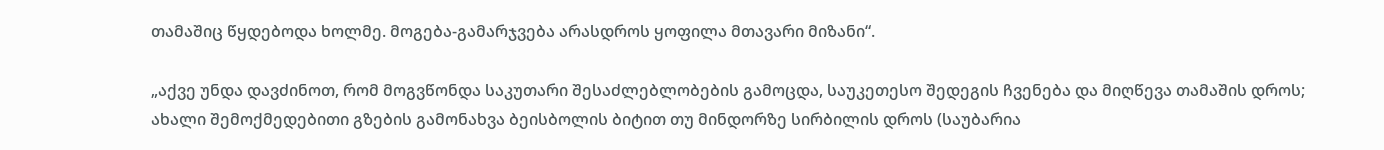თამაშიც წყდებოდა ხოლმე. მოგება-გამარჯვება არასდროს ყოფილა მთავარი მიზანი“.

„აქვე უნდა დავძინოთ, რომ მოგვწონდა საკუთარი შესაძლებლობების გამოცდა, საუკეთესო შედეგის ჩვენება და მიღწევა თამაშის დროს; ახალი შემოქმედებითი გზების გამონახვა ბეისბოლის ბიტით თუ მინდორზე სირბილის დროს (საუბარია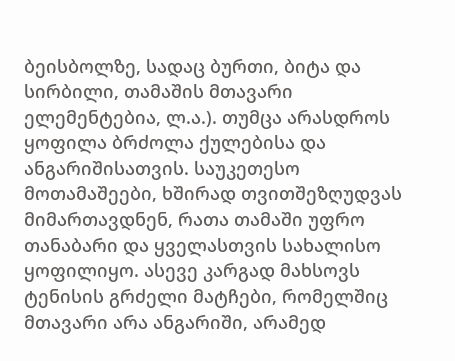ბეისბოლზე, სადაც ბურთი, ბიტა და სირბილი, თამაშის მთავარი ელემენტებია, ლ.ა.). თუმცა არასდროს ყოფილა ბრძოლა ქულებისა და ანგარიშისათვის. საუკეთესო მოთამაშეები, ხშირად თვითშეზღუდვას მიმართავდნენ, რათა თამაში უფრო თანაბარი და ყველასთვის სახალისო ყოფილიყო. ასევე კარგად მახსოვს ტენისის გრძელი მატჩები, რომელშიც მთავარი არა ანგარიში, არამედ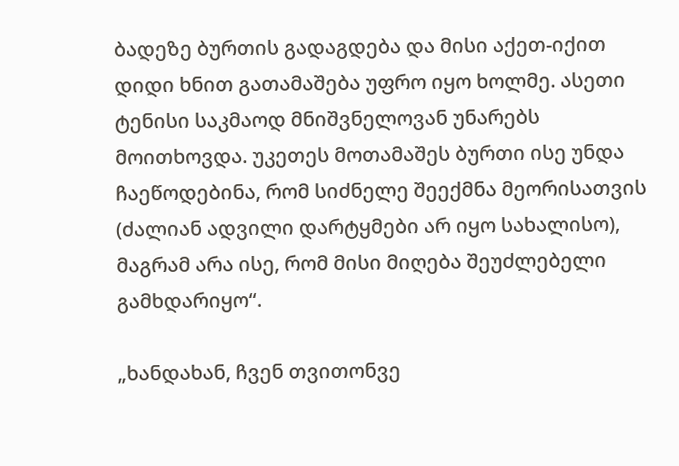ბადეზე ბურთის გადაგდება და მისი აქეთ-იქით დიდი ხნით გათამაშება უფრო იყო ხოლმე. ასეთი ტენისი საკმაოდ მნიშვნელოვან უნარებს მოითხოვდა. უკეთეს მოთამაშეს ბურთი ისე უნდა ჩაეწოდებინა, რომ სიძნელე შეექმნა მეორისათვის (ძალიან ადვილი დარტყმები არ იყო სახალისო), მაგრამ არა ისე, რომ მისი მიღება შეუძლებელი გამხდარიყო“.

„ხანდახან, ჩვენ თვითონვე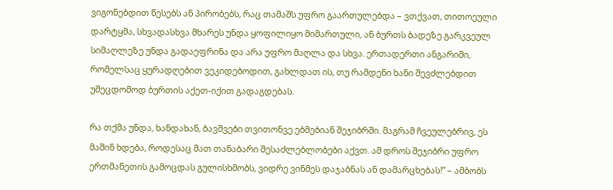ვიგონებდით წესებს ან პირობებს, რაც თამაშს უფრო გაართულებდა – ვთქვათ, თითოეული დარტყმა, სხვადასხვა მხარეს უნდა ყოფილიყო მიმართული, ან ბურთს ბადეზე გარკვეულ სიმაღლეზე უნდა გადაეფრინა და არა უფრო მაღლა და სხვა. ერთადერთი ანგარიში, რომელსაც ყურადღებით ვეკიდებოდით, გახლდათ ის, თუ რამდენი ხანი შევძლებდით უშეცდომოდ ბურთის აქეთ-იქით გადაგდებას.

რა თქმა უნდა, ხანდახან, ბავშვები თვითონვე ებმებიან შეჯიბრში. მაგრამ ჩვეულებრივ, ეს მაშინ ხდება, როდესაც მათ თანაბარი შესაძლებლობები აქვთ. ამ დროს შეჯიბრი უფრო ერთმანეთის გამოცდას გულისხმობს, ვიდრე ვინმეს დაჯაბნას ან დამარცხებას!“ – ამბობს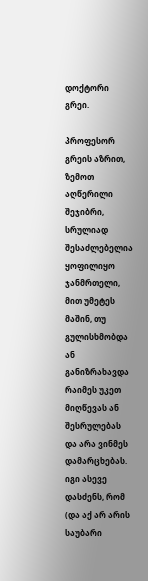დოქტორი გრეი.

პროფესორ გრეის აზრით, ზემოთ აღწერილი შეჯიბრი, სრულიად შესაძლებელია ყოფილიყო ჯანმრთელი, მით უმეტეს მაშინ, თუ გულისხმობდა ან განიზრახავდა რაიმეს უკეთ მიღწევას ან შესრულებას და არა ვინმეს დამარცხებას. იგი ასევე დასძენს, რომ (და აქ არ არის საუბარი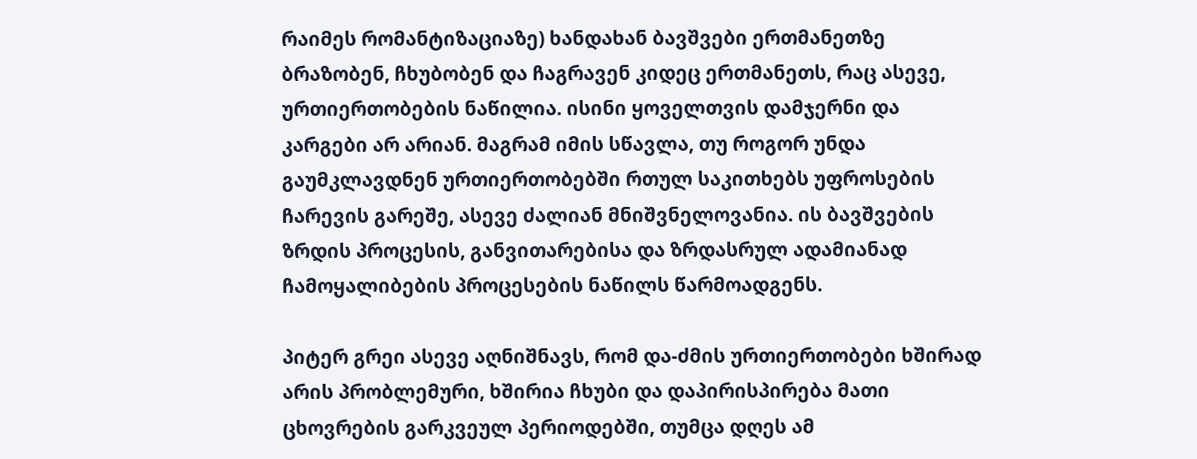რაიმეს რომანტიზაციაზე) ხანდახან ბავშვები ერთმანეთზე ბრაზობენ, ჩხუბობენ და ჩაგრავენ კიდეც ერთმანეთს, რაც ასევე, ურთიერთობების ნაწილია. ისინი ყოველთვის დამჯერნი და კარგები არ არიან. მაგრამ იმის სწავლა, თუ როგორ უნდა გაუმკლავდნენ ურთიერთობებში რთულ საკითხებს უფროსების ჩარევის გარეშე, ასევე ძალიან მნიშვნელოვანია. ის ბავშვების ზრდის პროცესის, განვითარებისა და ზრდასრულ ადამიანად ჩამოყალიბების პროცესების ნაწილს წარმოადგენს.

პიტერ გრეი ასევე აღნიშნავს, რომ და-ძმის ურთიერთობები ხშირად არის პრობლემური, ხშირია ჩხუბი და დაპირისპირება მათი ცხოვრების გარკვეულ პერიოდებში, თუმცა დღეს ამ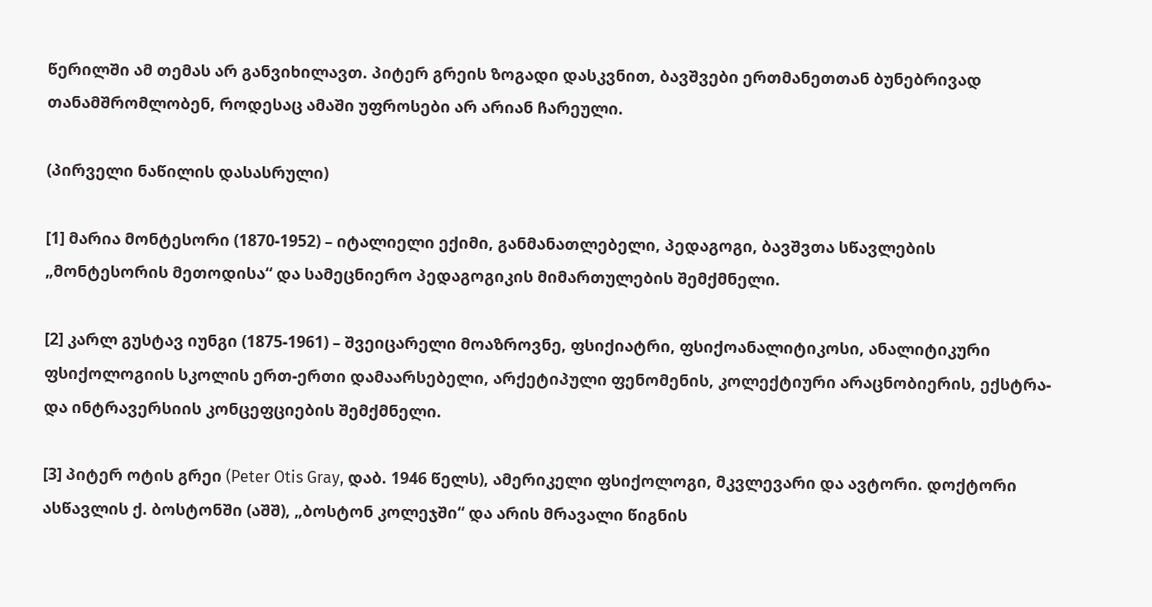წერილში ამ თემას არ განვიხილავთ. პიტერ გრეის ზოგადი დასკვნით, ბავშვები ერთმანეთთან ბუნებრივად თანამშრომლობენ, როდესაც ამაში უფროსები არ არიან ჩარეული.

(პირველი ნაწილის დასასრული)

[1] მარია მონტესორი (1870-1952) – იტალიელი ექიმი, განმანათლებელი, პედაგოგი, ბავშვთა სწავლების „მონტესორის მეთოდისა“ და სამეცნიერო პედაგოგიკის მიმართულების შემქმნელი.

[2] კარლ გუსტავ იუნგი (1875-1961) – შვეიცარელი მოაზროვნე, ფსიქიატრი, ფსიქოანალიტიკოსი, ანალიტიკური ფსიქოლოგიის სკოლის ერთ-ერთი დამაარსებელი, არქეტიპული ფენომენის, კოლექტიური არაცნობიერის, ექსტრა- და ინტრავერსიის კონცეფციების შემქმნელი.

[3] პიტერ ოტის გრეი (Peter Otis Gray, დაბ. 1946 წელს), ამერიკელი ფსიქოლოგი, მკვლევარი და ავტორი. დოქტორი ასწავლის ქ. ბოსტონში (აშშ), „ბოსტონ კოლეჯში“ და არის მრავალი წიგნის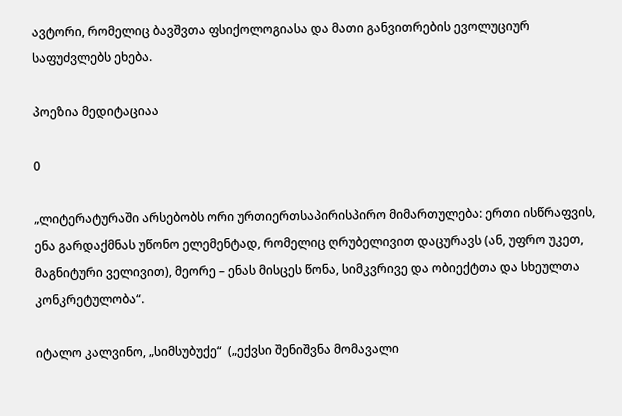ავტორი, რომელიც ბავშვთა ფსიქოლოგიასა და მათი განვითრების ევოლუციურ საფუძვლებს ეხება.

პოეზია მედიტაციაა

0

„ლიტერატურაში არსებობს ორი ურთიერთსაპირისპირო მიმართულება: ერთი ისწრაფვის, ენა გარდაქმნას უწონო ელემენტად, რომელიც ღრუბელივით დაცურავს (ან, უფრო უკეთ, მაგნიტური ველივით), მეორე – ენას მისცეს წონა, სიმკვრივე და ობიექტთა და სხეულთა კონკრეტულობა“.

იტალო კალვინო, „სიმსუბუქე“  („ექვსი შენიშვნა მომავალი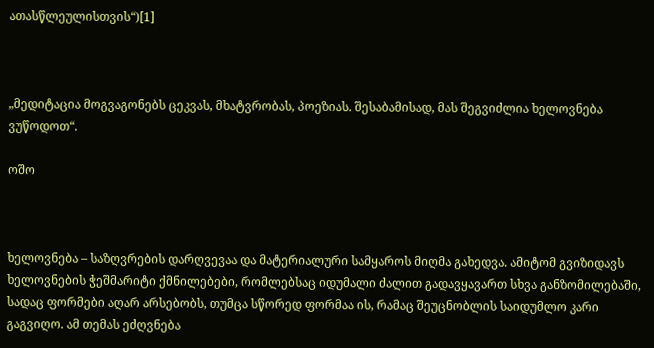ათასწლეულისთვის“)[1]



„მედიტაცია მოგვაგონებს ცეკვას, მხატვრობას, პოეზიას. შესაბამისად, მას შეგვიძლია ხელოვნება ვუწოდოთ“.

ოშო



ხელოვნება – საზღვრების დარღვევაა და მატერიალური სამყაროს მიღმა გახედვა. ამიტომ გვიზიდავს ხელოვნების ჭეშმარიტი ქმნილებები, რომლებსაც იდუმალი ძალით გადავყავართ სხვა განზომილებაში, სადაც ფორმები აღარ არსებობს, თუმცა სწორედ ფორმაა ის, რამაც შეუცნობლის საიდუმლო კარი გაგვიღო. ამ თემას ეძღვნება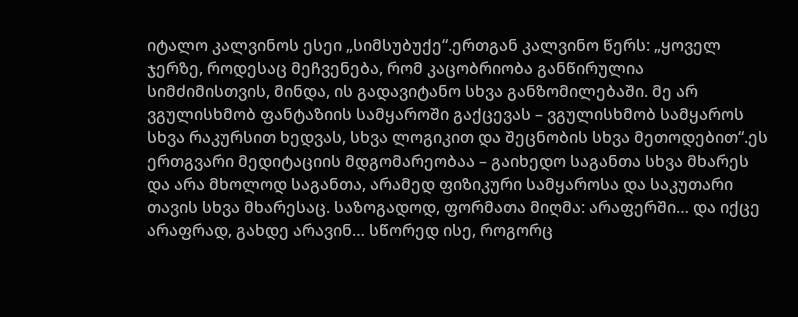იტალო კალვინოს ესეი „სიმსუბუქე“.ერთგან კალვინო წერს: „ყოველ ჯერზე, როდესაც მეჩვენება, რომ კაცობრიობა განწირულია სიმძიმისთვის, მინდა, ის გადავიტანო სხვა განზომილებაში. მე არ ვგულისხმობ ფანტაზიის სამყაროში გაქცევას – ვგულისხმობ სამყაროს სხვა რაკურსით ხედვას, სხვა ლოგიკით და შეცნობის სხვა მეთოდებით“.ეს ერთგვარი მედიტაციის მდგომარეობაა – გაიხედო საგანთა სხვა მხარეს და არა მხოლოდ საგანთა, არამედ ფიზიკური სამყაროსა და საკუთარი თავის სხვა მხარესაც. საზოგადოდ, ფორმათა მიღმა: არაფერში… და იქცე არაფრად, გახდე არავინ… სწორედ ისე, როგორც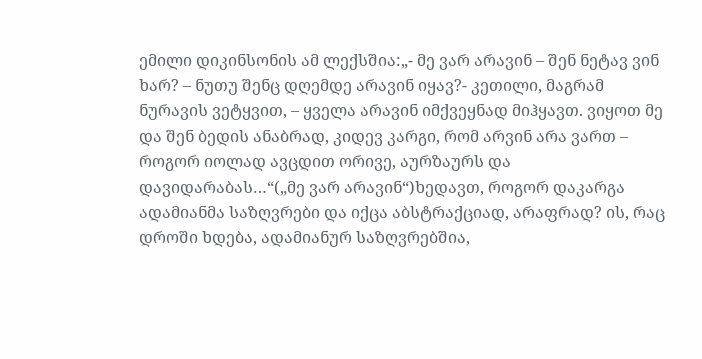ემილი დიკინსონის ამ ლექსშია:„- მე ვარ არავინ – შენ ნეტავ ვინ ხარ? – ნუთუ შენც დღემდე არავინ იყავ?- კეთილი, მაგრამ ნურავის ვეტყვით, – ყველა არავინ იმქვეყნად მიჰყავთ. ვიყოთ მე და შენ ბედის ანაბრად, კიდევ კარგი, რომ არვინ არა ვართ – როგორ იოლად ავცდით ორივე, აურზაურს და დავიდარაბას…“(„მე ვარ არავინ“)ხედავთ, როგორ დაკარგა ადამიანმა საზღვრები და იქცა აბსტრაქციად, არაფრად? ის, რაც დროში ხდება, ადამიანურ საზღვრებშია,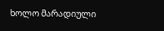ხოლო მარადიული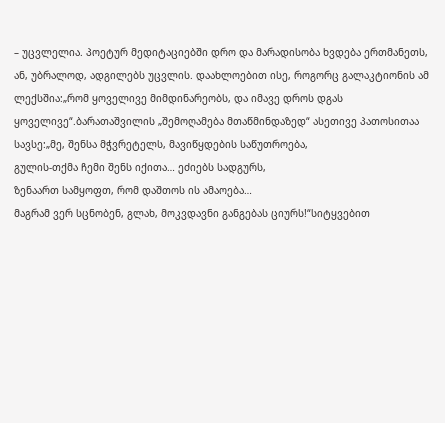– უცვლელია. პოეტურ მედიტაციებში დრო და მარადისობა ხვდება ერთმანეთს, ან, უბრალოდ, ადგილებს უცვლის. დაახლოებით ისე, როგორც გალაკტიონის ამ ლექსშია:„რომ ყოველივე მიმდინარეობს, და იმავე დროს დგას ყოველივე“.ბარათაშვილის „შემოღამება მთაწმინდაზედ“ ასეთივე პათოსითაა სავსე:„მე, შენსა მჭვრეტელს, მავიწყდების საწუთროება,
გულის-თქმა ჩემი შენს იქითა… ეძიებს სადგურს,
ზენაართ სამყოფთ, რომ დაშთოს ის ამაოება…
მაგრამ ვერ სცნობენ, გლახ, მოკვდავნი განგებას ციურს!“სიტყვებით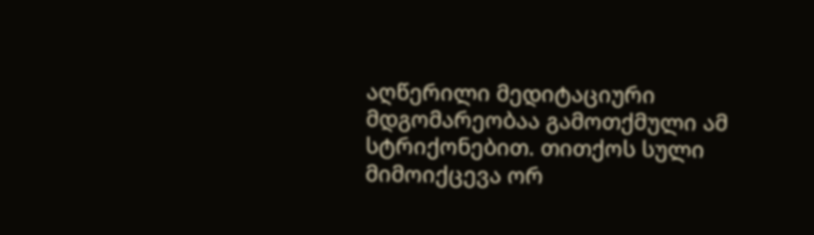აღწერილი მედიტაციური მდგომარეობაა გამოთქმული ამ სტრიქონებით. თითქოს სული მიმოიქცევა ორ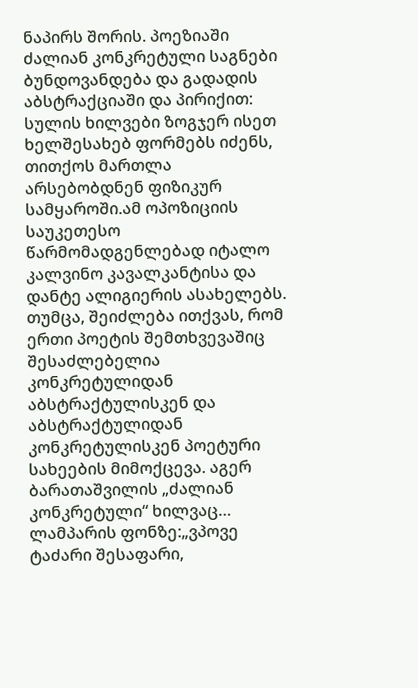ნაპირს შორის. პოეზიაში ძალიან კონკრეტული საგნები ბუნდოვანდება და გადადის აბსტრაქციაში და პირიქით: სულის ხილვები ზოგჯერ ისეთ ხელშესახებ ფორმებს იძენს, თითქოს მართლა არსებობდნენ ფიზიკურ სამყაროში.ამ ოპოზიციის საუკეთესო წარმომადგენლებად იტალო კალვინო კავალკანტისა და დანტე ალიგიერის ასახელებს. თუმცა, შეიძლება ითქვას, რომ ერთი პოეტის შემთხვევაშიც შესაძლებელია კონკრეტულიდან აბსტრაქტულისკენ და აბსტრაქტულიდან კონკრეტულისკენ პოეტური სახეების მიმოქცევა. აგერ ბარათაშვილის „ძალიან კონკრეტული“ ხილვაც… ლამპარის ფონზე:„ვპოვე ტაძარი შესაფარი,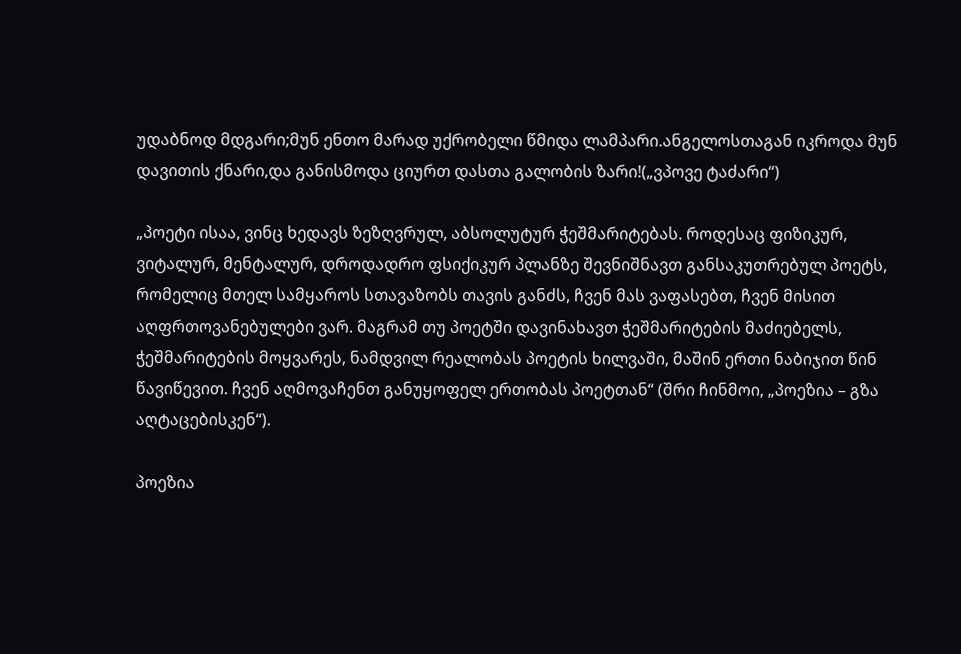უდაბნოდ მდგარი;მუნ ენთო მარად უქრობელი წმიდა ლამპარი.ანგელოსთაგან იკროდა მუნ დავითის ქნარი,და განისმოდა ციურთ დასთა გალობის ზარი!(„ვპოვე ტაძარი“)

„პოეტი ისაა, ვინც ხედავს ზეზღვრულ, აბსოლუტურ ჭეშმარიტებას. როდესაც ფიზიკურ, ვიტალურ, მენტალურ, დროდადრო ფსიქიკურ პლანზე შევნიშნავთ განსაკუთრებულ პოეტს, რომელიც მთელ სამყაროს სთავაზობს თავის განძს, ჩვენ მას ვაფასებთ, ჩვენ მისით აღფრთოვანებულები ვარ. მაგრამ თუ პოეტში დავინახავთ ჭეშმარიტების მაძიებელს, ჭეშმარიტების მოყვარეს, ნამდვილ რეალობას პოეტის ხილვაში, მაშინ ერთი ნაბიჯით წინ წავიწევით. ჩვენ აღმოვაჩენთ განუყოფელ ერთობას პოეტთან“ (შრი ჩინმოი, „პოეზია – გზა აღტაცებისკენ“).

პოეზია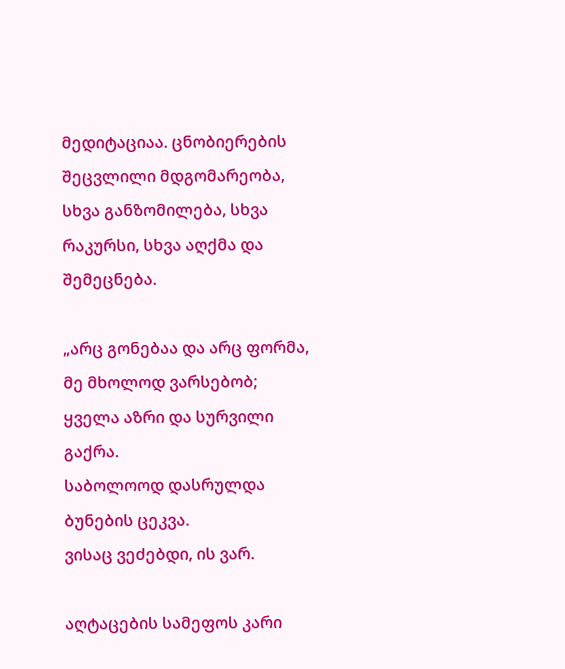მედიტაციაა. ცნობიერების შეცვლილი მდგომარეობა, სხვა განზომილება, სხვა რაკურსი, სხვა აღქმა და შემეცნება.

„არც გონებაა და არც ფორმა, მე მხოლოდ ვარსებობ;
ყველა აზრი და სურვილი გაქრა.
საბოლოოდ დასრულდა ბუნების ცეკვა.
ვისაც ვეძებდი, ის ვარ.

აღტაცების სამეფოს კარი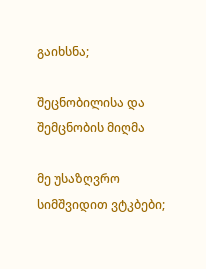გაიხსნა;

შეცნობილისა და შემცნობის მიღმა

მე უსაზღვრო სიმშვიდით ვტკბები;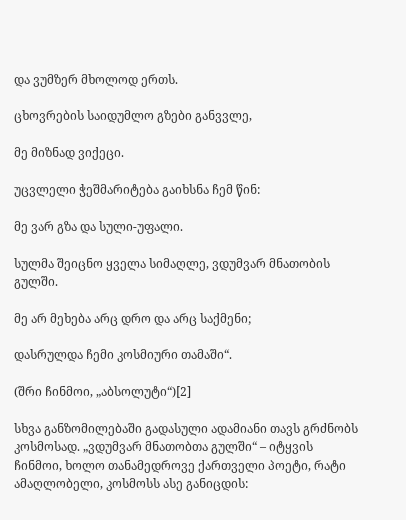და ვუმზერ მხოლოდ ერთს.

ცხოვრების საიდუმლო გზები განვვლე,

მე მიზნად ვიქეცი.

უცვლელი ჭეშმარიტება გაიხსნა ჩემ წინ:

მე ვარ გზა და სული-უფალი.

სულმა შეიცნო ყველა სიმაღლე, ვდუმვარ მნათობის გულში.

მე არ მეხება არც დრო და არც საქმენი;

დასრულდა ჩემი კოსმიური თამაში“.

(შრი ჩინმოი, „აბსოლუტი“)[2]

სხვა განზომილებაში გადასული ადამიანი თავს გრძნობს კოსმოსად. „ვდუმვარ მნათობთა გულში“ – იტყვის ჩინმოი, ხოლო თანამედროვე ქართველი პოეტი, რატი ამაღლობელი, კოსმოსს ასე განიცდის: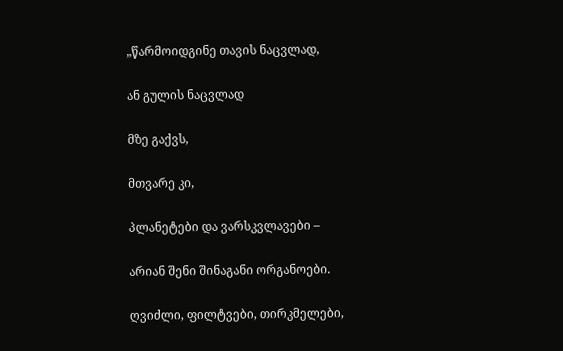„წარმოიდგინე თავის ნაცვლად,

ან გულის ნაცვლად

მზე გაქვს,

მთვარე კი,

პლანეტები და ვარსკვლავები –

არიან შენი შინაგანი ორგანოები.

ღვიძლი, ფილტვები, თირკმელები,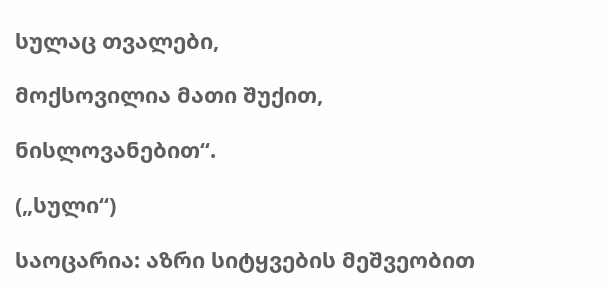სულაც თვალები,

მოქსოვილია მათი შუქით,

ნისლოვანებით“.

(„სული“)

საოცარია: აზრი სიტყვების მეშვეობით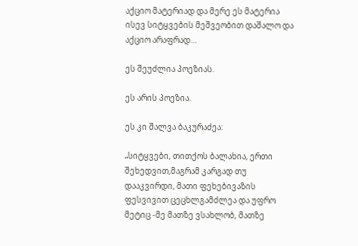აქციო მატერიად და მერე ეს მატერია ისევ სიტყვების მეშვეობით დაშალო და აქციო არაფრად…

ეს შეუძლია პოეზიას.

ეს არის პოეზია.

ეს კი შალვა ბაკურაძეა:

„სიტყვები, თითქოს ბალახია, ერთი შეხედვით,მაგრამ კარგად თუ დააკვირდი, მათი ფეხებივაზის ფესვივით ცეცხლგამძლეა და უფრო მეტიც -მე მათზე ვსახლობ, მათზე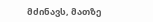მძინავს, მათზე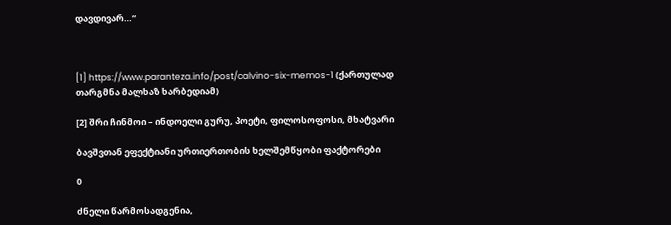დავდივარ…“



[1] https://www.paranteza.info/post/calvino-six-memos-1 (ქართულად თარგმნა მალხაზ ხარბედიამ)

[2] შრი ჩინმოი – ინდოელი გურუ, პოეტი, ფილოსოფოსი, მხატვარი

ბავშვთან ეფექტიანი ურთიერთობის ხელშემწყობი ფაქტორები

0

ძნელი წარმოსადგენია,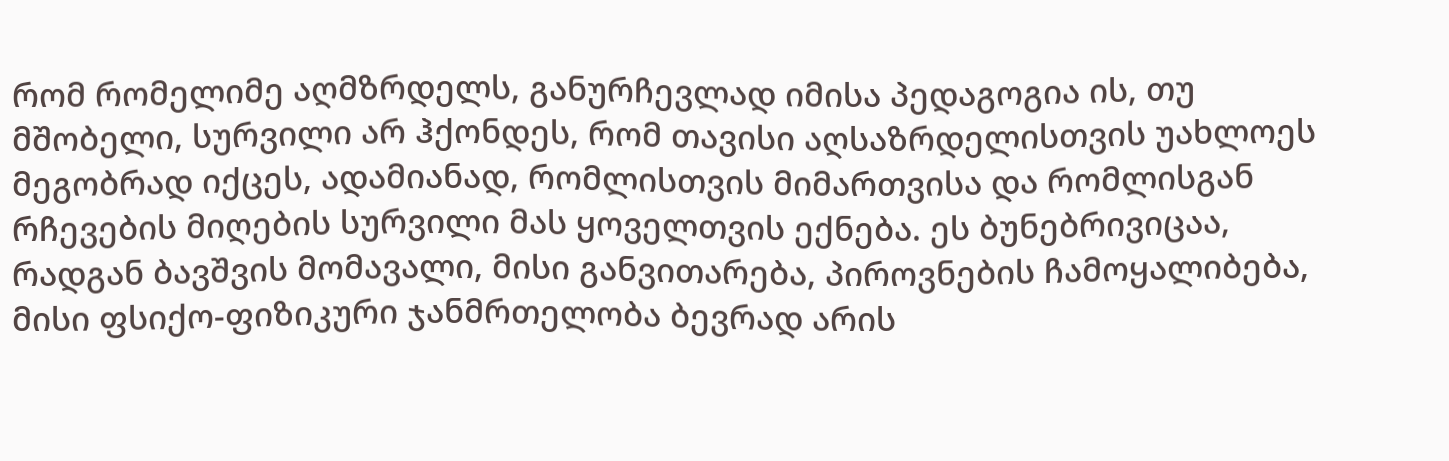რომ რომელიმე აღმზრდელს, განურჩევლად იმისა პედაგოგია ის, თუ მშობელი, სურვილი არ ჰქონდეს, რომ თავისი აღსაზრდელისთვის უახლოეს მეგობრად იქცეს, ადამიანად, რომლისთვის მიმართვისა და რომლისგან რჩევების მიღების სურვილი მას ყოველთვის ექნება. ეს ბუნებრივიცაა, რადგან ბავშვის მომავალი, მისი განვითარება, პიროვნების ჩამოყალიბება, მისი ფსიქო-ფიზიკური ჯანმრთელობა ბევრად არის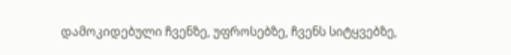დამოკიდებული ჩვენზე, უფროსებზე, ჩვენს სიტყვებზე,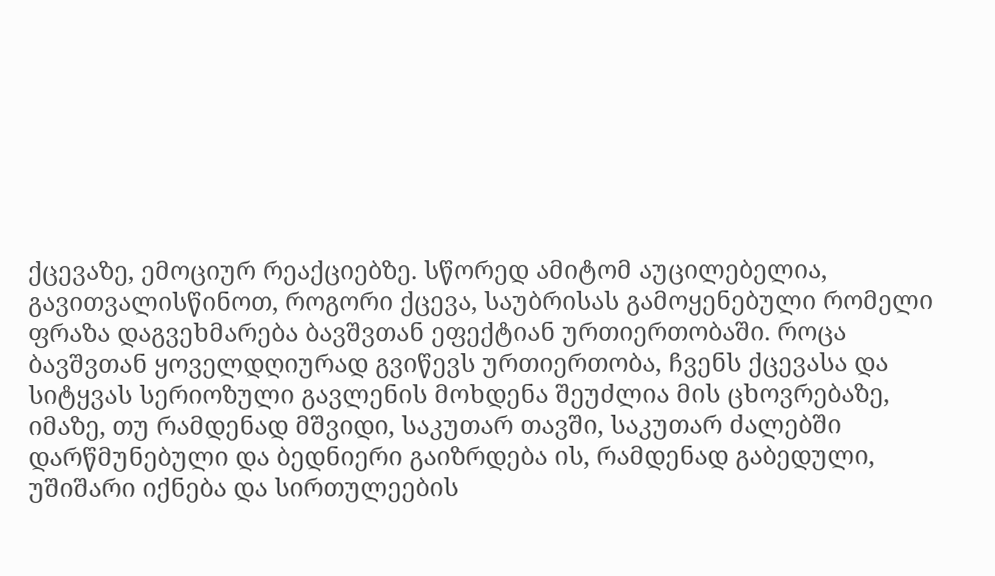ქცევაზე, ემოციურ რეაქციებზე. სწორედ ამიტომ აუცილებელია, გავითვალისწინოთ, როგორი ქცევა, საუბრისას გამოყენებული რომელი ფრაზა დაგვეხმარება ბავშვთან ეფექტიან ურთიერთობაში. როცა ბავშვთან ყოველდღიურად გვიწევს ურთიერთობა, ჩვენს ქცევასა და სიტყვას სერიოზული გავლენის მოხდენა შეუძლია მის ცხოვრებაზე, იმაზე, თუ რამდენად მშვიდი, საკუთარ თავში, საკუთარ ძალებში დარწმუნებული და ბედნიერი გაიზრდება ის, რამდენად გაბედული, უშიშარი იქნება და სირთულეების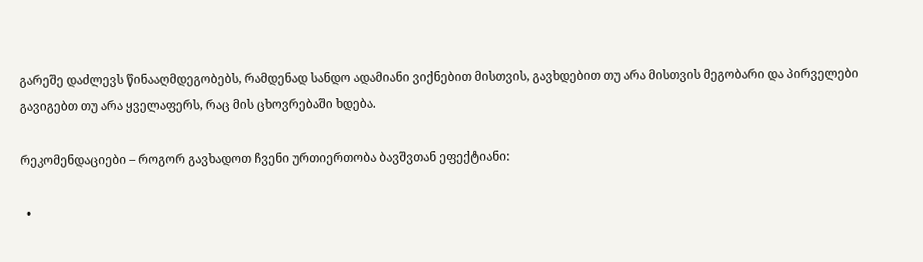გარეშე დაძლევს წინააღმდეგობებს, რამდენად სანდო ადამიანი ვიქნებით მისთვის, გავხდებით თუ არა მისთვის მეგობარი და პირველები გავიგებთ თუ არა ყველაფერს, რაც მის ცხოვრებაში ხდება.

რეკომენდაციები – როგორ გავხადოთ ჩვენი ურთიერთობა ბავშვთან ეფექტიანი:

  •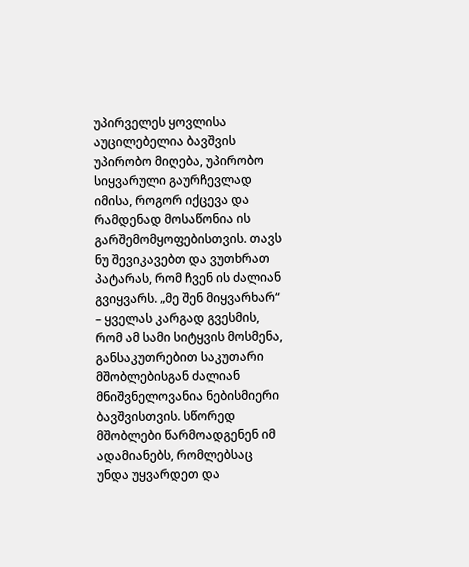უპირველეს ყოვლისა აუცილებელია ბავშვის უპირობო მიღება, უპირობო სიყვარული გაურჩევლად იმისა, როგორ იქცევა და რამდენად მოსაწონია ის გარშემომყოფებისთვის. თავს ნუ შევიკავებთ და ვუთხრათ პატარას, რომ ჩვენ ის ძალიან გვიყვარს. „მე შენ მიყვარხარ“ – ყველას კარგად გვესმის, რომ ამ სამი სიტყვის მოსმენა, განსაკუთრებით საკუთარი მშობლებისგან ძალიან მნიშვნელოვანია ნებისმიერი ბავშვისთვის. სწორედ მშობლები წარმოადგენენ იმ ადამიანებს, რომლებსაც უნდა უყვარდეთ და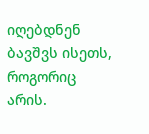იღებდნენ ბავშვს ისეთს, როგორიც არის.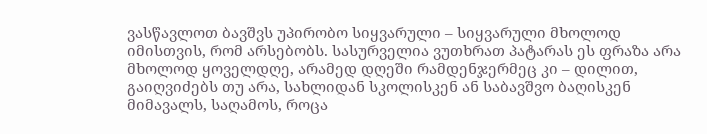ვასწავლოთ ბავშვს უპირობო სიყვარული – სიყვარული მხოლოდ იმისთვის, რომ არსებობს. სასურველია ვუთხრათ პატარას ეს ფრაზა არა მხოლოდ ყოველდღე, არამედ დღეში რამდენჯერმეც კი – დილით, გაიღვიძებს თუ არა, სახლიდან სკოლისკენ ან საბავშვო ბაღისკენ მიმავალს, საღამოს, როცა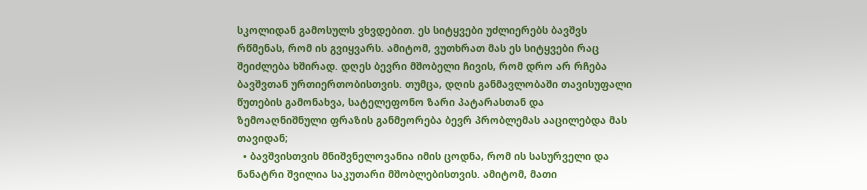სკოლიდან გამოსულს ვხვდებით. ეს სიტყვები უძლიერებს ბავშვს რწმენას, რომ ის გვიყვარს. ამიტომ, ვუთხრათ მას ეს სიტყვები რაც შეიძლება ხშირად. დღეს ბევრი მშობელი ჩივის, რომ დრო არ რჩება ბავშვთან ურთიერთობისთვის. თუმცა, დღის განმავლობაში თავისუფალი წუთების გამონახვა, სატელეფონო ზარი პატარასთან და ზემოაღნიშნული ფრაზის განმეორება ბევრ პრობლემას ააცილებდა მას თავიდან;
  • ბავშვისთვის მნიშვნელოვანია იმის ცოდნა, რომ ის სასურველი და ნანატრი შვილია საკუთარი მშობლებისთვის. ამიტომ, მათი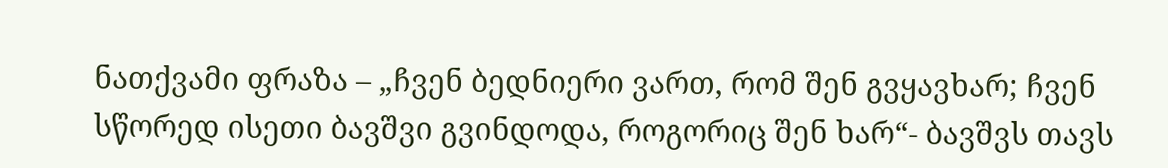ნათქვამი ფრაზა – „ჩვენ ბედნიერი ვართ, რომ შენ გვყავხარ; ჩვენ სწორედ ისეთი ბავშვი გვინდოდა, როგორიც შენ ხარ“- ბავშვს თავს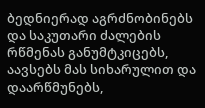ბედნიერად აგრძნობინებს და საკუთარი ძალების რწმენას განუმტკიცებს, აავსებს მას სიხარულით და დაარწმუნებს,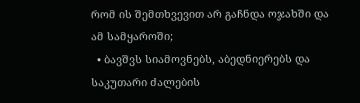რომ ის შემთხვევით არ გაჩნდა ოჯახში და ამ სამყაროში;
  • ბავშვს სიამოვნებს, აბედნიერებს და საკუთარი ძალების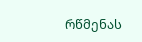რწმენას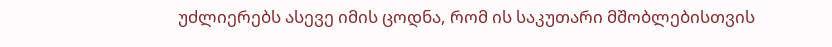უძლიერებს ასევე იმის ცოდნა, რომ ის საკუთარი მშობლებისთვის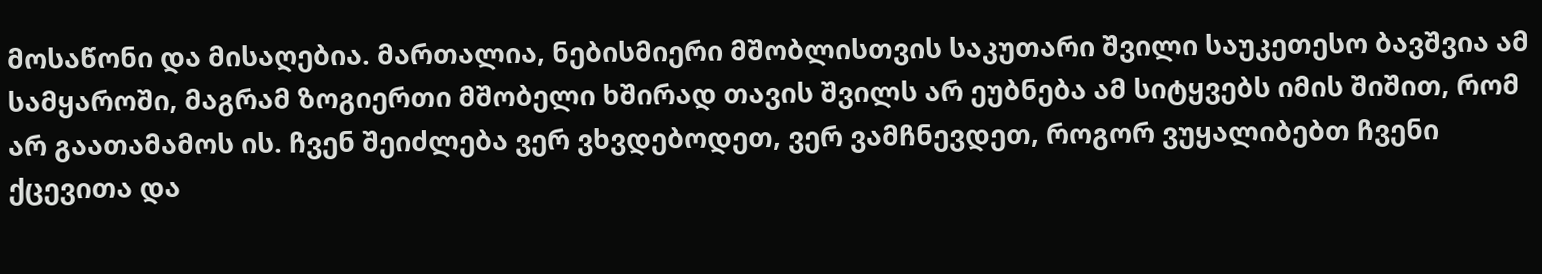მოსაწონი და მისაღებია. მართალია, ნებისმიერი მშობლისთვის საკუთარი შვილი საუკეთესო ბავშვია ამ სამყაროში, მაგრამ ზოგიერთი მშობელი ხშირად თავის შვილს არ ეუბნება ამ სიტყვებს იმის შიშით, რომ არ გაათამამოს ის. ჩვენ შეიძლება ვერ ვხვდებოდეთ, ვერ ვამჩნევდეთ, როგორ ვუყალიბებთ ჩვენი ქცევითა და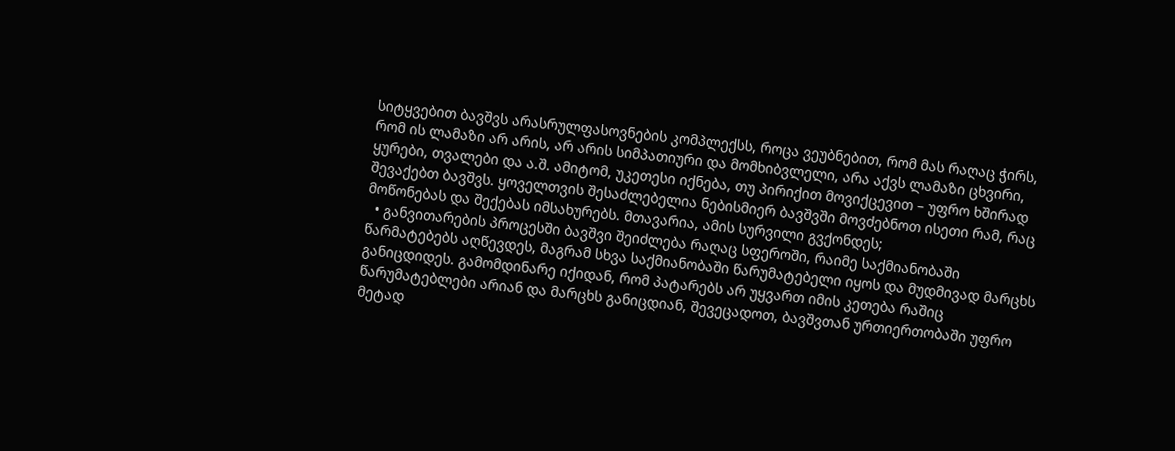სიტყვებით ბავშვს არასრულფასოვნების კომპლექსს, როცა ვეუბნებით, რომ მას რაღაც ჭირს, რომ ის ლამაზი არ არის, არ არის სიმპათიური და მომხიბვლელი, არა აქვს ლამაზი ცხვირი, ყურები, თვალები და ა.შ. ამიტომ, უკეთესი იქნება, თუ პირიქით მოვიქცევით – უფრო ხშირად შევაქებთ ბავშვს. ყოველთვის შესაძლებელია ნებისმიერ ბავშვში მოვძებნოთ ისეთი რამ, რაც მოწონებას და შექებას იმსახურებს. მთავარია, ამის სურვილი გვქონდეს;
  • განვითარების პროცესში ბავშვი შეიძლება რაღაც სფეროში, რაიმე საქმიანობაში წარმატებებს აღწევდეს, მაგრამ სხვა საქმიანობაში წარუმატებელი იყოს და მუდმივად მარცხს განიცდიდეს. გამომდინარე იქიდან, რომ პატარებს არ უყვართ იმის კეთება რაშიც წარუმატებლები არიან და მარცხს განიცდიან, შევეცადოთ, ბავშვთან ურთიერთობაში უფრო მეტად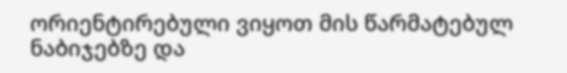ორიენტირებული ვიყოთ მის წარმატებულ ნაბიჯებზე და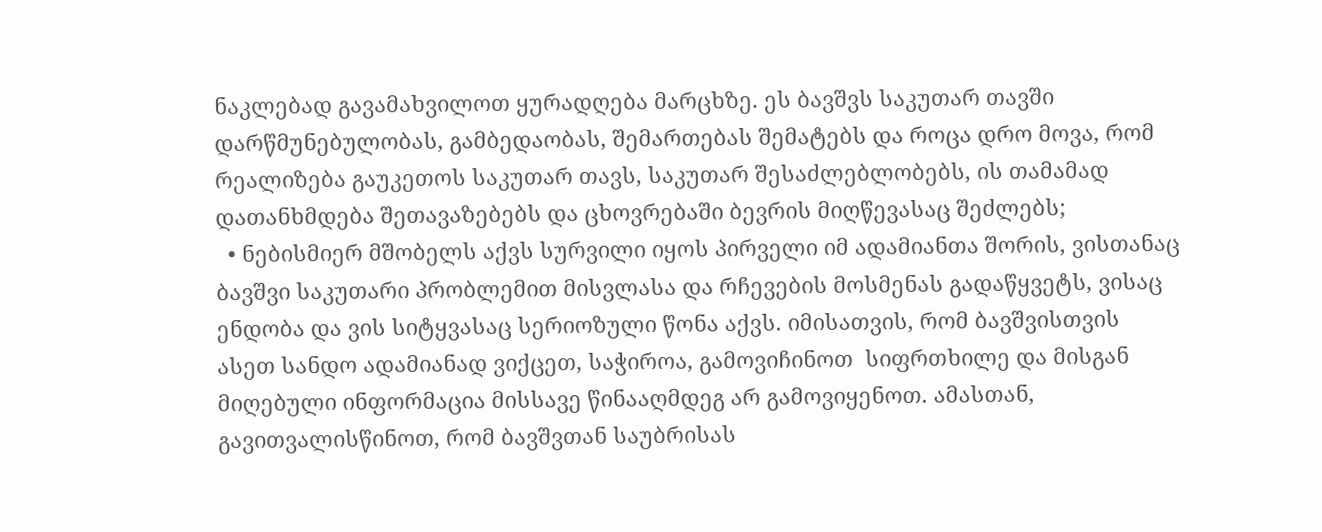ნაკლებად გავამახვილოთ ყურადღება მარცხზე. ეს ბავშვს საკუთარ თავში დარწმუნებულობას, გამბედაობას, შემართებას შემატებს და როცა დრო მოვა, რომ რეალიზება გაუკეთოს საკუთარ თავს, საკუთარ შესაძლებლობებს, ის თამამად დათანხმდება შეთავაზებებს და ცხოვრებაში ბევრის მიღწევასაც შეძლებს;
  • ნებისმიერ მშობელს აქვს სურვილი იყოს პირველი იმ ადამიანთა შორის, ვისთანაც ბავშვი საკუთარი პრობლემით მისვლასა და რჩევების მოსმენას გადაწყვეტს, ვისაც ენდობა და ვის სიტყვასაც სერიოზული წონა აქვს. იმისათვის, რომ ბავშვისთვის ასეთ სანდო ადამიანად ვიქცეთ, საჭიროა, გამოვიჩინოთ  სიფრთხილე და მისგან მიღებული ინფორმაცია მისსავე წინააღმდეგ არ გამოვიყენოთ. ამასთან, გავითვალისწინოთ, რომ ბავშვთან საუბრისას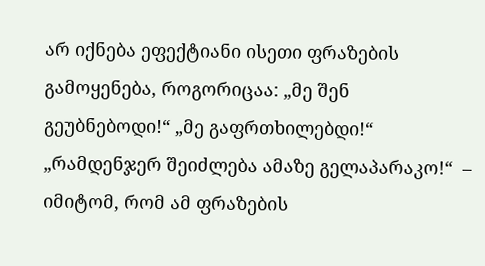არ იქნება ეფექტიანი ისეთი ფრაზების გამოყენება, როგორიცაა: „მე შენ გეუბნებოდი!“ „მე გაფრთხილებდი!“ „რამდენჯერ შეიძლება ამაზე გელაპარაკო!“  – იმიტომ, რომ ამ ფრაზების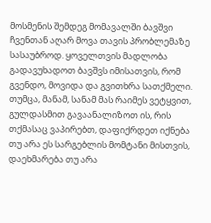მოსმენის შემდეგ მომავალში ბავშვი ჩვენთან აღარ მოვა თავის პრობლემაზე სასაუბროდ. ყოველთვის მადლობა გადავუხადოთ ბავშვს იმისათვის, რომ გვენდო, მოვიდა და გვითხრა სათქმელი. თუმცა, მანამ, სანამ მას რაიმეს ვეტყვით, გულდასმით გავაანალიზოთ ის, რის თქმასაც ვაპირებთ, დაფიქრდეთ იქნება თუ არა ეს სარგებლის მომტანი მისთვის, დაეხმარება თუ არა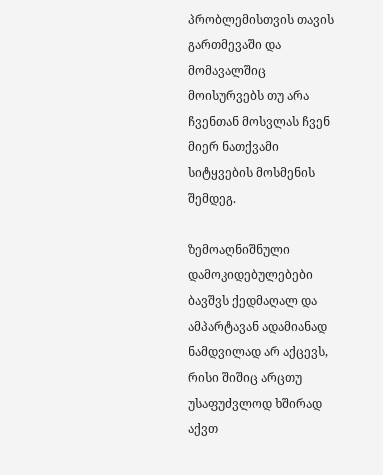პრობლემისთვის თავის გართმევაში და მომავალშიც მოისურვებს თუ არა ჩვენთან მოსვლას ჩვენ მიერ ნათქვამი სიტყვების მოსმენის შემდეგ.

ზემოაღნიშნული დამოკიდებულებები ბავშვს ქედმაღალ და ამპარტავან ადამიანად ნამდვილად არ აქცევს, რისი შიშიც არცთუ უსაფუძვლოდ ხშირად აქვთ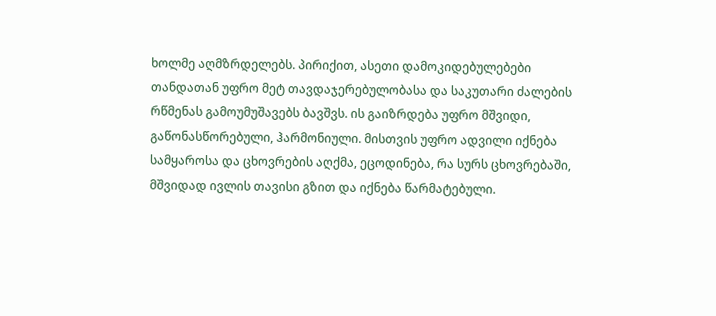ხოლმე აღმზრდელებს. პირიქით, ასეთი დამოკიდებულებები თანდათან უფრო მეტ თავდაჯერებულობასა და საკუთარი ძალების რწმენას გამოუმუშავებს ბავშვს. ის გაიზრდება უფრო მშვიდი, გაწონასწორებული, ჰარმონიული. მისთვის უფრო ადვილი იქნება სამყაროსა და ცხოვრების აღქმა, ეცოდინება, რა სურს ცხოვრებაში, მშვიდად ივლის თავისი გზით და იქნება წარმატებული.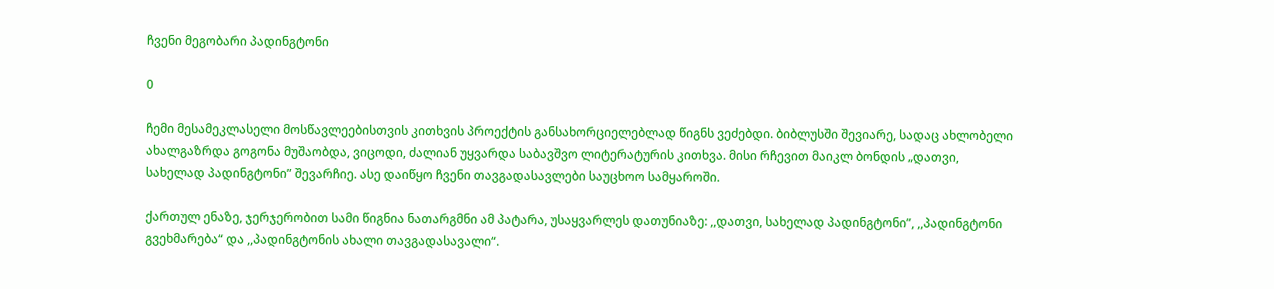ჩვენი მეგობარი პადინგტონი

0

ჩემი მესამეკლასელი მოსწავლეებისთვის კითხვის პროექტის განსახორციელებლად წიგნს ვეძებდი. ბიბლუსში შევიარე, სადაც ახლობელი ახალგაზრდა გოგონა მუშაობდა, ვიცოდი, ძალიან უყვარდა საბავშვო ლიტერატურის კითხვა. მისი რჩევით მაიკლ ბონდის „დათვი, სახელად პადინგტონი” შევარჩიე. ასე დაიწყო ჩვენი თავგადასავლები საუცხოო სამყაროში.

ქართულ ენაზე, ჯერჯერობით სამი წიგნია ნათარგმნი ამ პატარა, უსაყვარლეს დათუნიაზე: ,,დათვი, სახელად პადინგტონი”, ,,პადინგტონი გვეხმარება“ და ,,პადინგტონის ახალი თავგადასავალი“.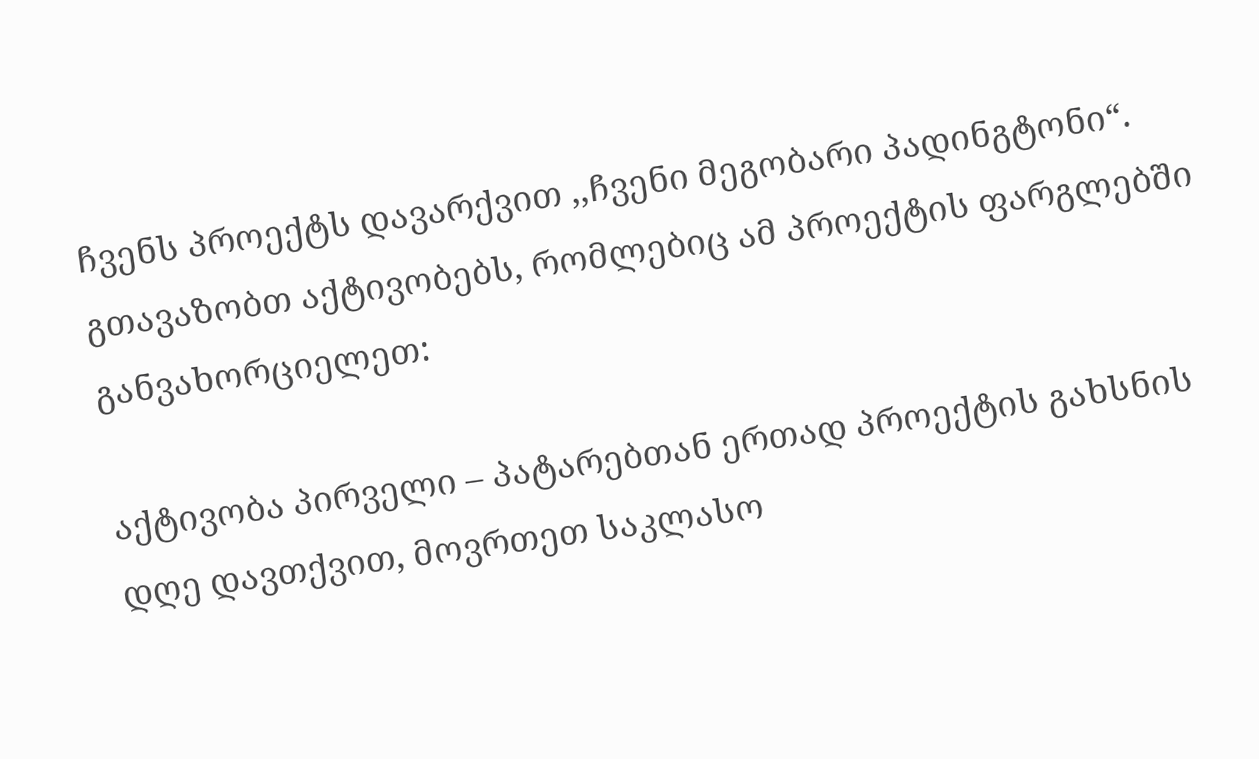ჩვენს პროექტს დავარქვით ,,ჩვენი მეგობარი პადინგტონი“. გთავაზობთ აქტივობებს, რომლებიც ამ პროექტის ფარგლებში განვახორციელეთ:

აქტივობა პირველი – პატარებთან ერთად პროექტის გახსნის დღე დავთქვით, მოვრთეთ საკლასო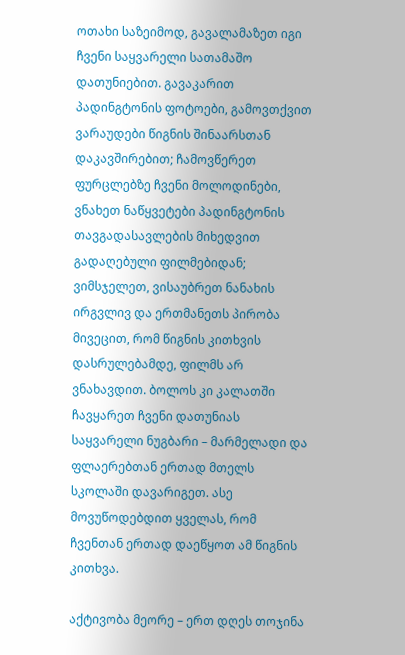ოთახი საზეიმოდ, გავალამაზეთ იგი ჩვენი საყვარელი სათამაშო დათუნიებით. გავაკარით პადინგტონის ფოტოები, გამოვთქვით ვარაუდები წიგნის შინაარსთან დაკავშირებით; ჩამოვწერეთ ფურცლებზე ჩვენი მოლოდინები, ვნახეთ ნაწყვეტები პადინგტონის თავგადასავლების მიხედვით გადაღებული ფილმებიდან; ვიმსჯელეთ, ვისაუბრეთ ნანახის ირგვლივ და ერთმანეთს პირობა მივეცით, რომ წიგნის კითხვის დასრულებამდე, ფილმს არ ვნახავდით. ბოლოს კი კალათში ჩავყარეთ ჩვენი დათუნიას საყვარელი ნუგბარი – მარმელადი და ფლაერებთან ერთად მთელს სკოლაში დავარიგეთ. ასე მოვუწოდებდით ყველას, რომ ჩვენთან ერთად დაეწყოთ ამ წიგნის კითხვა.

აქტივობა მეორე – ერთ დღეს თოჯინა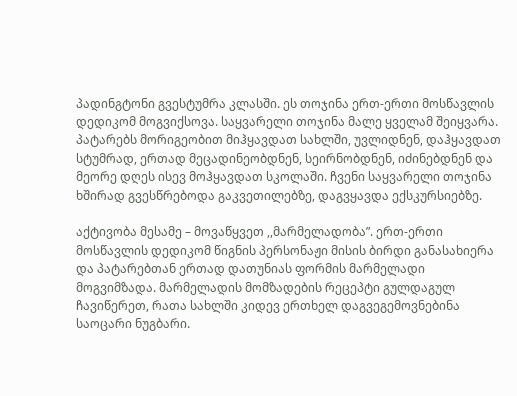პადინგტონი გვესტუმრა კლასში. ეს თოჯინა ერთ-ერთი მოსწავლის დედიკომ მოგვიქსოვა. საყვარელი თოჯინა მალე ყველამ შეიყვარა. პატარებს მორიგეობით მიჰყავდათ სახლში, უვლიდნენ, დაჰყავდათ სტუმრად, ერთად მეცადინეობდნენ, სეირნობდნენ, იძინებდნენ და მეორე დღეს ისევ მოჰყავდათ სკოლაში. ჩვენი საყვარელი თოჯინა ხშირად გვესწრებოდა გაკვეთილებზე, დაგვყავდა ექსკურსიებზე.

აქტივობა მესამე – მოვაწყვეთ ,,მარმელადობა”. ერთ-ერთი მოსწავლის დედიკომ წიგნის პერსონაჟი მისის ბირდი განასახიერა და პატარებთან ერთად დათუნიას ფორმის მარმელადი მოგვიმზადა. მარმელადის მომზადების რეცეპტი გულდაგულ ჩავიწერეთ, რათა სახლში კიდევ ერთხელ დაგვეგემოვნებინა საოცარი ნუგბარი.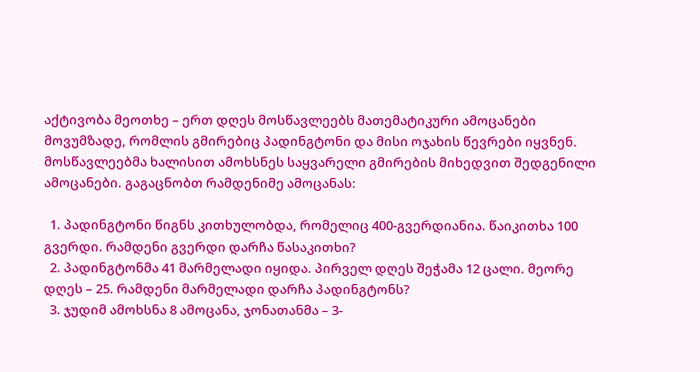აქტივობა მეოთხე – ერთ დღეს მოსწავლეებს მათემატიკური ამოცანები მოვუმზადე, რომლის გმირებიც პადინგტონი და მისი ოჯახის წევრები იყვნენ. მოსწავლეებმა ხალისით ამოხსნეს საყვარელი გმირების მიხედვით შედგენილი ამოცანები. გაგაცნობთ რამდენიმე ამოცანას:

  1. პადინგტონი წიგნს კითხულობდა, რომელიც 400-გვერდიანია. წაიკითხა 100 გვერდი. რამდენი გვერდი დარჩა წასაკითხი?
  2. პადინგტონმა 41 მარმელადი იყიდა. პირველ დღეს შეჭამა 12 ცალი. მეორე დღეს – 25. რამდენი მარმელადი დარჩა პადინგტონს?
  3. ჯუდიმ ამოხსნა 8 ამოცანა, ჯონათანმა – 3-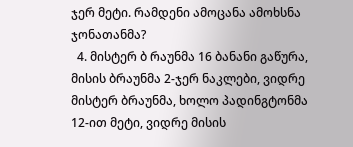ჯერ მეტი. რამდენი ამოცანა ამოხსნა ჯონათანმა?
  4. მისტერ ბ რაუნმა 16 ბანანი გაწურა, მისის ბრაუნმა 2-ჯერ ნაკლები, ვიდრე მისტერ ბრაუნმა, ხოლო პადინგტონმა 12-ით მეტი, ვიდრე მისის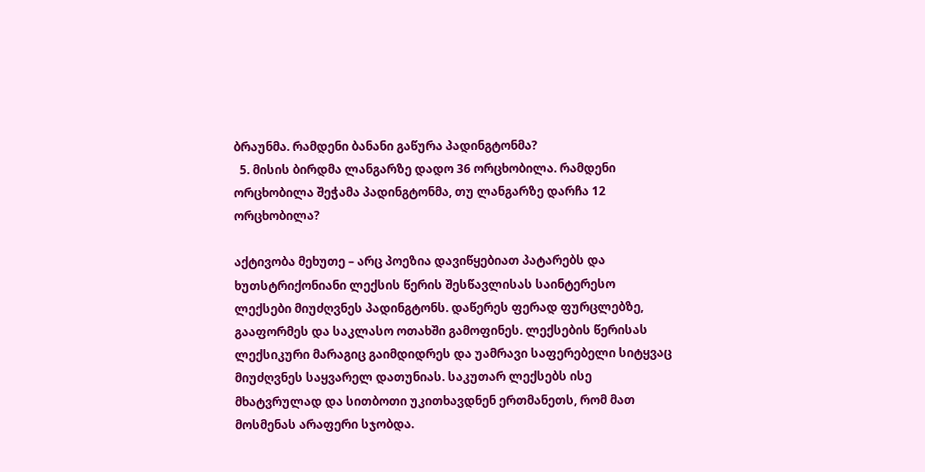ბრაუნმა. რამდენი ბანანი გაწურა პადინგტონმა?
  5. მისის ბირდმა ლანგარზე დადო 36 ორცხობილა. რამდენი ორცხობილა შეჭამა პადინგტონმა, თუ ლანგარზე დარჩა 12 ორცხობილა?

აქტივობა მეხუთე – არც პოეზია დავიწყებიათ პატარებს და ხუთსტრიქონიანი ლექსის წერის შესწავლისას საინტერესო ლექსები მიუძღვნეს პადინგტონს. დაწერეს ფერად ფურცლებზე, გააფორმეს და საკლასო ოთახში გამოფინეს. ლექსების წერისას ლექსიკური მარაგიც გაიმდიდრეს და უამრავი საფერებელი სიტყვაც მიუძღვნეს საყვარელ დათუნიას. საკუთარ ლექსებს ისე მხატვრულად და სითბოთი უკითხავდნენ ერთმანეთს, რომ მათ მოსმენას არაფერი სჯობდა.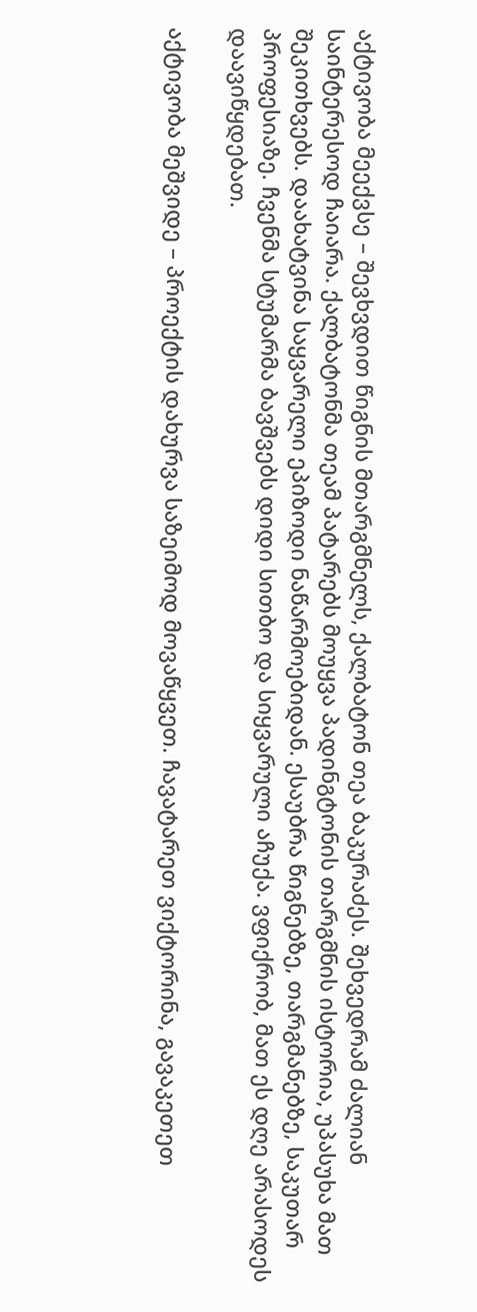აქტივობა მეექვსე – შევხვდით წიგნის მთარგმნელს, ქალბატონ თეა ბაკურაძეს. შეხვედრამ ძალიან საინტერესოდ ჩაიარა. ქალბატონმა თეამ პატარებს მოუყვა პადინგტონის თარგმნის ისტორია, უპასუხა მათ შეკითხვებს. დაახატვინა საყვარელი ეპიზოდი ნაწარმოებიდან. ესაუბრა წიგნებზე, თარგმანებზე, საკუთარ პროფესიაზე. ჩვენმა სტუმარმა ბავშვებს დიდი სითბო და სიყვარული აჩუქა. ვფიქრობ, მათ ეს დღე არასოდეს დაავიწყდებათ.

აქტივობა მეშვიდე – პროექტის დახურვა საზეიმოდ მოვაწყვეთ. ჩავატარეთ ვიქტორინა, გავაკეთეთ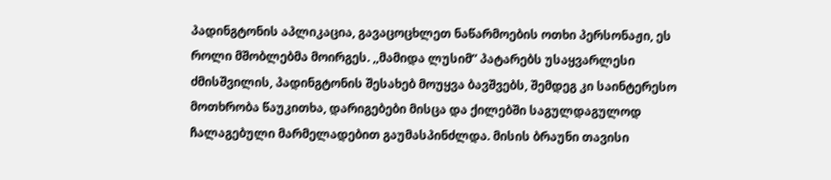პადინგტონის აპლიკაცია, გავაცოცხლეთ ნაწარმოების ოთხი პერსონაჟი, ეს როლი მშობლებმა მოირგეს. ,,მამიდა ლუსიმ” პატარებს უსაყვარლესი ძმისშვილის, პადინგტონის შესახებ მოუყვა ბავშვებს, შემდეგ კი საინტერესო მოთხრობა წაუკითხა, დარიგებები მისცა და ქილებში საგულდაგულოდ ჩალაგებული მარმელადებით გაუმასპინძლდა. მისის ბრაუნი თავისი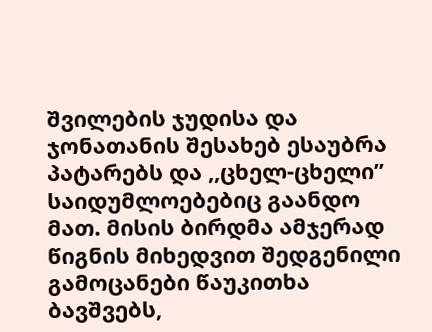შვილების ჯუდისა და ჯონათანის შესახებ ესაუბრა პატარებს და ,,ცხელ-ცხელი” საიდუმლოებებიც გაანდო მათ. მისის ბირდმა ამჯერად წიგნის მიხედვით შედგენილი გამოცანები წაუკითხა ბავშვებს,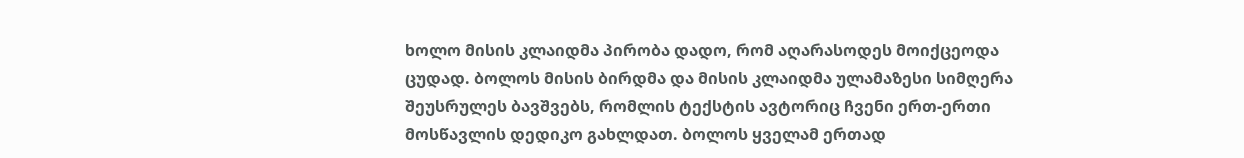ხოლო მისის კლაიდმა პირობა დადო, რომ აღარასოდეს მოიქცეოდა ცუდად. ბოლოს მისის ბირდმა და მისის კლაიდმა ულამაზესი სიმღერა შეუსრულეს ბავშვებს, რომლის ტექსტის ავტორიც ჩვენი ერთ-ერთი მოსწავლის დედიკო გახლდათ. ბოლოს ყველამ ერთად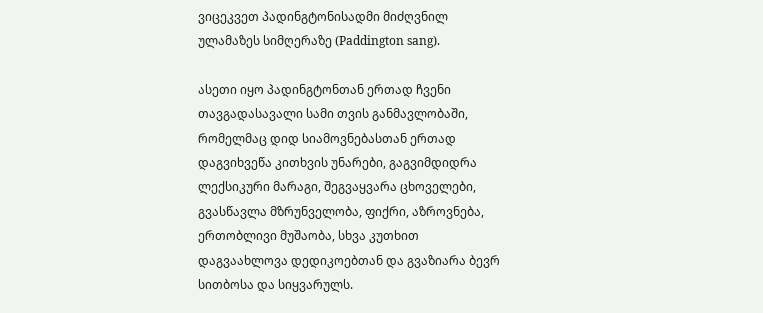ვიცეკვეთ პადინგტონისადმი მიძღვნილ ულამაზეს სიმღერაზე (Paddington sang).

ასეთი იყო პადინგტონთან ერთად ჩვენი თავგადასავალი სამი თვის განმავლობაში, რომელმაც დიდ სიამოვნებასთან ერთად დაგვიხვეწა კითხვის უნარები, გაგვიმდიდრა ლექსიკური მარაგი, შეგვაყვარა ცხოველები, გვასწავლა მზრუნველობა, ფიქრი, აზროვნება, ერთობლივი მუშაობა, სხვა კუთხით დაგვაახლოვა დედიკოებთან და გვაზიარა ბევრ სითბოსა და სიყვარულს.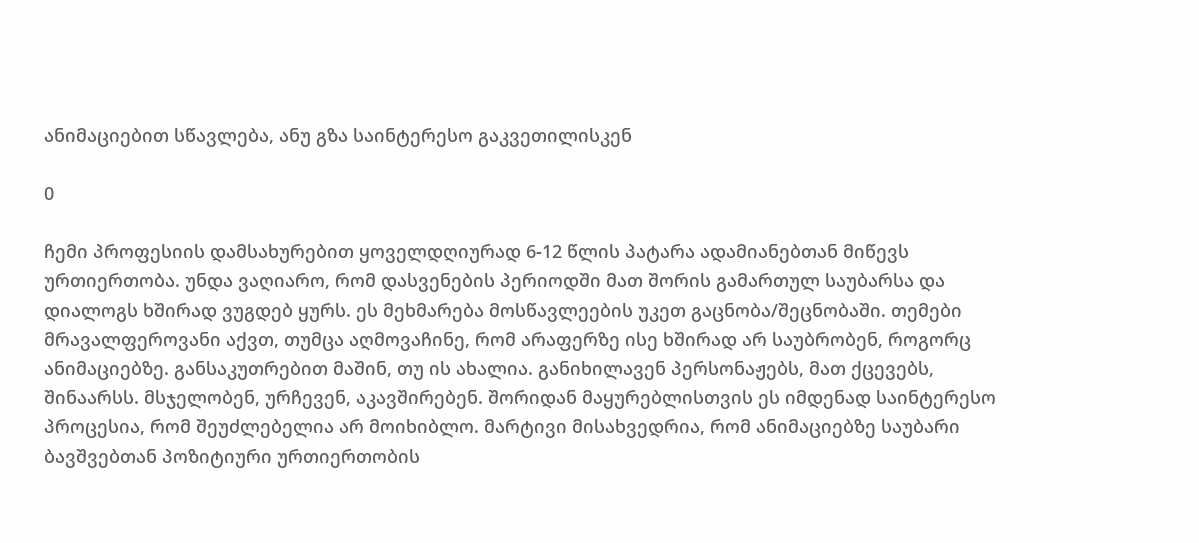ანიმაციებით სწავლება, ანუ გზა საინტერესო გაკვეთილისკენ

0

ჩემი პროფესიის დამსახურებით ყოველდღიურად 6-12 წლის პატარა ადამიანებთან მიწევს ურთიერთობა. უნდა ვაღიარო, რომ დასვენების პერიოდში მათ შორის გამართულ საუბარსა და დიალოგს ხშირად ვუგდებ ყურს. ეს მეხმარება მოსწავლეების უკეთ გაცნობა/შეცნობაში. თემები მრავალფეროვანი აქვთ, თუმცა აღმოვაჩინე, რომ არაფერზე ისე ხშირად არ საუბრობენ, როგორც ანიმაციებზე. განსაკუთრებით მაშინ, თუ ის ახალია. განიხილავენ პერსონაჟებს, მათ ქცევებს, შინაარსს. მსჯელობენ, ურჩევენ, აკავშირებენ. შორიდან მაყურებლისთვის ეს იმდენად საინტერესო პროცესია, რომ შეუძლებელია არ მოიხიბლო. მარტივი მისახვედრია, რომ ანიმაციებზე საუბარი ბავშვებთან პოზიტიური ურთიერთობის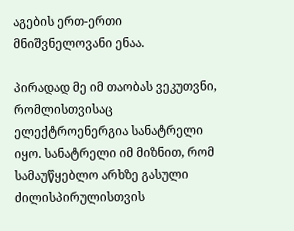აგების ერთ-ერთი მნიშვნელოვანი ენაა.

პირადად მე იმ თაობას ვეკუთვნი, რომლისთვისაც ელექტროენერგია სანატრელი იყო. სანატრელი იმ მიზნით, რომ სამაუწყებლო არხზე გასული ძილისპირულისთვის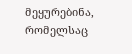მეყურებინა, რომელსაც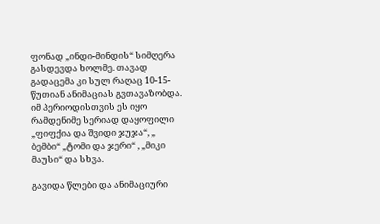ფონად „ინდი-მინდის“ სიმღერა გასდევდა ხოლმე. თავად გადაცემა კი სულ რაღაც 10-15-წუთიან ანიმაციას გვთავაზობდა. იმ პერიოდისთვის ეს იყო რამდენიმე სერიად დაყოფილი „ფიფქია და შვიდი ჯუჯა“, „ ბემბი“ „ტომი და ჯერი“ , „მიკი მაუსი“ და სხვა.

გავიდა წლები და ანიმაციური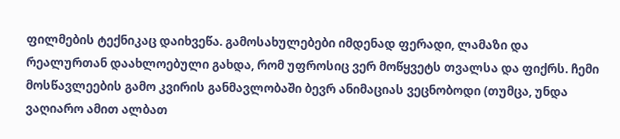ფილმების ტექნიკაც დაიხვეწა. გამოსახულებები იმდენად ფერადი, ლამაზი და რეალურთან დაახლოებული გახდა, რომ უფროსიც ვერ მოწყვეტს თვალსა და ფიქრს. ჩემი მოსწავლეების გამო კვირის განმავლობაში ბევრ ანიმაციას ვეცნობოდი (თუმცა, უნდა ვაღიარო ამით ალბათ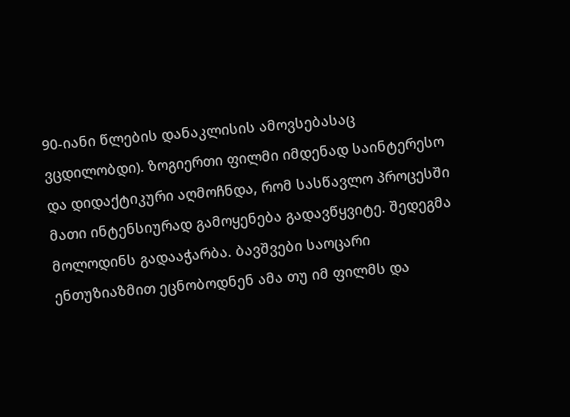90-იანი წლების დანაკლისის ამოვსებასაც ვცდილობდი). ზოგიერთი ფილმი იმდენად საინტერესო და დიდაქტიკური აღმოჩნდა, რომ სასწავლო პროცესში მათი ინტენსიურად გამოყენება გადავწყვიტე. შედეგმა მოლოდინს გადააჭარბა. ბავშვები საოცარი ენთუზიაზმით ეცნობოდნენ ამა თუ იმ ფილმს და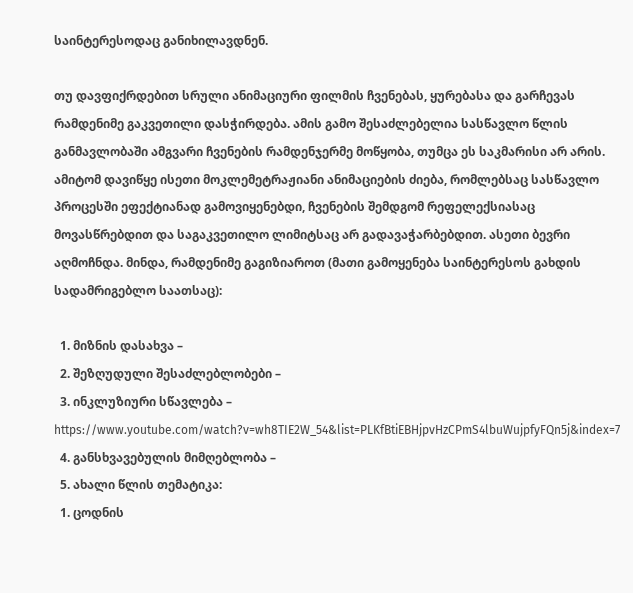საინტერესოდაც განიხილავდნენ.

თუ დავფიქრდებით სრული ანიმაციური ფილმის ჩვენებას, ყურებასა და გარჩევას რამდენიმე გაკვეთილი დასჭირდება. ამის გამო შესაძლებელია სასწავლო წლის განმავლობაში ამგვარი ჩვენების რამდენჯერმე მოწყობა, თუმცა ეს საკმარისი არ არის. ამიტომ დავიწყე ისეთი მოკლემეტრაჟიანი ანიმაციების ძიება, რომლებსაც სასწავლო პროცესში ეფექტიანად გამოვიყენებდი, ჩვენების შემდგომ რეფელექსიასაც მოვასწრებდით და საგაკვეთილო ლიმიტსაც არ გადავაჭარბებდით. ასეთი ბევრი აღმოჩნდა. მინდა, რამდენიმე გაგიზიაროთ (მათი გამოყენება საინტერესოს გახდის სადამრიგებლო საათსაც):

  1. მიზნის დასახვა –
  2. შეზღუდული შესაძლებლობები –
  3. ინკლუზიური სწავლება – https://www.youtube.com/watch?v=wh8TIE2W_54&list=PLKfBtiEBHjpvHzCPmS4lbuWujpfyFQn5j&index=7
  4. განსხვავებულის მიმღებლობა –
  5. ახალი წლის თემატიკა:
  1. ცოდნის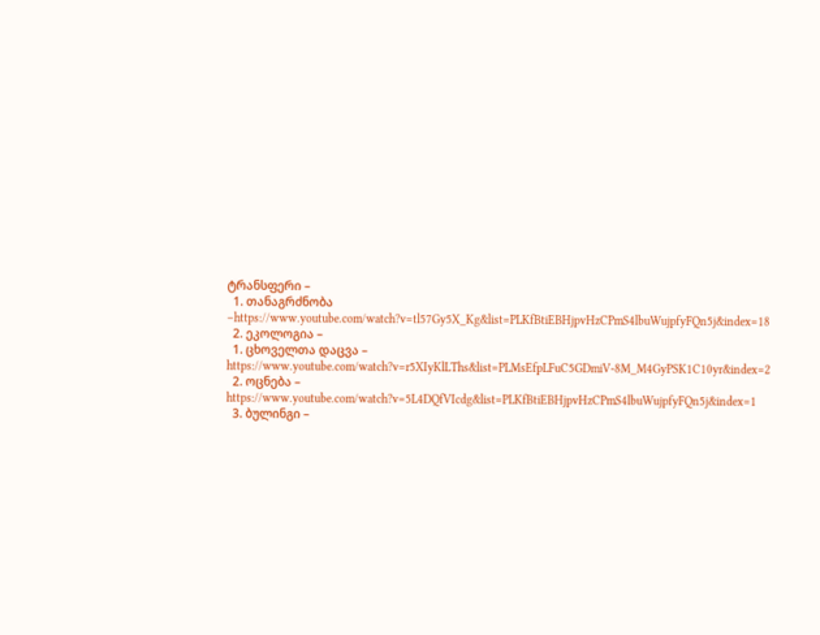ტრანსფერი –
  1. თანაგრძნობა –https://www.youtube.com/watch?v=tl57Gy5X_Kg&list=PLKfBtiEBHjpvHzCPmS4lbuWujpfyFQn5j&index=18
  2. ეკოლოგია –
  1. ცხოველთა დაცვა – https://www.youtube.com/watch?v=r5XIyKlLThs&list=PLMsEfpLFuC5GDmiV-8M_M4GyPSK1C10yr&index=2
  2. ოცნება – https://www.youtube.com/watch?v=5L4DQfVIcdg&list=PLKfBtiEBHjpvHzCPmS4lbuWujpfyFQn5j&index=1
  3. ბულინგი –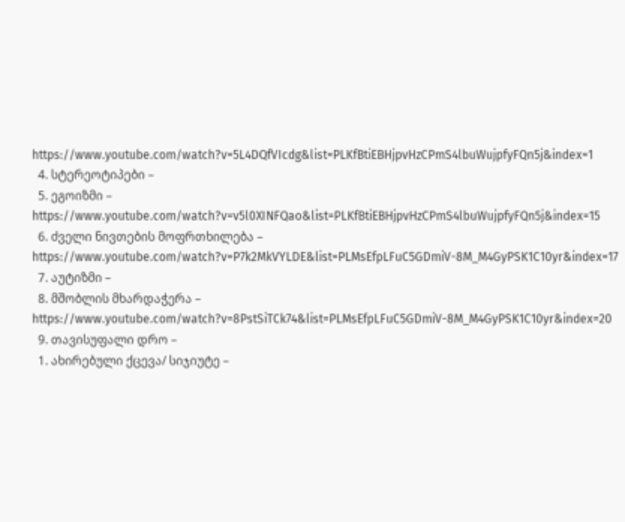https://www.youtube.com/watch?v=5L4DQfVIcdg&list=PLKfBtiEBHjpvHzCPmS4lbuWujpfyFQn5j&index=1
  4. სტერეოტიპები –
  5. ეგოიზმი – https://www.youtube.com/watch?v=v5l0XINFQao&list=PLKfBtiEBHjpvHzCPmS4lbuWujpfyFQn5j&index=15
  6. ძველი ნივთების მოფრთხილება – https://www.youtube.com/watch?v=P7k2MkVYLDE&list=PLMsEfpLFuC5GDmiV-8M_M4GyPSK1C10yr&index=17
  7. აუტიზმი –
  8. მშობლის მხარდაჭერა – https://www.youtube.com/watch?v=8PstSiTCk74&list=PLMsEfpLFuC5GDmiV-8M_M4GyPSK1C10yr&index=20
  9. თავისუფალი დრო –
  1. ახირებული ქცევა/ სიჯიუტე –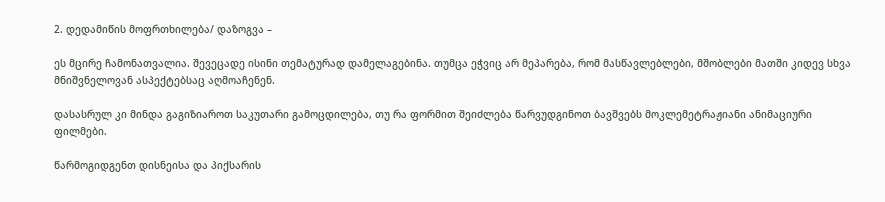2. დედამიწის მოფრთხილება/ დაზოგვა –

ეს მცირე ჩამონათვალია. შევეცადე ისინი თემატურად დამელაგებინა. თუმცა ეჭვიც არ მეპარება, რომ მასწავლებლები, მშობლები მათში კიდევ სხვა მნიშვნელოვან ასპექტებსაც აღმოაჩენენ.

დასასრულ კი მინდა გაგიზიაროთ საკუთარი გამოცდილება, თუ რა ფორმით შეიძლება წარვუდგინოთ ბავშვებს მოკლემეტრაჟიანი ანიმაციური ფილმები.

წარმოგიდგენთ დისნეისა და პიქსარის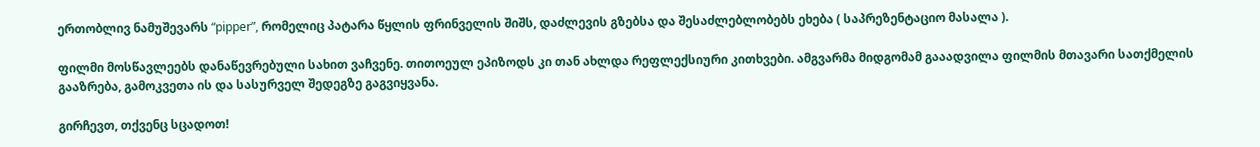ერთობლივ ნამუშევარს “pipper”, რომელიც პატარა წყლის ფრინველის შიშს, დაძლევის გზებსა და შესაძლებლობებს ეხება ( საპრეზენტაციო მასალა ).

ფილმი მოსწავლეებს დანაწევრებული სახით ვაჩვენე. თითოეულ ეპიზოდს კი თან ახლდა რეფლექსიური კითხვები. ამგვარმა მიდგომამ გააადვილა ფილმის მთავარი სათქმელის გააზრება, გამოკვეთა ის და სასურველ შედეგზე გაგვიყვანა.

გირჩევთ, თქვენც სცადოთ!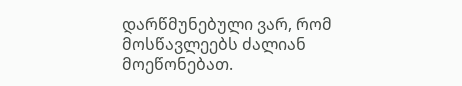დარწმუნებული ვარ, რომ მოსწავლეებს ძალიან მოეწონებათ.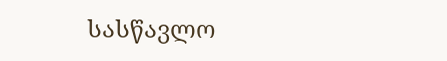სასწავლო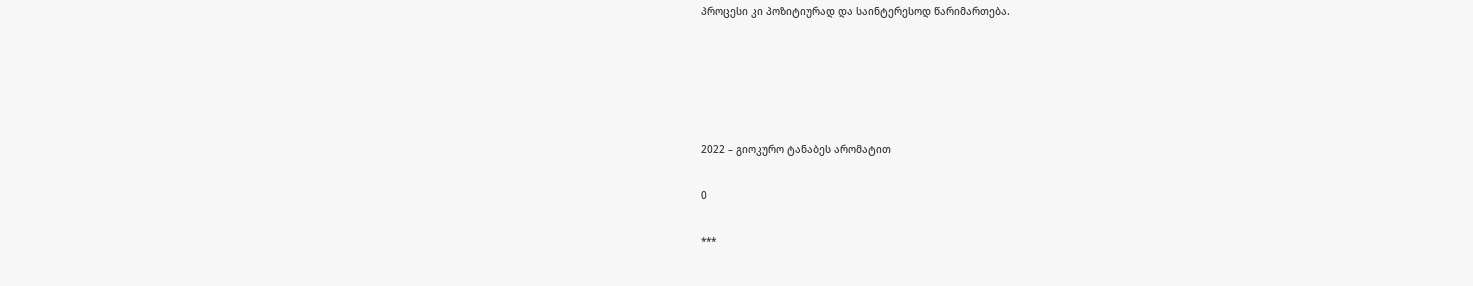პროცესი კი პოზიტიურად და საინტერესოდ წარიმართება.





2022 – გიოკურო ტანაბეს არომატით

0

***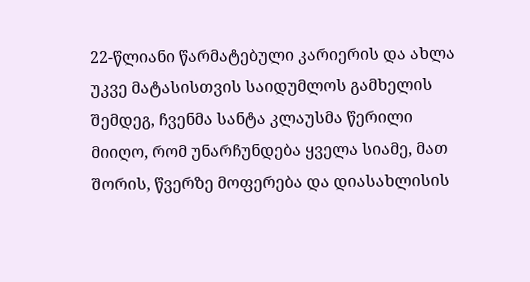22-წლიანი წარმატებული კარიერის და ახლა უკვე მატასისთვის საიდუმლოს გამხელის შემდეგ, ჩვენმა სანტა კლაუსმა წერილი მიიღო, რომ უნარჩუნდება ყველა სიამე, მათ შორის, წვერზე მოფერება და დიასახლისის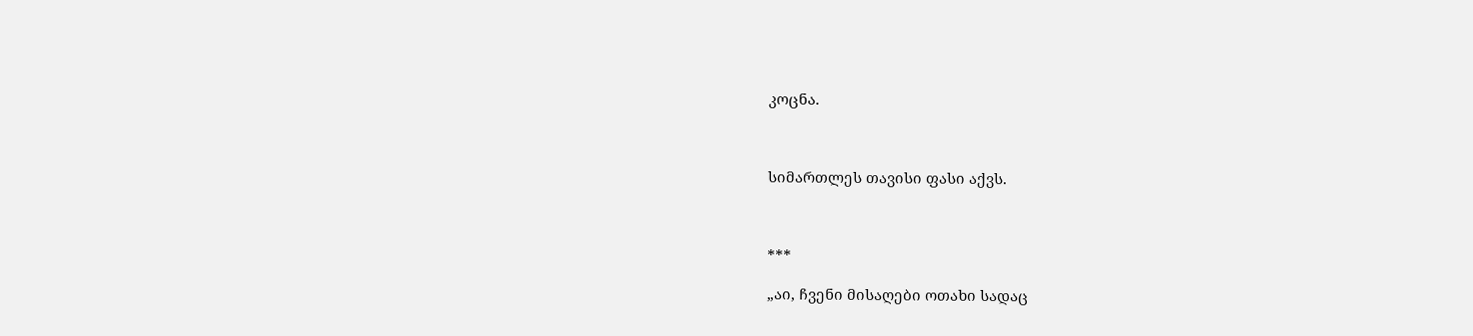კოცნა.



სიმართლეს თავისი ფასი აქვს.



***

„აი, ჩვენი მისაღები ოთახი სადაც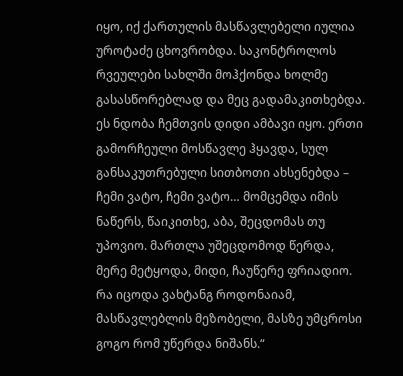იყო, იქ ქართულის მასწავლებელი იულია უროტაძე ცხოვრობდა. საკონტროლოს რვეულები სახლში მოჰქონდა ხოლმე გასასწორებლად და მეც გადამაკითხებდა. ეს ნდობა ჩემთვის დიდი ამბავი იყო. ერთი გამორჩეული მოსწავლე ჰყავდა, სულ განსაკუთრებული სითბოთი ახსენებდა – ჩემი ვატო, ჩემი ვატო… მომცემდა იმის ნაწერს, წაიკითხე, აბა, შეცდომას თუ უპოვიო. მართლა უშეცდომოდ წერდა, მერე მეტყოდა, მიდი, ჩაუწერე ფრიადიო. რა იცოდა ვახტანგ როდონაიამ, მასწავლებლის მეზობელი, მასზე უმცროსი გოგო რომ უწერდა ნიშანს.“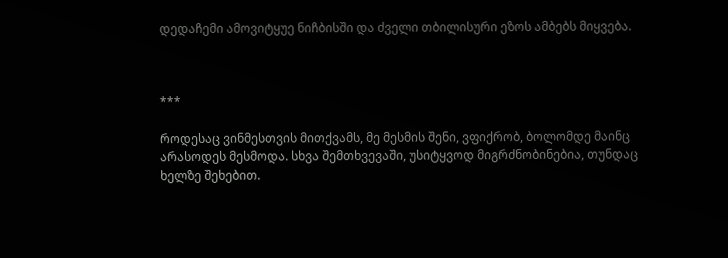დედაჩემი ამოვიტყუე ნიჩბისში და ძველი თბილისური ეზოს ამბებს მიყვება.



***

როდესაც ვინმესთვის მითქვამს, მე მესმის შენი, ვფიქრობ, ბოლომდე მაინც არასოდეს მესმოდა. სხვა შემთხვევაში, უსიტყვოდ მიგრძნობინებია, თუნდაც ხელზე შეხებით.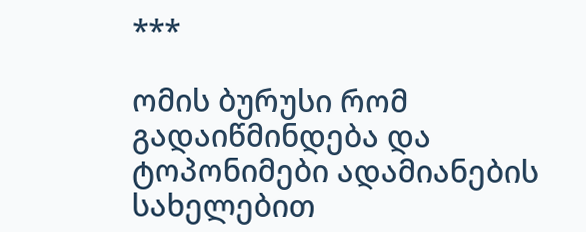***

ომის ბურუსი რომ გადაიწმინდება და ტოპონიმები ადამიანების სახელებით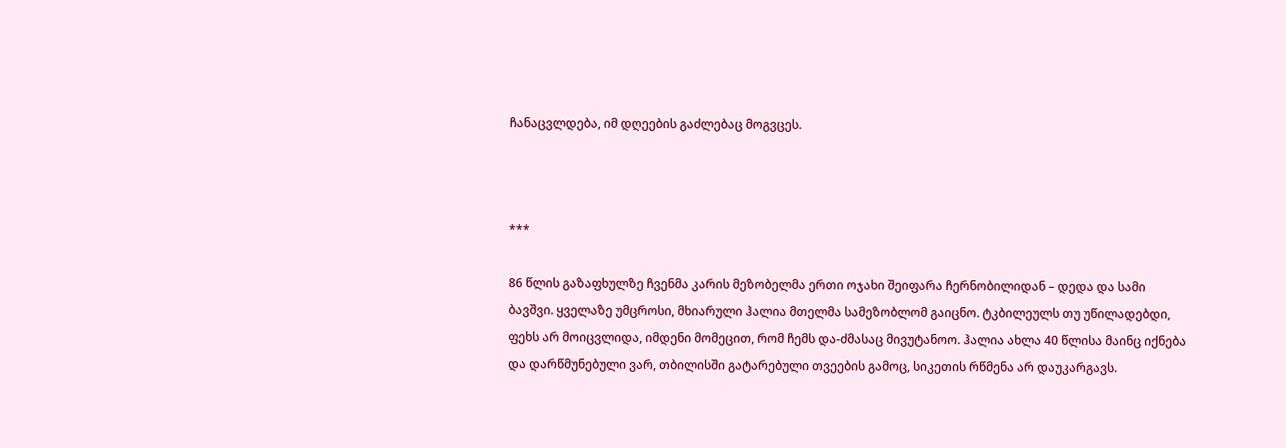ჩანაცვლდება, იმ დღეების გაძლებაც მოგვცეს.



***

86 წლის გაზაფხულზე ჩვენმა კარის მეზობელმა ერთი ოჯახი შეიფარა ჩერნობილიდან – დედა და სამი ბავშვი. ყველაზე უმცროსი, მხიარული ჰალია მთელმა სამეზობლომ გაიცნო. ტკბილეულს თუ უწილადებდი, ფეხს არ მოიცვლიდა, იმდენი მომეცით, რომ ჩემს და-ძმასაც მივუტანოო. ჰალია ახლა 40 წლისა მაინც იქნება და დარწმუნებული ვარ, თბილისში გატარებული თვეების გამოც, სიკეთის რწმენა არ დაუკარგავს.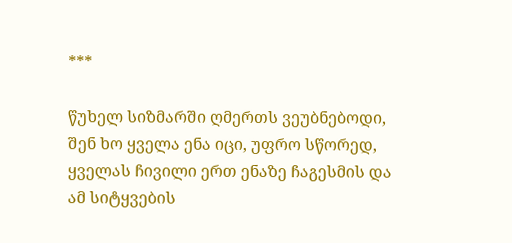***

წუხელ სიზმარში ღმერთს ვეუბნებოდი, შენ ხო ყველა ენა იცი, უფრო სწორედ, ყველას ჩივილი ერთ ენაზე ჩაგესმის და ამ სიტყვების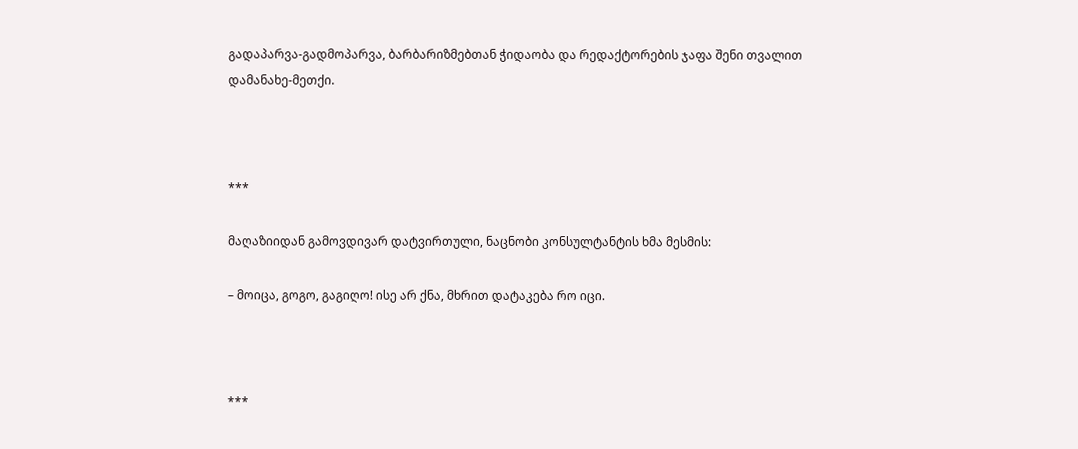გადაპარვა-გადმოპარვა, ბარბარიზმებთან ჭიდაობა და რედაქტორების ჯაფა შენი თვალით დამანახე-მეთქი.



***

მაღაზიიდან გამოვდივარ დატვირთული, ნაცნობი კონსულტანტის ხმა მესმის:

– მოიცა, გოგო, გაგიღო! ისე არ ქნა, მხრით დატაკება რო იცი.



***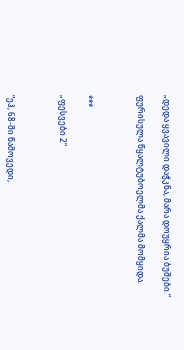„დედა ყვავილი დაჭკნა, მარა დოუყრია ბუშები.“

ფურისულა წყალტუბოელმა ქალმა მომყიდა.



***

„ფესვები 2“



“ეჰ, 68-ში წამოვედი,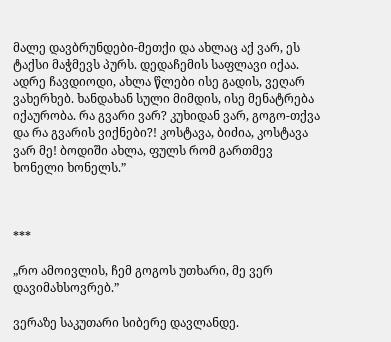მალე დავბრუნდები-მეთქი და ახლაც აქ ვარ, ეს ტაქსი მაჭმევს პურს. დედაჩემის საფლავი იქაა. ადრე ჩავდიოდი, ახლა წლები ისე გადის, ვეღარ ვახერხებ. ხანდახან სული მიმდის, ისე მენატრება იქაურობა. რა გვარი ვარ? კუხიდან ვარ, გოგო-თქვა და რა გვარის ვიქნები?! კოსტავა, ბიძია, კოსტავა ვარ მე! ბოდიში ახლა, ფულს რომ გართმევ ხონელი ხონელს.”



***

„რო ამოივლის, ჩემ გოგოს უთხარი, მე ვერ დავიმახსოვრებ.”

ვერაზე საკუთარი სიბერე დავლანდე.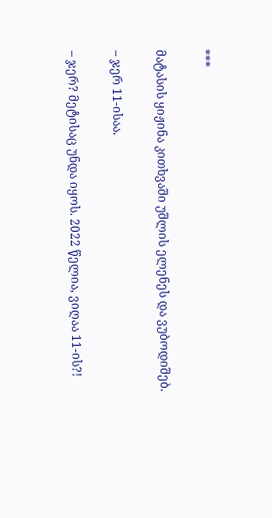***

მატასის ყიჟინა კითხვაში უშლის ელენეს და ვუბოდიშებ.

– ჯერ 11-ისაა.

– ჯერ? მეტისაც უნდა იყოს. 2022 წელია, ვიღაა 11-ის?!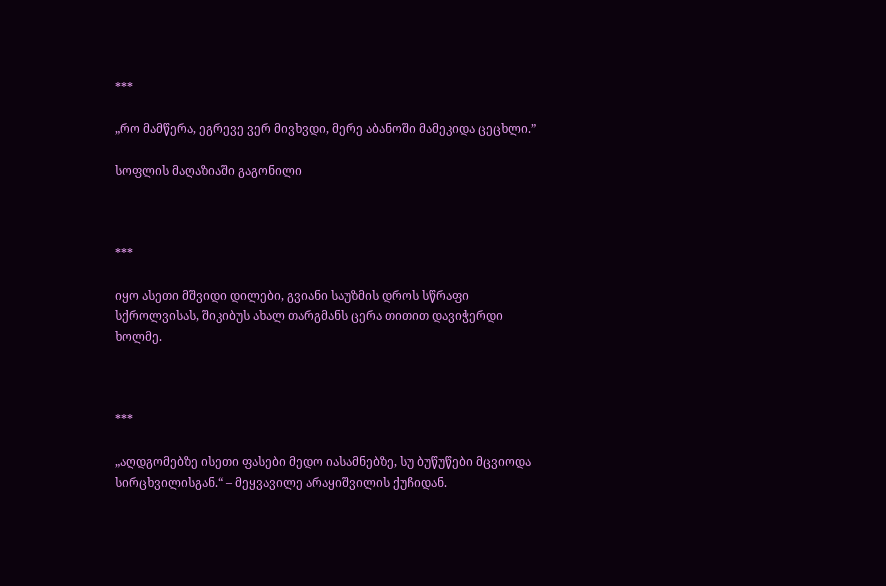***

„რო მამწერა, ეგრევე ვერ მივხვდი, მერე აბანოში მამეკიდა ცეცხლი.”

სოფლის მაღაზიაში გაგონილი



***

იყო ასეთი მშვიდი დილები, გვიანი საუზმის დროს სწრაფი სქროლვისას, შიკიბუს ახალ თარგმანს ცერა თითით დავიჭერდი ხოლმე.



***

„აღდგომებზე ისეთი ფასები მედო იასამნებზე, სუ ბუწუწები მცვიოდა სირცხვილისგან.“ – მეყვავილე არაყიშვილის ქუჩიდან.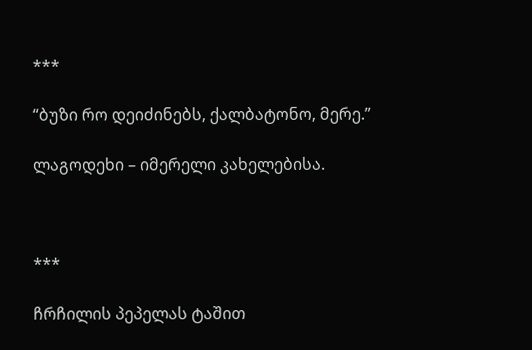***

“ბუზი რო დეიძინებს, ქალბატონო, მერე.”

ლაგოდეხი – იმერელი კახელებისა.



***

ჩრჩილის პეპელას ტაშით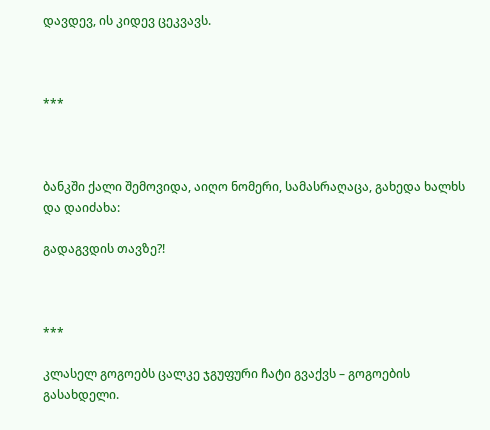დავდევ, ის კიდევ ცეკვავს.



***



ბანკში ქალი შემოვიდა, აიღო ნომერი, სამასრაღაცა, გახედა ხალხს და დაიძახა:

გადაგვდის თავზე?!



***

კლასელ გოგოებს ცალკე ჯგუფური ჩატი გვაქვს – გოგოების გასახდელი.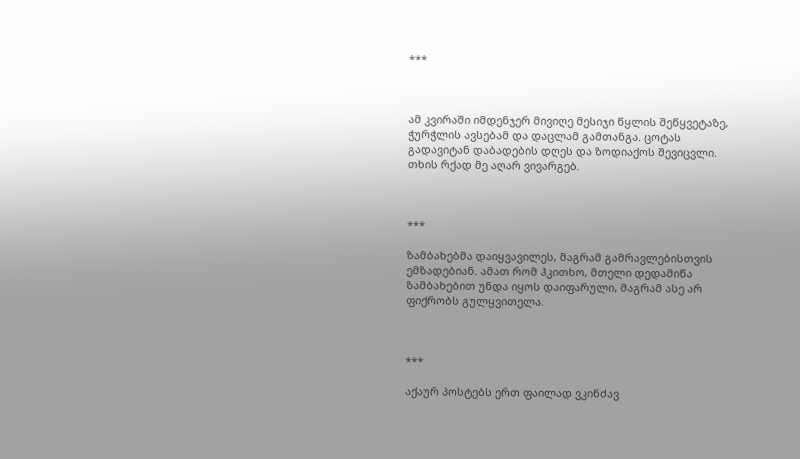***



ამ კვირაში იმდენჯერ მივიღე მესიჯი წყლის შეწყვეტაზე, ჭურჭლის ავსებამ და დაცლამ გამთანგა. ცოტას გადავიტან დაბადების დღეს და ზოდიაქოს შევიცვლი. თხის რქად მე აღარ ვივარგებ.



***

ზამბახებმა დაიყვავილეს, მაგრამ გამრავლებისთვის ემზადებიან. ამათ რომ ჰკითხო, მთელი დედამიწა ზამბახებით უნდა იყოს დაიფარული, მაგრამ ასე არ ფიქრობს გულყვითელა.



***

აქაურ პოსტებს ერთ ფაილად ვკინძავ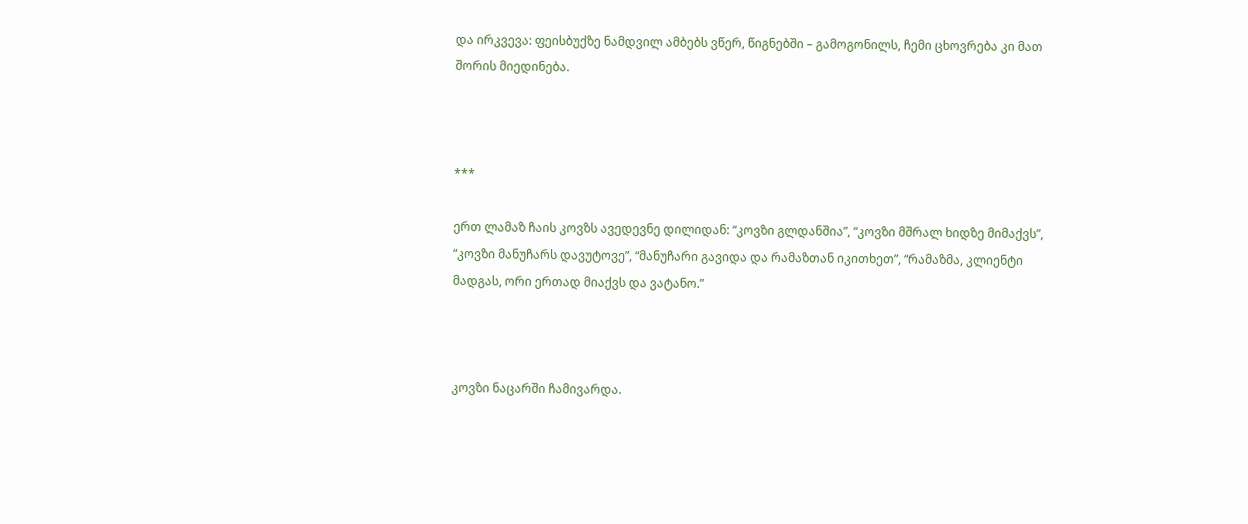და ირკვევა: ფეისბუქზე ნამდვილ ამბებს ვწერ, წიგნებში – გამოგონილს, ჩემი ცხოვრება კი მათ შორის მიედინება.



***

ერთ ლამაზ ჩაის კოვზს ავედევნე დილიდან: “კოვზი გლდანშია”, “კოვზი მშრალ ხიდზე მიმაქვს”, “კოვზი მანუჩარს დავუტოვე”, “მანუჩარი გავიდა და რამაზთან იკითხეთ”, “რამაზმა, კლიენტი მადგას, ორი ერთად მიაქვს და ვატანო.”



კოვზი ნაცარში ჩამივარდა.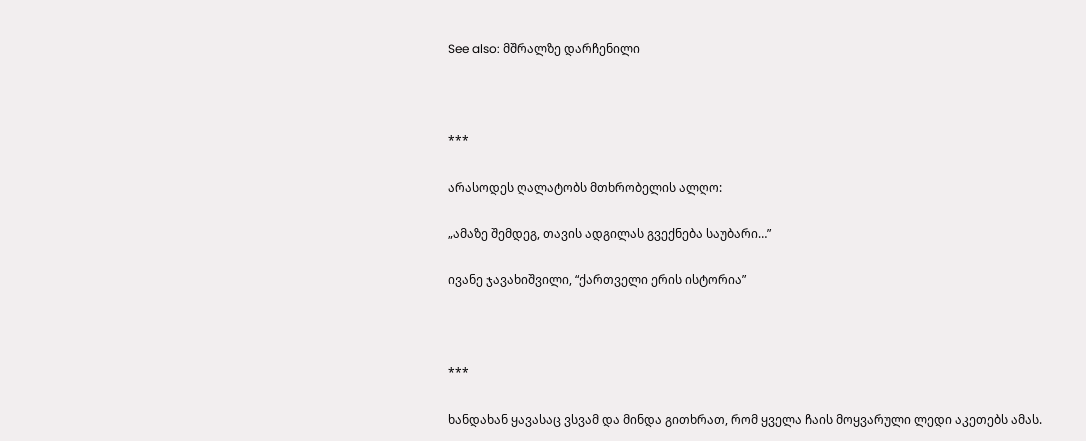See also: მშრალზე დარჩენილი



***

არასოდეს ღალატობს მთხრობელის ალღო:

„ამაზე შემდეგ, თავის ადგილას გვექნება საუბარი…”

ივანე ჯავახიშვილი, “ქართველი ერის ისტორია”



***

ხანდახან ყავასაც ვსვამ და მინდა გითხრათ, რომ ყველა ჩაის მოყვარული ლედი აკეთებს ამას.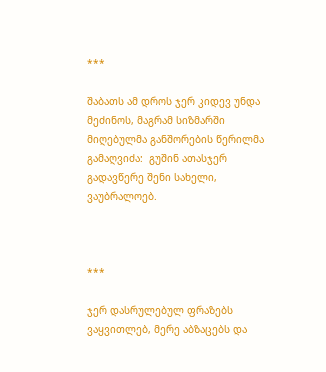***

შაბათს ამ დროს ჯერ კიდევ უნდა მეძინოს, მაგრამ სიზმარში მიღებულმა განშორების წერილმა გამაღვიძა:  გუშინ ათასჯერ გადავწერე შენი სახელი, ვაუბრალოებ.



***

ჯერ დასრულებულ ფრაზებს ვაყვითლებ, მერე აბზაცებს და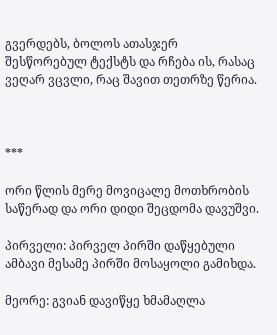გვერდებს, ბოლოს ათასჯერ შესწორებულ ტექსტს და რჩება ის, რასაც ვეღარ ვცვლი, რაც შავით თეთრზე წერია.



***

ორი წლის მერე მოვიცალე მოთხრობის საწერად და ორი დიდი შეცდომა დავუშვი.

პირველი: პირველ პირში დაწყებული ამბავი მესამე პირში მოსაყოლი გამიხდა.

მეორე: გვიან დავიწყე ხმამაღლა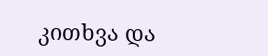კითხვა და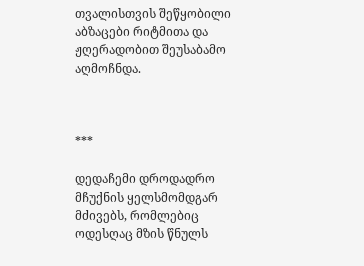თვალისთვის შეწყობილი აბზაცები რიტმითა და ჟღერადობით შეუსაბამო აღმოჩნდა.



***

დედაჩემი დროდადრო მჩუქნის ყელსმომდგარ მძივებს, რომლებიც ოდესღაც მზის წნულს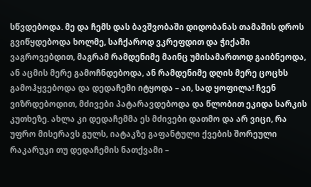სწვდებოდა. მე და ჩემს დას ბავშვობაში დიდობანას თამაშის დროს გვიწყდებოდა ხოლმე, საჩქაროდ ვკრეფდით და ჭიქაში ვაგროვებდით, მაგრამ რამდენიმე მაინც უმისამართოდ გაიბნეოდა, ან აცმის მერე გამოჩნდებოდა, ან რამდენიმე დღის მერე ცოცხს გამოჰყვებოდა და დედაჩემი იტყოდა – აი, სად ყოფილა! ჩვენ ვიზრდებოდით, მძივები პატარავდებოდა და წლობით ეკიდა სარკის კუთხეზე. ახლა კი დედაჩემმა ეს მძივები დათმო და არ ვიცი, რა უფრო მისერავს გულს, იატაკზე გაფანტული ქვების შორეული რაკარუკი თუ დედაჩემის ნათქვამი –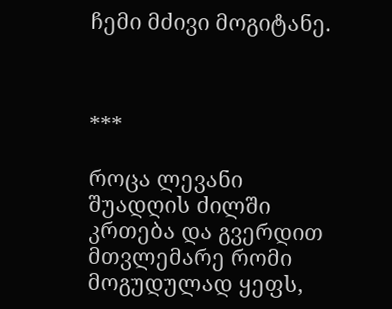ჩემი მძივი მოგიტანე.



***

როცა ლევანი შუადღის ძილში კრთება და გვერდით მთვლემარე რომი მოგუდულად ყეფს,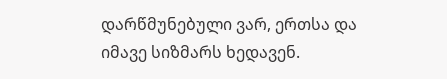დარწმუნებული ვარ, ერთსა და იმავე სიზმარს ხედავენ.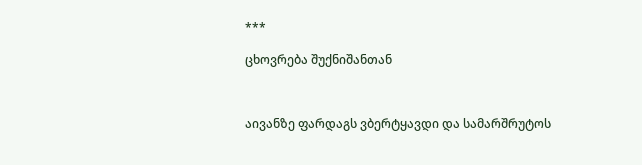***

ცხოვრება შუქნიშანთან



აივანზე ფარდაგს ვბერტყავდი და სამარშრუტოს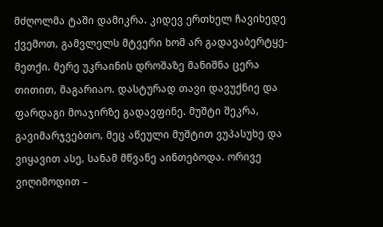მძღოლმა ტაში დამიკრა. კიდევ ერთხელ ჩავიხედე ქვემოთ, გამვლელს მტვერი ხომ არ გადავაბერტყე-მეთქი. მერე უკრაინის დროშაზე მანიშნა ცერა თითით, მაგარიაო. დასტურად თავი დავუქნიე და ფარდაგი მოაჯირზე გადავფინე. მუშტი შეკრა, გავიმარჯვებთო, მეც აწეული მუშტით ვუპასუხე და ვიყავით ასე, სანამ მწვანე აინთებოდა. ორივე ვიღიმოდით –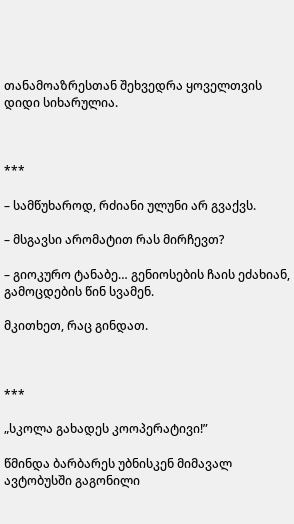თანამოაზრესთან შეხვედრა ყოველთვის დიდი სიხარულია.



***

– სამწუხაროდ, რძიანი ულუნი არ გვაქვს.

– მსგავსი არომატით რას მირჩევთ?

– გიოკურო ტანაბე… გენიოსების ჩაის ეძახიან, გამოცდების წინ სვამენ.

მკითხეთ, რაც გინდათ.



***

„სკოლა გახადეს კოოპერატივი!”

წმინდა ბარბარეს უბნისკენ მიმავალ ავტობუსში გაგონილი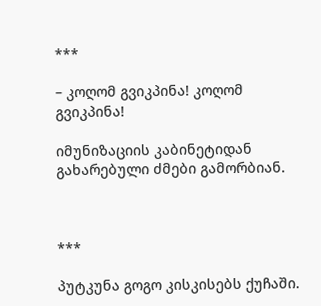***

– კოღომ გვიკპინა! კოღომ გვიკპინა!

იმუნიზაციის კაბინეტიდან გახარებული ძმები გამორბიან.



***

პუტკუნა გოგო კისკისებს ქუჩაში.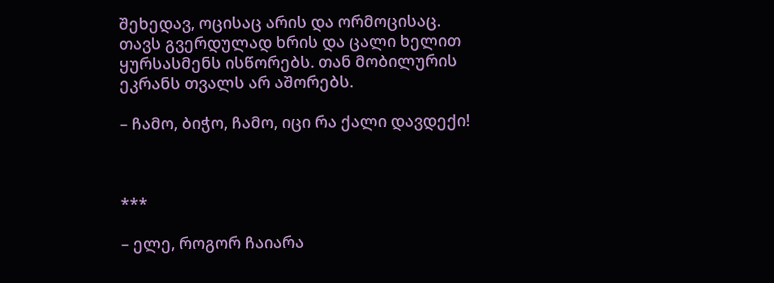შეხედავ, ოცისაც არის და ორმოცისაც. თავს გვერდულად ხრის და ცალი ხელით ყურსასმენს ისწორებს. თან მობილურის ეკრანს თვალს არ აშორებს.

– ჩამო, ბიჭო, ჩამო, იცი რა ქალი დავდექი!



***

– ელე, როგორ ჩაიარა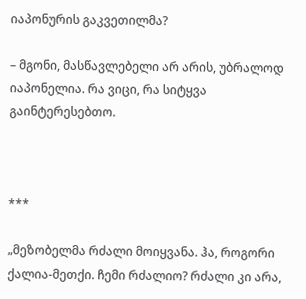იაპონურის გაკვეთილმა?

– მგონი, მასწავლებელი არ არის, უბრალოდ იაპონელია. რა ვიცი, რა სიტყვა გაინტერესებთო.



***

„მეზობელმა რძალი მოიყვანა. ჰა, როგორი ქალია-მეთქი. ჩემი რძალიო? რძალი კი არა,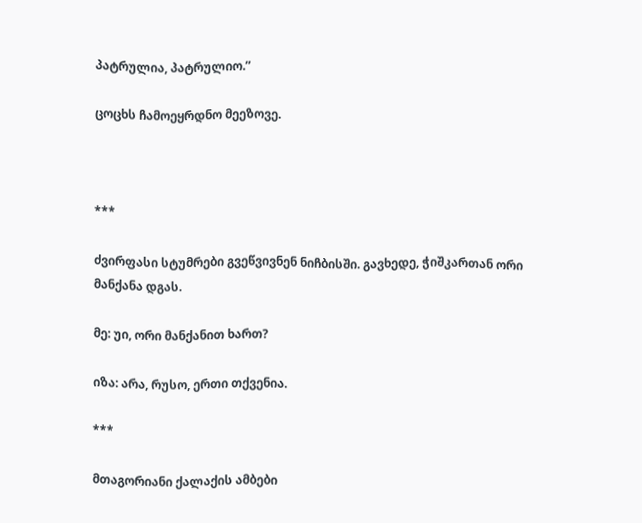პატრულია, პატრულიო.”

ცოცხს ჩამოეყრდნო მეეზოვე.



***

ძვირფასი სტუმრები გვეწვივნენ ნიჩბისში. გავხედე, ჭიშკართან ორი მანქანა დგას.

მე: უი, ორი მანქანით ხართ?

იზა: არა, რუსო, ერთი თქვენია.

***

მთაგორიანი ქალაქის ამბები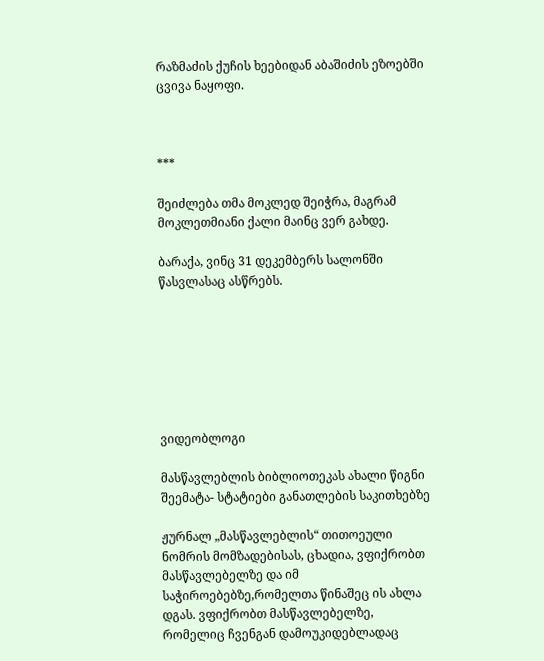რაზმაძის ქუჩის ხეებიდან აბაშიძის ეზოებში ცვივა ნაყოფი.



***

შეიძლება თმა მოკლედ შეიჭრა, მაგრამ მოკლეთმიანი ქალი მაინც ვერ გახდე.

ბარაქა, ვინც 31 დეკემბერს სალონში წასვლასაც ასწრებს.







ვიდეობლოგი

მასწავლებლის ბიბლიოთეკას ახალი წიგნი შეემატა- სტატიები განათლების საკითხებზე

ჟურნალ „მასწავლებლის“ თითოეული ნომრის მომზადებისას, ცხადია, ვფიქრობთ მასწავლებელზე და იმ საჭიროებებზე,რომელთა წინაშეც ის ახლა დგას. ვფიქრობთ მასწავლებელზე, რომელიც ჩვენგან დამოუკიდებლადაც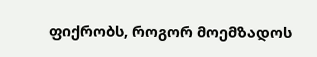ფიქრობს, როგორ მოემზადოს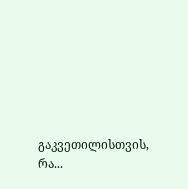გაკვეთილისთვის, რა...